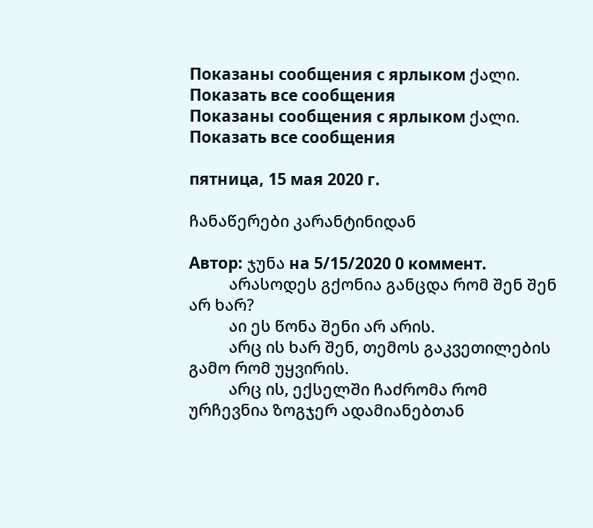Показаны сообщения с ярлыком ქალი. Показать все сообщения
Показаны сообщения с ярлыком ქალი. Показать все сообщения

пятница, 15 мая 2020 г.

ჩანაწერები კარანტინიდან

Автор: ჯუნა на 5/15/2020 0 коммент.
          არასოდეს გქონია განცდა რომ შენ შენ არ ხარ?
          აი ეს წონა შენი არ არის.
          არც ის ხარ შენ, თემოს გაკვეთილების გამო რომ უყვირის.
          არც ის, ექსელში ჩაძრომა რომ ურჩევნია ზოგჯერ ადამიანებთან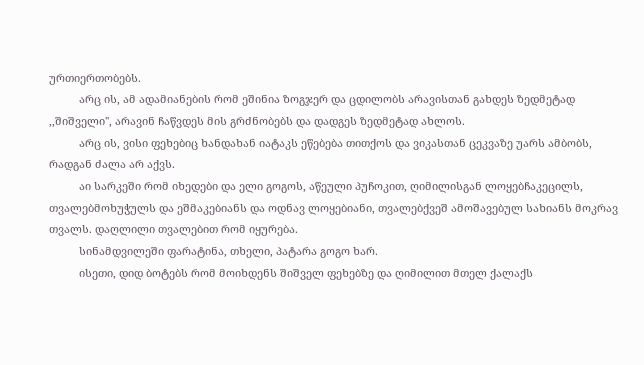ურთიერთობებს.
          არც ის, ამ ადამიანების რომ ეშინია ზოგჯერ და ცდილობს არავისთან გახდეს ზედმეტად ,,შიშველი'', არავინ ჩაწვდეს მის გრძნობებს და დადგეს ზედმეტად ახლოს.
          არც ის, ვისი ფეხებიც ხანდახან იატაკს ეწებება თითქოს და ვიკასთან ცეკვაზე უარს ამბობს, რადგან ძალა არ აქვს.
          აი სარკეში რომ იხედები და ელი გოგოს, აწეული პუჩოკით, ღიმილისგან ლოყებჩაკეცილს, თვალებმოხუჭულს და ეშმაკებიანს და ოდნავ ლოყებიანი, თვალებქვეშ ამოშავებულ სახიანს მოკრავ თვალს. დაღლილი თვალებით რომ იყურება.
          სინამდვილეში ფარატინა, თხელი, პატარა გოგო ხარ.
          ისეთი, დიდ ბოტებს რომ მოიხდენს შიშველ ფეხებზე და ღიმილით მთელ ქალაქს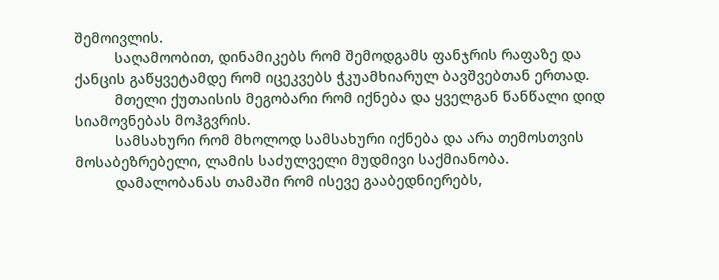შემოივლის.
          საღამოობით, დინამიკებს რომ შემოდგამს ფანჯრის რაფაზე და ქანცის გაწყვეტამდე რომ იცეკვებს ჭკუამხიარულ ბავშვებთან ერთად.
          მთელი ქუთაისის მეგობარი რომ იქნება და ყველგან წანწალი დიდ სიამოვნებას მოჰგვრის.
          სამსახური რომ მხოლოდ სამსახური იქნება და არა თემოსთვის მოსაბეზრებელი, ლამის საძულველი მუდმივი საქმიანობა.
          დამალობანას თამაში რომ ისევე გააბედნიერებს,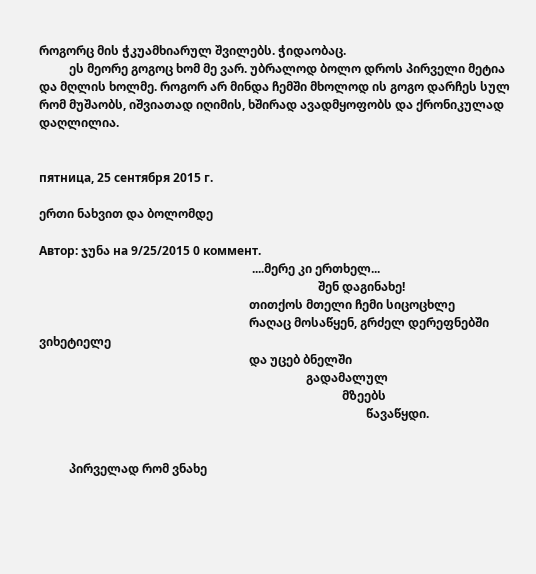როგორც მის ჭკუამხიარულ შვილებს. ჭიდაობაც.
          ეს მეორე გოგოც ხომ მე ვარ. უბრალოდ ბოლო დროს პირველი მეტია და მღლის ხოლმე. როგორ არ მინდა ჩემში მხოლოდ ის გოგო დარჩეს სულ რომ მუშაობს, იშვიათად იღიმის, ხშირად ავადმყოფობს და ქრონიკულად დაღლილია.


пятница, 25 сентября 2015 г.

ერთი ნახვით და ბოლომდე

Автор: ჯუნა на 9/25/2015 0 коммент.
                                                                       ....მერე კი ერთხელ...
                                                                                             შენ დაგინახე!
                                                                      თითქოს მთელი ჩემი სიცოცხლე
                                                                      რაღაც მოსაწყენ, გრძელ დერეფნებში ვიხეტიელე
                                                                      და უცებ ბნელში
                                                                                         გადამალულ
                                                                                                     მზეებს
                                                                                                             წავაწყდი.


          პირველად რომ ვნახე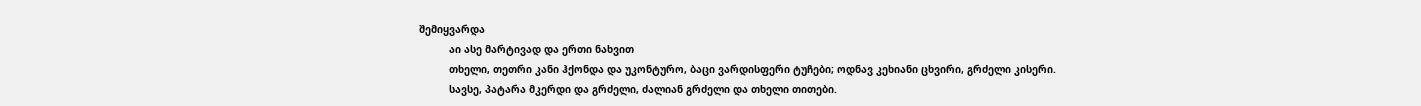შემიყვარდა
          აი ასე მარტივად და ერთი ნახვით
          თხელი, თეთრი კანი ჰქონდა და უკონტურო, ბაცი ვარდისფერი ტუჩები; ოდნავ კეხიანი ცხვირი, გრძელი კისერი.
          სავსე, პატარა მკერდი და გრძელი, ძალიან გრძელი და თხელი თითები.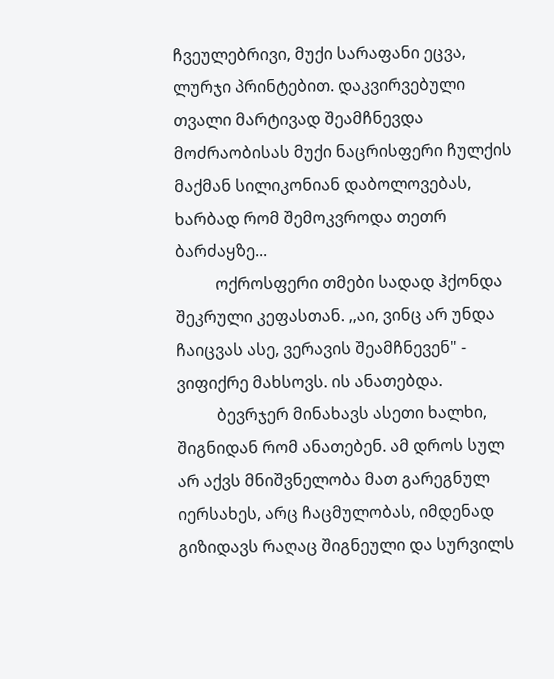ჩვეულებრივი, მუქი სარაფანი ეცვა, ლურჯი პრინტებით. დაკვირვებული თვალი მარტივად შეამჩნევდა მოძრაობისას მუქი ნაცრისფერი ჩულქის მაქმან სილიკონიან დაბოლოვებას, ხარბად რომ შემოკვროდა თეთრ ბარძაყზე...
          ოქროსფერი თმები სადად ჰქონდა შეკრული კეფასთან. ,,აი, ვინც არ უნდა ჩაიცვას ასე, ვერავის შეამჩნევენ" - ვიფიქრე მახსოვს. ის ანათებდა.
          ბევრჯერ მინახავს ასეთი ხალხი, შიგნიდან რომ ანათებენ. ამ დროს სულ არ აქვს მნიშვნელობა მათ გარეგნულ იერსახეს, არც ჩაცმულობას, იმდენად გიზიდავს რაღაც შიგნეული და სურვილს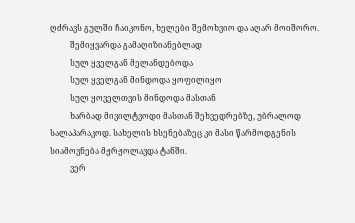ღძრავს გულში ჩაიკონო, ხელები შემოხვიო და აღარ მოიშორო.
          შემიყვარდა გამაღიზიანებლად
          სულ ყველგან მელანდებოდა
          სულ ყველგან მინდოდა ყოფილიყო
          სულ ყოველთვის მინდოდა მასთან
          ხარბად მივილტვოდი მასთან შეხვედრებზე, უბრალოდ სალაპარაკოდ. სახელის ხსენებაზეც კი მასი წარმოდგენის სიამოვნება მჟრჟოლავდა ტანში.
          ვერ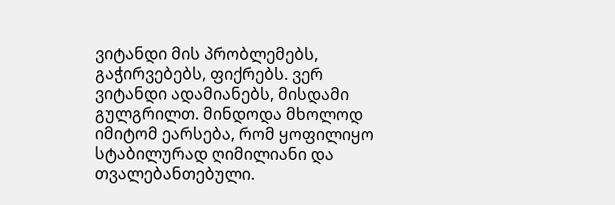ვიტანდი მის პრობლემებს, გაჭირვებებს, ფიქრებს. ვერ ვიტანდი ადამიანებს, მისდამი გულგრილთ. მინდოდა მხოლოდ იმიტომ ეარსება, რომ ყოფილიყო სტაბილურად ღიმილიანი და თვალებანთებული.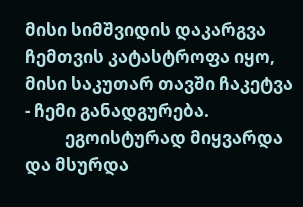მისი სიმშვიდის დაკარგვა ჩემთვის კატასტროფა იყო, მისი საკუთარ თავში ჩაკეტვა - ჩემი განადგურება.
          ეგოისტურად მიყვარდა და მსურდა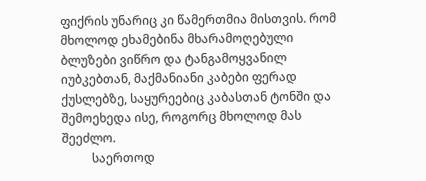ფიქრის უნარიც კი წამერთმია მისთვის. რომ მხოლოდ ეხამებინა მხარამოღებული ბლუზები ვიწრო და ტანგამოყვანილ იუბკებთან, მაქმანიანი კაბები ფერად ქუსლებზე, საყურეებიც კაბასთან ტონში და შემოეხედა ისე, როგორც მხოლოდ მას შეეძლო.
          საერთოდ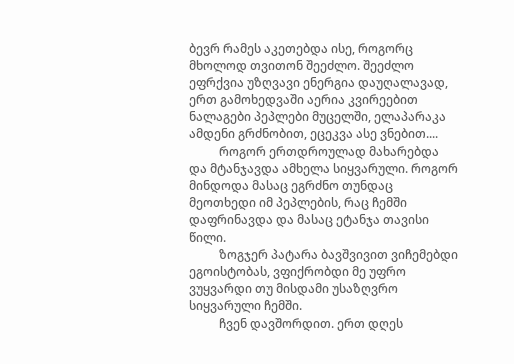ბევრ რამეს აკეთებდა ისე, როგორც მხოლოდ თვითონ შეეძლო. შეეძლო ეფრქვია უზღვავი ენერგია დაუღალავად, ერთ გამოხედვაში აერია კვირეებით ნალაგები პეპლები მუცელში, ელაპარაკა ამდენი გრძნობით, ეცეკვა ასე ვნებით....
          როგორ ერთდროულად მახარებდა და მტანჯავდა ამხელა სიყვარული. როგორ მინდოდა მასაც ეგრძნო თუნდაც მეოთხედი იმ პეპლების, რაც ჩემში დაფრინავდა და მასაც ეტანჯა თავისი წილი.
          ზოგჯერ პატარა ბავშვივით ვიჩემებდი ეგოისტობას, ვფიქრობდი მე უფრო ვუყვარდი თუ მისდამი უსაზღვრო სიყვარული ჩემში.
          ჩვენ დავშორდით. ერთ დღეს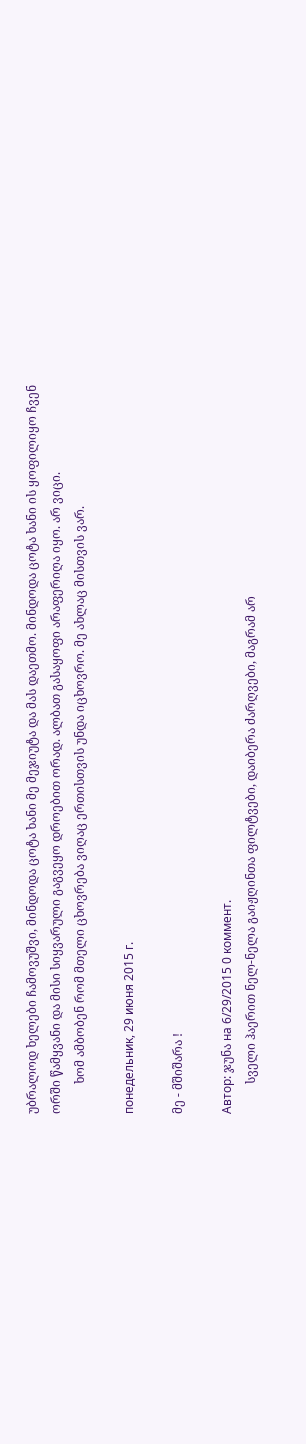უბრალოდ ხელები ჩამოვუშვი, მინდოდა ცოტა ხანი მე მეჯიუტა და მას დაეთმო. მინდოდა ცოტა ხანი ის ყოფილიყო ჩვენ ორში წამყვანი და მისი სიყვარული გაგვეყო დროებით ორად. ალბათ გასაყოფი არაფერიღა იყო. არ ვიცი.
          ხომ ამბობენ რომ მთელი ცხოვრება ვიღაც ერთისთვის უნდა იცხოვრო. მე ახლაც მისთვის ვარ.

понедельник, 29 июня 2015 г.

მე - მშიშარა !

Автор: ჯუნა на 6/29/2015 0 коммент.
          სველი ჰაერით ნელ-ნელა გაიჟღინთა ფილტვები, დაიბერა ძარღვები, მაგრამ არ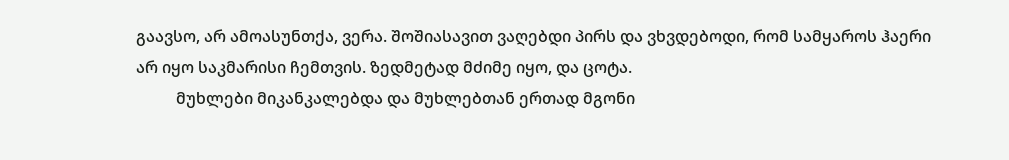გაავსო, არ ამოასუნთქა, ვერა. შოშიასავით ვაღებდი პირს და ვხვდებოდი, რომ სამყაროს ჰაერი არ იყო საკმარისი ჩემთვის. ზედმეტად მძიმე იყო, და ცოტა.
          მუხლები მიკანკალებდა და მუხლებთან ერთად მგონი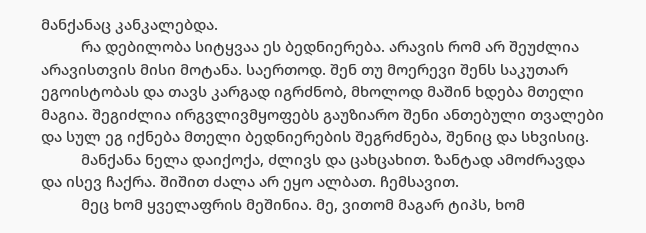მანქანაც კანკალებდა.
          რა დებილობა სიტყვაა ეს ბედნიერება. არავის რომ არ შეუძლია არავისთვის მისი მოტანა. საერთოდ. შენ თუ მოერევი შენს საკუთარ ეგოისტობას და თავს კარგად იგრძნობ, მხოლოდ მაშინ ხდება მთელი მაგია. შეგიძლია ირგვლივმყოფებს გაუზიარო შენი ანთებული თვალები და სულ ეგ იქნება მთელი ბედნიერების შეგრძნება, შენიც და სხვისიც.
          მანქანა ნელა დაიქოქა, ძლივს და ცახცახით. ზანტად ამოძრავდა და ისევ ჩაქრა. შიშით ძალა არ ეყო ალბათ. ჩემსავით.
          მეც ხომ ყველაფრის მეშინია. მე, ვითომ მაგარ ტიპს, ხომ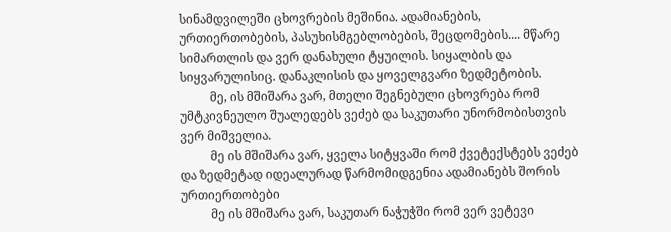სინამდვილეში ცხოვრების მეშინია. ადამიანების, ურთიერთობების, პასუხისმგებლობების, შეცდომების.... მწარე სიმართლის და ვერ დანახული ტყუილის. სიყალბის და სიყვარულისიც. დანაკლისის და ყოველგვარი ზედმეტობის.
          მე, ის მშიშარა ვარ, მთელი შეგნებული ცხოვრება რომ უმტკივნეულო შუალედებს ვეძებ და საკუთარი უნორმობისთვის ვერ მიშველია.
          მე ის მშიშარა ვარ, ყველა სიტყვაში რომ ქვეტექსტებს ვეძებ და ზედმეტად იდეალურად წარმომიდგენია ადამიანებს შორის ურთიერთობები
          მე ის მშიშარა ვარ, საკუთარ ნაჭუჭში რომ ვერ ვეტევი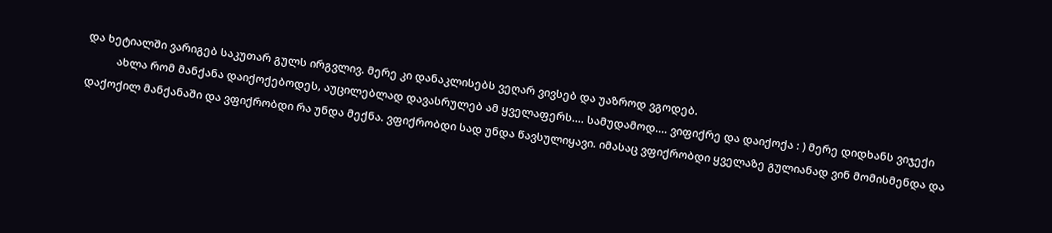და ხეტიალში ვარიგებ საკუთარ გულს ირგვლივ. მერე კი დანაკლისებს ვეღარ ვივსებ და უაზროდ ვგოდებ.
          ახლა რომ მანქანა დაიქოქებოდეს, აუცილებლად დავასრულებ ამ ყველაფერს.... სამუდამოდ.... ვიფიქრე და დაიქოქა : ) მერე დიდხანს ვიჯექი დაქოქილ მანქანაში და ვფიქრობდი რა უნდა მექნა. ვფიქრობდი სად უნდა წავსულიყავი. იმასაც ვფიქრობდი ყველაზე გულიანად ვინ მომისმენდა და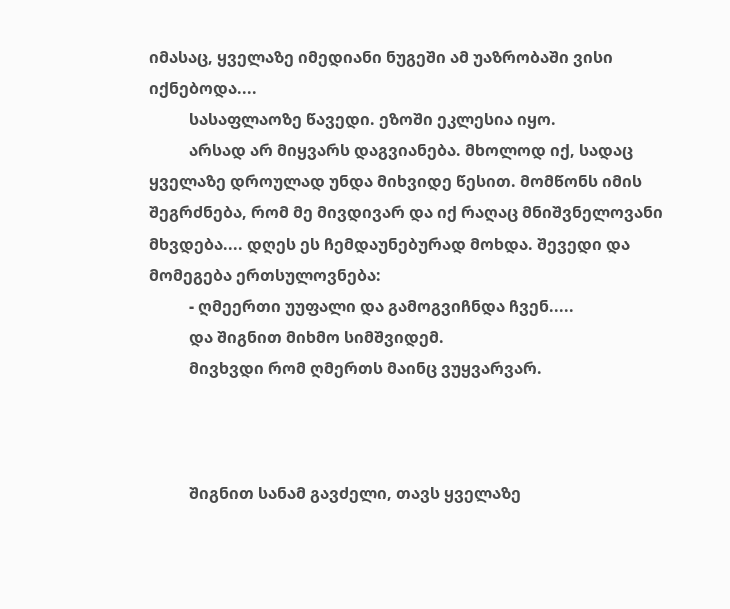იმასაც, ყველაზე იმედიანი ნუგეში ამ უაზრობაში ვისი იქნებოდა....
          სასაფლაოზე წავედი. ეზოში ეკლესია იყო.
          არსად არ მიყვარს დაგვიანება. მხოლოდ იქ, სადაც ყველაზე დროულად უნდა მიხვიდე წესით. მომწონს იმის შეგრძნება, რომ მე მივდივარ და იქ რაღაც მნიშვნელოვანი მხვდება.... დღეს ეს ჩემდაუნებურად მოხდა. შევედი და მომეგება ერთსულოვნება:
          - ღმეერთი უუფალი და გამოგვიჩნდა ჩვენ.....
          და შიგნით მიხმო სიმშვიდემ.
          მივხვდი რომ ღმერთს მაინც ვუყვარვარ.



          შიგნით სანამ გავძელი, თავს ყველაზე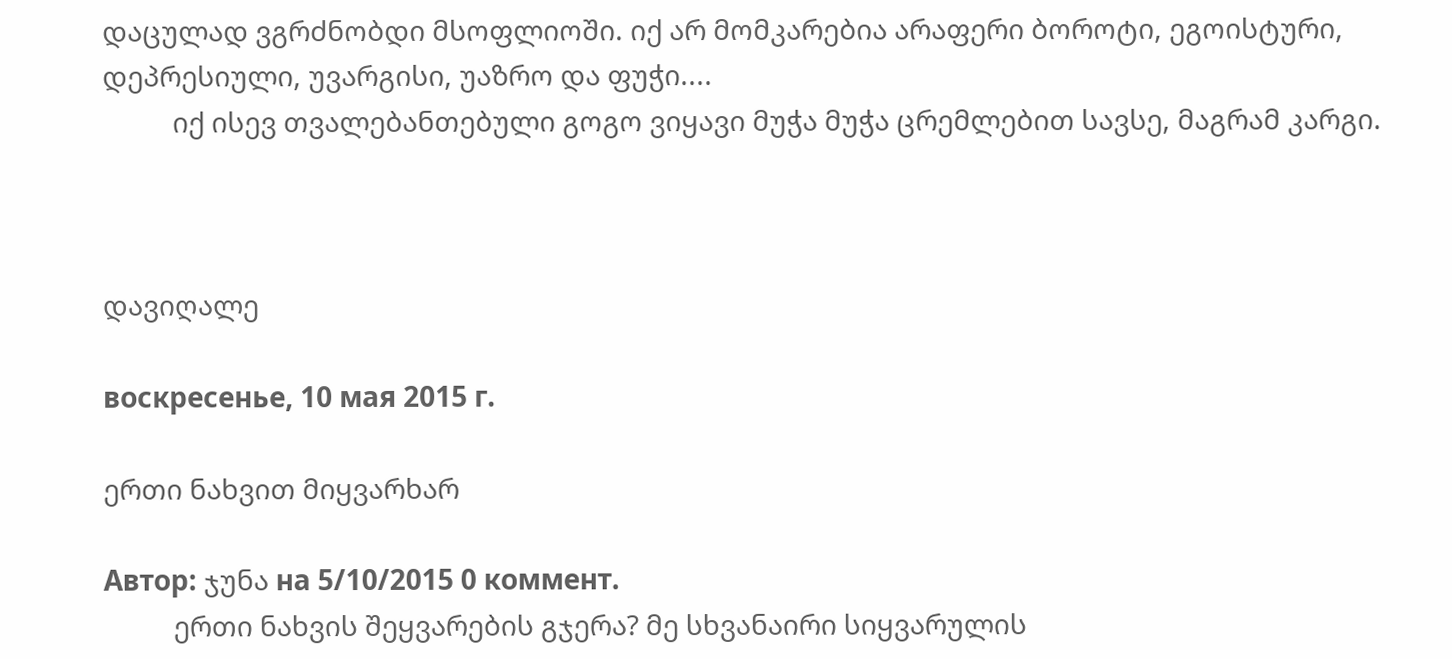დაცულად ვგრძნობდი მსოფლიოში. იქ არ მომკარებია არაფერი ბოროტი, ეგოისტური, დეპრესიული, უვარგისი, უაზრო და ფუჭი....
          იქ ისევ თვალებანთებული გოგო ვიყავი მუჭა მუჭა ცრემლებით სავსე, მაგრამ კარგი.



დავიღალე

воскресенье, 10 мая 2015 г.

ერთი ნახვით მიყვარხარ

Автор: ჯუნა на 5/10/2015 0 коммент.
          ერთი ნახვის შეყვარების გჯერა? მე სხვანაირი სიყვარულის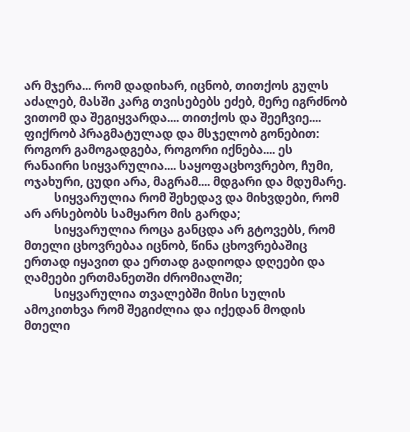არ მჯერა... რომ დადიხარ, იცნობ, თითქოს გულს აძალებ, მასში კარგ თვისებებს ეძებ, მერე იგრძნობ ვითომ და შეგიყვარდა.... თითქოს და შეეჩვიე.... ფიქრობ პრაგმატულად და მსჯელობ გონებით: როგორ გამოგადგება, როგორი იქნება.... ეს რანაირი სიყვარულია.... საყოფაცხოვრებო, ჩუმი, ოჯახური, ცუდი არა, მაგრამ.... მდგარი და მდუმარე.
          სიყვარულია რომ შეხედავ და მიხვდები, რომ არ არსებობს სამყარო მის გარდა;
          სიყვარულია როცა განცდა არ გტოვებს, რომ მთელი ცხოვრებაა იცნობ, წინა ცხოვრებაშიც ერთად იყავით და ერთად გადიოდა დღეები და ღამეები ერთმანეთში ძრომიალში;
          სიყვარულია თვალებში მისი სულის ამოკითხვა რომ შეგიძლია და იქედან მოდის მთელი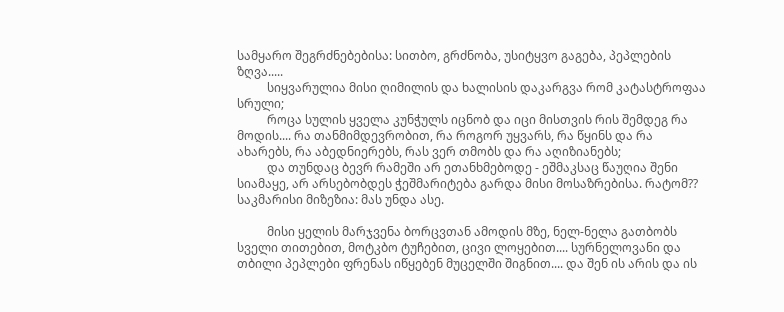სამყარო შეგრძნებებისა: სითბო, გრძნობა, უსიტყვო გაგება, პეპლების ზღვა.....
          სიყვარულია მისი ღიმილის და ხალისის დაკარგვა რომ კატასტროფაა სრული;
          როცა სულის ყველა კუნჭულს იცნობ და იცი მისთვის რის შემდეგ რა მოდის.... რა თანმიმდევრობით, რა როგორ უყვარს, რა წყინს და რა ახარებს, რა აბედნიერებს, რას ვერ თმობს და რა აღიზიანებს;
          და თუნდაც ბევრ რამეში არ ეთანხმებოდე - ეშმაკსაც წაუღია შენი სიამაყე, არ არსებობდეს ჭეშმარიტება გარდა მისი მოსაზრებისა. რატომ?? საკმარისი მიზეზია: მას უნდა ასე.

          მისი ყელის მარჯვენა ბორცვთან ამოდის მზე, ნელ-ნელა გათბობს სველი თითებით, მოტკბო ტუჩებით, ცივი ლოყებით.... სურნელოვანი და თბილი პეპლები ფრენას იწყებენ მუცელში შიგნით.... და შენ ის არის და ის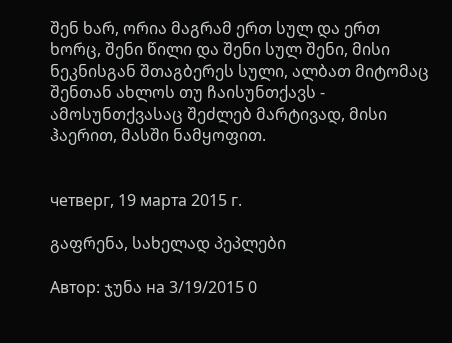შენ ხარ, ორია მაგრამ ერთ სულ და ერთ ხორც, შენი წილი და შენი სულ შენი, მისი ნეკნისგან შთაგბერეს სული, ალბათ მიტომაც შენთან ახლოს თუ ჩაისუნთქავს - ამოსუნთქვასაც შეძლებ მარტივად, მისი ჰაერით, მასში ნამყოფით.


четверг, 19 марта 2015 г.

გაფრენა, სახელად პეპლები

Автор: ჯუნა на 3/19/2015 0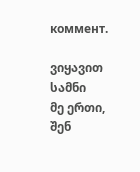коммент.

ვიყავით სამნი
მე ერთი,
შენ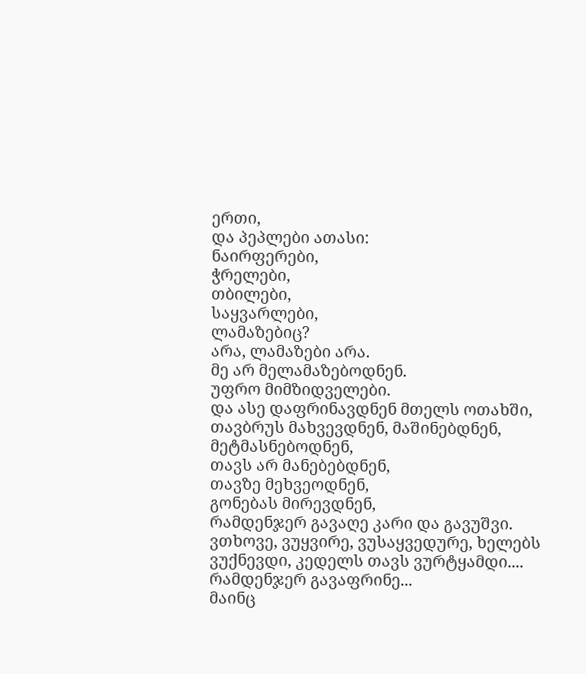ერთი,
და პეპლები ათასი:
ნაირფერები,
ჭრელები,
თბილები,
საყვარლები,
ლამაზებიც?
არა, ლამაზები არა.
მე არ მელამაზებოდნენ.
უფრო მიმზიდველები.
და ასე დაფრინავდნენ მთელს ოთახში, თავბრუს მახვევდნენ, მაშინებდნენ,
მეტმასნებოდნენ,
თავს არ მანებებდნენ,
თავზე მეხვეოდნენ,
გონებას მირევდნენ,
რამდენჯერ გავაღე კარი და გავუშვი.
ვთხოვე, ვუყვირე, ვუსაყვედურე, ხელებს ვუქნევდი, კედელს თავს ვურტყამდი....
რამდენჯერ გავაფრინე...
მაინც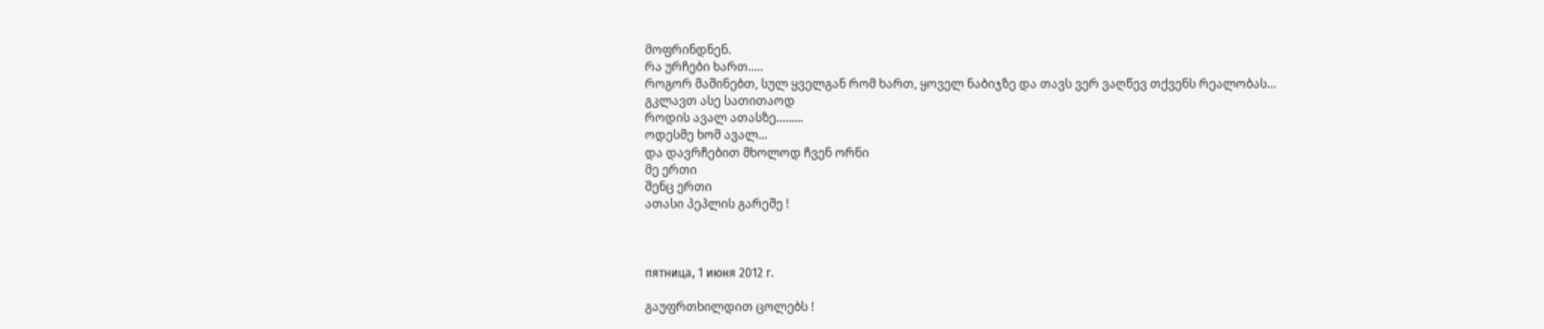მოფრინდნენ.
რა ურჩები ხართ.....
როგორ მაშინებთ, სულ ყველგან რომ ხართ, ყოველ ნაბიჯზე და თავს ვერ ვაღწევ თქვენს რეალობას...
გკლავთ ასე სათითაოდ
როდის ავალ ათასზე.........
ოდესმე ხომ ავალ...
და დავრჩებით მხოლოდ ჩვენ ორნი
მე ერთი
შენც ერთი
ათასი პეპლის გარეშე !



пятница, 1 июня 2012 г.

გაუფრთხილდით ცოლებს !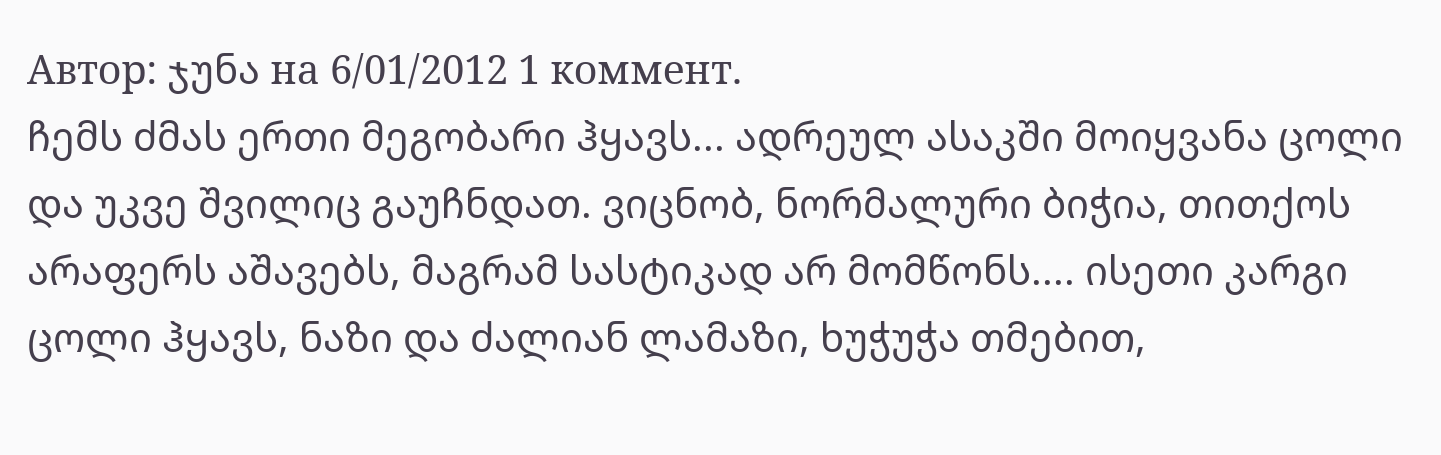Автор: ჯუნა на 6/01/2012 1 коммент.
ჩემს ძმას ერთი მეგობარი ჰყავს... ადრეულ ასაკში მოიყვანა ცოლი და უკვე შვილიც გაუჩნდათ. ვიცნობ, ნორმალური ბიჭია, თითქოს არაფერს აშავებს, მაგრამ სასტიკად არ მომწონს.... ისეთი კარგი ცოლი ჰყავს, ნაზი და ძალიან ლამაზი, ხუჭუჭა თმებით,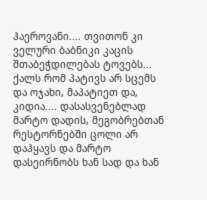ჰაეროვანი.... თვითონ კი ველური ბაბნიკი კაცის შთაბეჭდილებას ტოვებს... ქალს რომ პატივს არ სცემს და ოჯახი, მაპატიეთ და, კიდია.... დასასვენებლად მარტო დადის, მეგობრებთან რესტორნებში ცოლი არ დაჰყავს და მარტო დასეირნობს ხან სად და ხან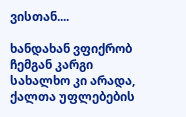ვისთან....

ხანდახან ვფიქრობ ჩემგან კარგი სახალხო კი არადა, ქალთა უფლებების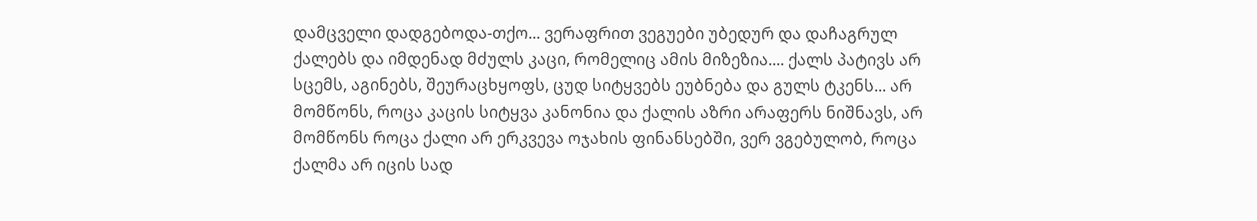დამცველი დადგებოდა-თქო... ვერაფრით ვეგუები უბედურ და დაჩაგრულ ქალებს და იმდენად მძულს კაცი, რომელიც ამის მიზეზია.... ქალს პატივს არ სცემს, აგინებს, შეურაცხყოფს, ცუდ სიტყვებს ეუბნება და გულს ტკენს... არ მომწონს, როცა კაცის სიტყვა კანონია და ქალის აზრი არაფერს ნიშნავს, არ მომწონს როცა ქალი არ ერკვევა ოჯახის ფინანსებში, ვერ ვგებულობ, როცა ქალმა არ იცის სად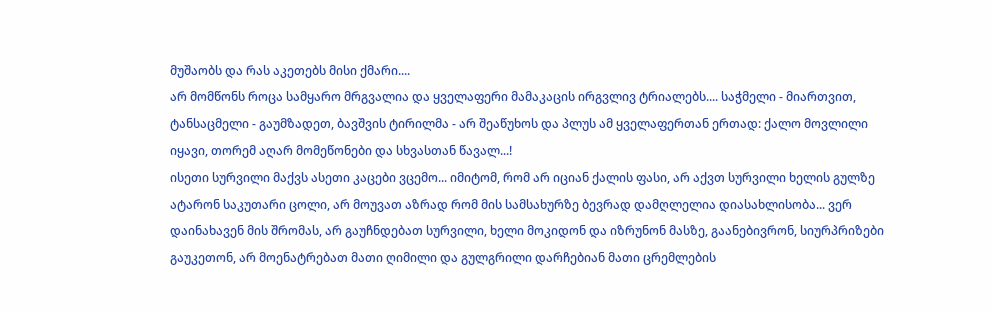მუშაობს და რას აკეთებს მისი ქმარი....
არ მომწონს როცა სამყარო მრგვალია და ყველაფერი მამაკაცის ირგვლივ ტრიალებს.... საჭმელი - მიართვით, ტანსაცმელი - გაუმზადეთ, ბავშვის ტირილმა - არ შეაწუხოს და პლუს ამ ყველაფერთან ერთად: ქალო მოვლილი იყავი, თორემ აღარ მომეწონები და სხვასთან წავალ...!
ისეთი სურვილი მაქვს ასეთი კაცები ვცემო... იმიტომ, რომ არ იციან ქალის ფასი, არ აქვთ სურვილი ხელის გულზე ატარონ საკუთარი ცოლი, არ მოუვათ აზრად რომ მის სამსახურზე ბევრად დამღლელია დიასახლისობა... ვერ დაინახავენ მის შრომას, არ გაუჩნდებათ სურვილი, ხელი მოკიდონ და იზრუნონ მასზე, გაანებივრონ, სიურპრიზები გაუკეთონ, არ მოენატრებათ მათი ღიმილი და გულგრილი დარჩებიან მათი ცრემლების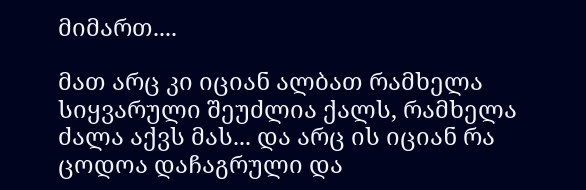მიმართ....

მათ არც კი იციან ალბათ რამხელა სიყვარული შეუძლია ქალს, რამხელა ძალა აქვს მას... და არც ის იციან რა ცოდოა დაჩაგრული და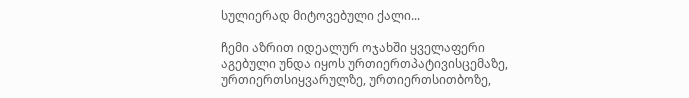სულიერად მიტოვებული ქალი...

ჩემი აზრით იდეალურ ოჯახში ყველაფერი აგებული უნდა იყოს ურთიერთპატივისცემაზე, ურთიერთსიყვარულზე, ურთიერთსითბოზე,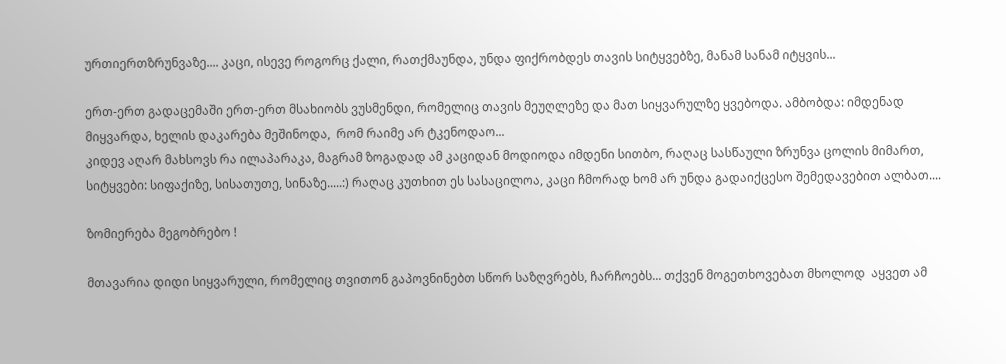ურთიერთზრუნვაზე.... კაცი, ისევე როგორც ქალი, რათქმაუნდა, უნდა ფიქრობდეს თავის სიტყვებზე, მანამ სანამ იტყვის...

ერთ-ერთ გადაცემაში ერთ-ერთ მსახიობს ვუსმენდი, რომელიც თავის მეუღლეზე და მათ სიყვარულზე ყვებოდა. ამბობდა: იმდენად მიყვარდა, ხელის დაკარება მეშინოდა,  რომ რაიმე არ ტკენოდაო...
კიდევ აღარ მახსოვს რა ილაპარაკა, მაგრამ ზოგადად ამ კაციდან მოდიოდა იმდენი სითბო, რაღაც სასწაული ზრუნვა ცოლის მიმართ, სიტყვები: სიფაქიზე, სისათუთე, სინაზე.....:) რაღაც კუთხით ეს სასაცილოა, კაცი ჩმორად ხომ არ უნდა გადაიქცესო შემედავებით ალბათ....

ზომიერება მეგობრებო !

მთავარია დიდი სიყვარული, რომელიც თვითონ გაპოვნინებთ სწორ საზღვრებს, ჩარჩოებს... თქვენ მოგეთხოვებათ მხოლოდ  აყვეთ ამ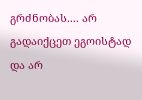გრძნობას.... არ გადაიქცეთ ეგოისტად და არ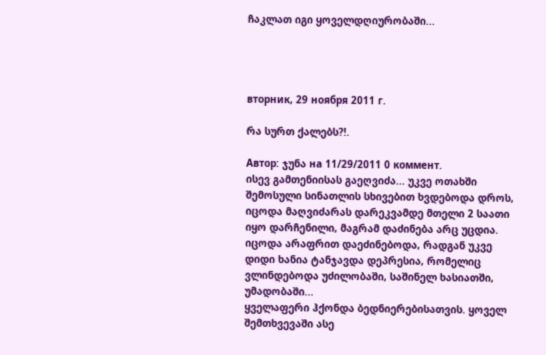ჩაკლათ იგი ყოველდღიურობაში...




вторник, 29 ноября 2011 г.

რა სურთ ქალებს?!.

Автор: ჯუნა на 11/29/2011 0 коммент.
ისევ გამთენიისას გაეღვიძა... უკვე ოთახში შემოსული სინათლის სხივებით ხვდებოდა დროს, იცოდა მაღვიძარას დარეკვამდე მთელი 2 საათი იყო დარჩენილი, მაგრამ დაძინება არც უცდია. იცოდა არაფრით დაეძინებოდა, რადგან უკვე დიდი ხანია ტანჯავდა დეპრესია, რომელიც ვლინდებოდა უძილობაში, საშინელ ხასიათში, უმადობაში...
ყველაფერი ჰქონდა ბედნიერებისათვის. ყოველ შემთხვევაში ასე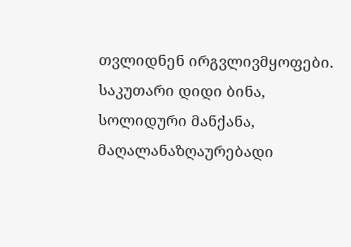თვლიდნენ ირგვლივმყოფები. საკუთარი დიდი ბინა, სოლიდური მანქანა, მაღალანაზღაურებადი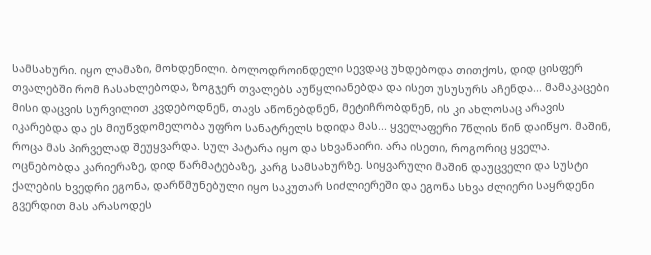სამსახური. იყო ლამაზი, მოხდენილი. ბოლოდროინდელი სევდაც უხდებოდა თითქოს, დიდ ცისფერ თვალებში რომ ჩასახლებოდა, ზოგჯერ თვალებს აუწყლიანებდა და ისეთ უსუსურს აჩენდა... მამაკაცები მისი დაცვის სურვილით კვდებოდნენ, თავს აწონებდნენ, მეტიჩრობდნენ, ის კი ახლოსაც არავის იკარებდა და ეს მიუწვდომელობა უფრო სანატრელს ხდიდა მას... ყველაფერი 7წლის წინ დაიწყო. მაშინ, როცა მას პირველად შეუყვარდა. სულ პატარა იყო და სხვანაირი. არა ისეთი, როგორიც ყველა. ოცნებობდა კარიერაზე, დიდ წარმატებაზე, კარგ სამსახურზე. სიყვარული მაშინ დაუცველი და სუსტი ქალების ხვედრი ეგონა, დარწმუნებული იყო საკუთარ სიძლიერეში და ეგონა სხვა ძლიერი საყრდენი გვერდით მას არასოდეს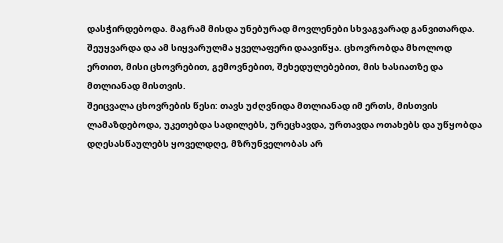დასჭირდებოდა. მაგრამ მისდა უნებურად მოვლენები სხვაგვარად განვითარდა. შეუყვარდა და ამ სიყვარულმა ყველაფერი დაავიწყა. ცხოვრობდა მხოლოდ ერთით, მისი ცხოვრებით, გემოვნებით, შეხედულებებით, მის ხასიათზე და მთლიანად მისთვის.
შეიცვალა ცხოვრების წესი: თავს უძღვნიდა მთლიანად იმ ერთს, მისთვის ლამაზდებოდა, უკეთებდა სადილებს, ურეცხავდა, ურთავდა ოთახებს და უწყობდა დღესასწაულებს ყოველდღე, მზრუნველობას არ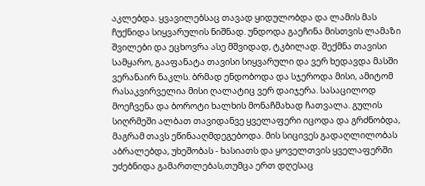აკლებდა. ყვავილებსაც თავად ყიდულობდა და ლამის მას ჩუქნიდა სიყვარულის ნიშნად. უნდოდა გაეჩინა მისთვის ლამაზი შვილები და ეცხოვრა ასე მშვიდად, ტკბილად. შექმნა თავისი სამყარო, გააფანატა თავისი სიყვარული და ვერ ხედავდა მასში ვერანაირ ნაკლს. ბრმად ენდობოდა და სჯეროდა მისი, ამიტომ რასაკვირველია მისი ღალატიც ვერ დაიჯერა. სასაცილოდ მოეჩვენა და ბოროტი ხალხის მონაჩმახად ჩათვალა. გულის სიღრმეში ალბათ თავიდანვე ყველაფერი იცოდა და გრძნობდა, მაგრამ თავს ეწინააღმდეგებოდა. მის სიცივეს გადაღლილობას აბრალებდა, უხეშობას - ხასიათს და ყოველთვის ყველაფერში უძებნიდა გამართლებას,თუმცა ერთ დღესაც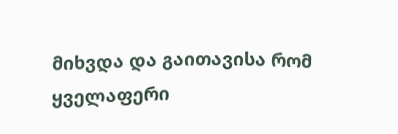მიხვდა და გაითავისა რომ ყველაფერი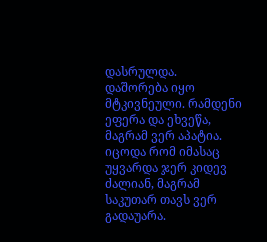დასრულდა.
დაშორება იყო მტკივნეული. რამდენი ეფერა და ეხვეწა, მაგრამ ვერ აპატია. იცოდა რომ იმასაც უყვარდა ჯერ კიდევ ძალიან, მაგრამ საკუთარ თავს ვერ გადაუარა.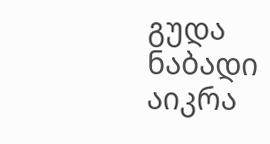გუდა ნაბადი აიკრა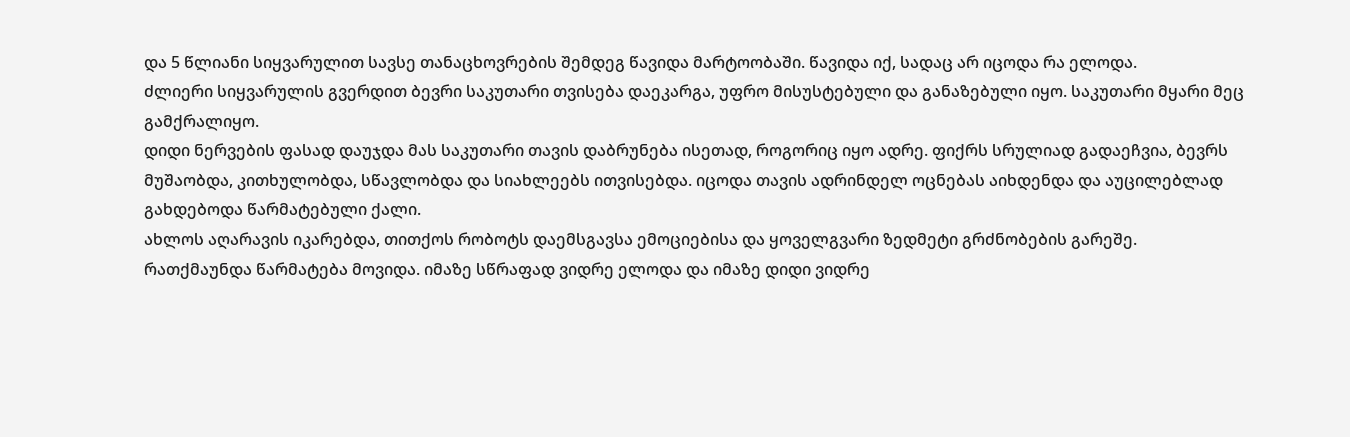და 5 წლიანი სიყვარულით სავსე თანაცხოვრების შემდეგ წავიდა მარტოობაში. წავიდა იქ, სადაც არ იცოდა რა ელოდა.
ძლიერი სიყვარულის გვერდით ბევრი საკუთარი თვისება დაეკარგა, უფრო მისუსტებული და განაზებული იყო. საკუთარი მყარი მეც გამქრალიყო.
დიდი ნერვების ფასად დაუჯდა მას საკუთარი თავის დაბრუნება ისეთად, როგორიც იყო ადრე. ფიქრს სრულიად გადაეჩვია, ბევრს მუშაობდა, კითხულობდა, სწავლობდა და სიახლეებს ითვისებდა. იცოდა თავის ადრინდელ ოცნებას აიხდენდა და აუცილებლად გახდებოდა წარმატებული ქალი.
ახლოს აღარავის იკარებდა, თითქოს რობოტს დაემსგავსა ემოციებისა და ყოველგვარი ზედმეტი გრძნობების გარეშე.
რათქმაუნდა წარმატება მოვიდა. იმაზე სწრაფად ვიდრე ელოდა და იმაზე დიდი ვიდრე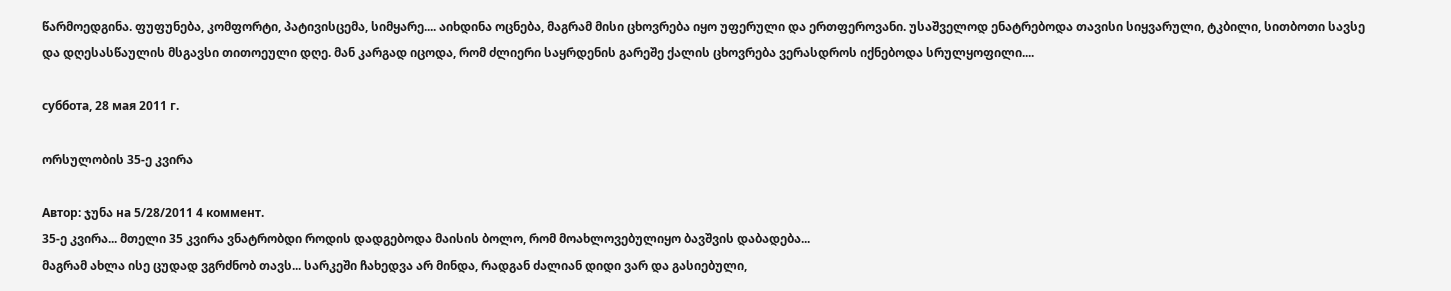წარმოედგინა. ფუფუნება, კომფორტი, პატივისცემა, სიმყარე.... აიხდინა ოცნება, მაგრამ მისი ცხოვრება იყო უფერული და ერთფეროვანი. უსაშველოდ ენატრებოდა თავისი სიყვარული, ტკბილი, სითბოთი სავსე და დღესასწაულის მსგავსი თითოეული დღე. მან კარგად იცოდა, რომ ძლიერი საყრდენის გარეშე ქალის ცხოვრება ვერასდროს იქნებოდა სრულყოფილი....

суббота, 28 мая 2011 г.

ორსულობის 35-ე კვირა

Автор: ჯუნა на 5/28/2011 4 коммент.
35-ე კვირა... მთელი 35 კვირა ვნატრობდი როდის დადგებოდა მაისის ბოლო, რომ მოახლოვებულიყო ბავშვის დაბადება...
მაგრამ ახლა ისე ცუდად ვგრძნობ თავს... სარკეში ჩახედვა არ მინდა, რადგან ძალიან დიდი ვარ და გასიებული,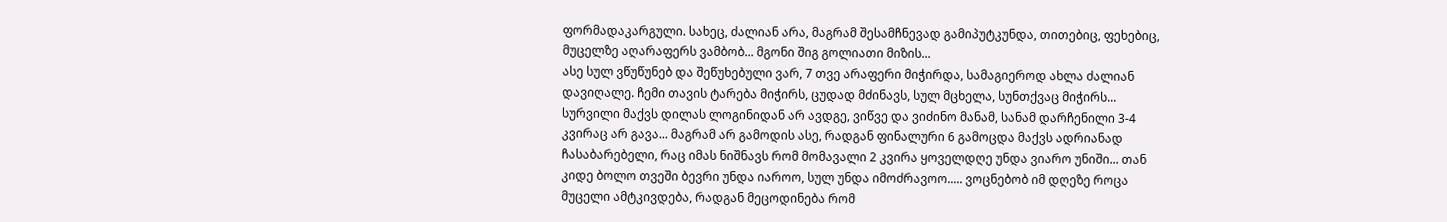ფორმადაკარგული. სახეც, ძალიან არა, მაგრამ შესამჩნევად გამიპუტკუნდა, თითებიც, ფეხებიც, მუცელზე აღარაფერს ვამბობ... მგონი შიგ გოლიათი მიზის...
ასე სულ ვწუწუნებ და შეწუხებული ვარ, 7 თვე არაფერი მიჭირდა, სამაგიეროდ ახლა ძალიან დავიღალე. ჩემი თავის ტარება მიჭირს, ცუდად მძინავს, სულ მცხელა, სუნთქვაც მიჭირს... სურვილი მაქვს დილას ლოგინიდან არ ავდგე, ვიწვე და ვიძინო მანამ, სანამ დარჩენილი 3-4 კვირაც არ გავა... მაგრამ არ გამოდის ასე, რადგან ფინალური 6 გამოცდა მაქვს ადრიანად ჩასაბარებელი, რაც იმას ნიშნავს რომ მომავალი 2 კვირა ყოველდღე უნდა ვიარო უნიში... თან კიდე ბოლო თვეში ბევრი უნდა იაროო, სულ უნდა იმოძრავოო..... ვოცნებობ იმ დღეზე როცა მუცელი ამტკივდება, რადგან მეცოდინება რომ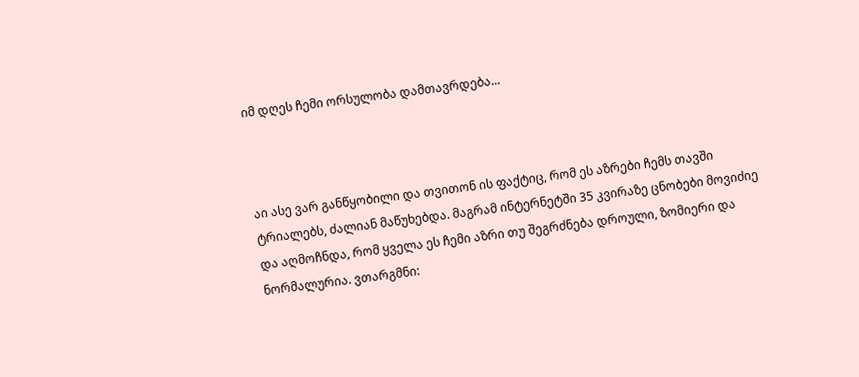იმ დღეს ჩემი ორსულობა დამთავრდება...



აი ასე ვარ განწყობილი და თვითონ ის ფაქტიც, რომ ეს აზრები ჩემს თავში ტრიალებს, ძალიან მაწუხებდა. მაგრამ ინტერნეტში 35 კვირაზე ცნობები მოვიძიე და აღმოჩნდა, რომ ყველა ეს ჩემი აზრი თუ შეგრძნება დროული, ზომიერი და ნორმალურია. ვთარგმნი: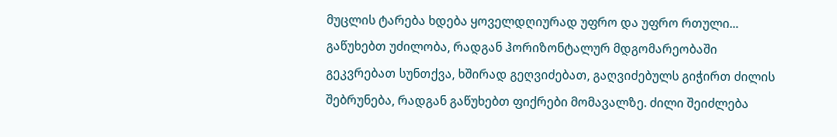მუცლის ტარება ხდება ყოველდღიურად უფრო და უფრო რთული... გაწუხებთ უძილობა, რადგან ჰორიზონტალურ მდგომარეობაში გეკვრებათ სუნთქვა, ხშირად გეღვიძებათ, გაღვიძებულს გიჭირთ ძილის შებრუნება, რადგან გაწუხებთ ფიქრები მომავალზე. ძილი შეიძლება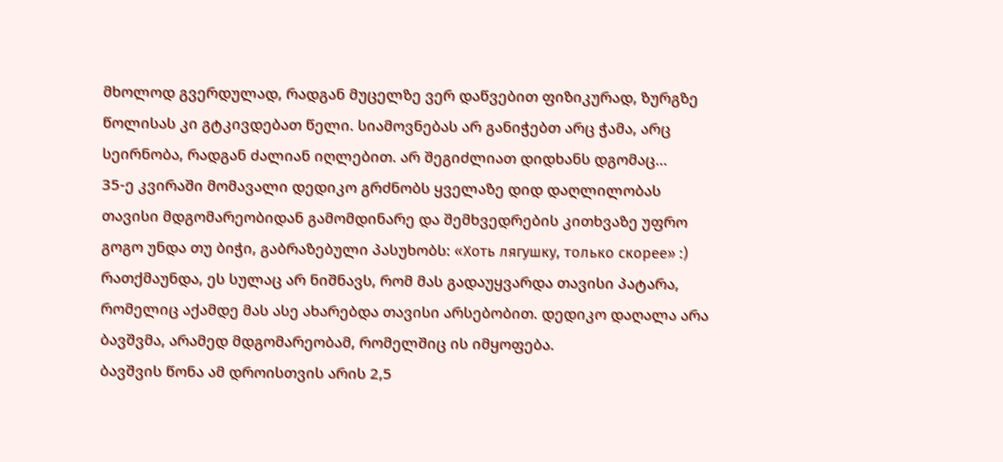მხოლოდ გვერდულად, რადგან მუცელზე ვერ დაწვებით ფიზიკურად, ზურგზე წოლისას კი გტკივდებათ წელი. სიამოვნებას არ განიჭებთ არც ჭამა, არც სეირნობა, რადგან ძალიან იღლებით. არ შეგიძლიათ დიდხანს დგომაც...
35-ე კვირაში მომავალი დედიკო გრძნობს ყველაზე დიდ დაღლილობას თავისი მდგომარეობიდან გამომდინარე და შემხვედრების კითხვაზე უფრო გოგო უნდა თუ ბიჭი, გაბრაზებული პასუხობს: «Хоть лягушку, только скорее» :) რათქმაუნდა, ეს სულაც არ ნიშნავს, რომ მას გადაუყვარდა თავისი პატარა, რომელიც აქამდე მას ასე ახარებდა თავისი არსებობით. დედიკო დაღალა არა ბავშვმა, არამედ მდგომარეობამ, რომელშიც ის იმყოფება.
ბავშვის წონა ამ დროისთვის არის 2,5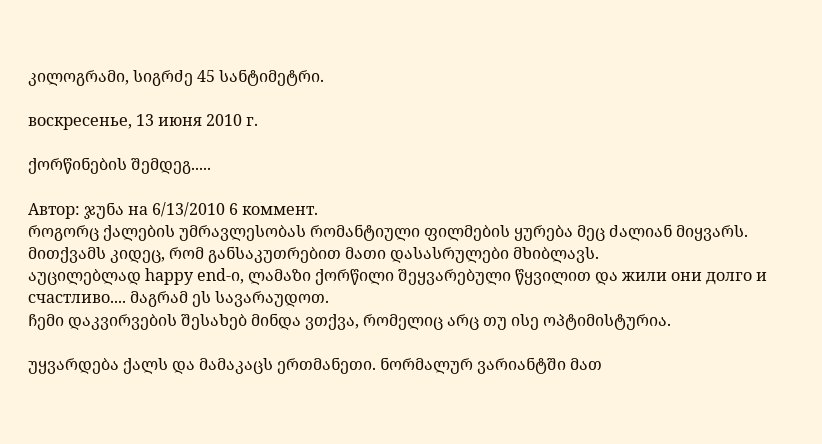კილოგრამი, სიგრძე 45 სანტიმეტრი.

воскресенье, 13 июня 2010 г.

ქორწინების შემდეგ.....

Автор: ჯუნა на 6/13/2010 6 коммент.
როგორც ქალების უმრავლესობას რომანტიული ფილმების ყურება მეც ძალიან მიყვარს. მითქვამს კიდეც, რომ განსაკუთრებით მათი დასასრულები მხიბლავს.
აუცილებლად happy end-ი, ლამაზი ქორწილი შეყვარებული წყვილით და жили они долго и счастливо.... მაგრამ ეს სავარაუდოთ.
ჩემი დაკვირვების შესახებ მინდა ვთქვა, რომელიც არც თუ ისე ოპტიმისტურია.

უყვარდება ქალს და მამაკაცს ერთმანეთი. ნორმალურ ვარიანტში მათ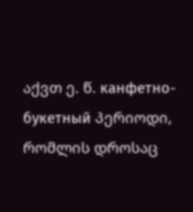აქვთ ე. წ. канфетно-букетный პერიოდი, რომლის დროსაც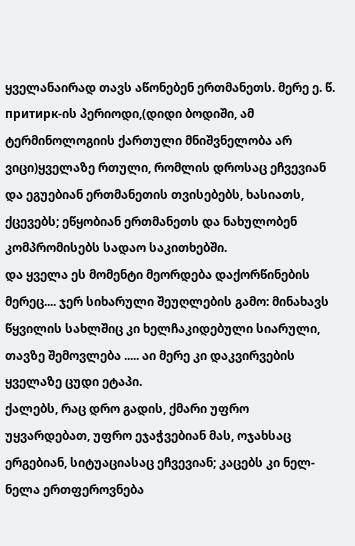ყველანაირად თავს აწონებენ ერთმანეთს. მერე ე. წ. притирк-ის პერიოდი,(დიდი ბოდიში, ამ ტერმინოლოგიის ქართული მნიშვნელობა არ ვიცი)ყველაზე რთული, რომლის დროსაც ეჩვევიან და ეგუებიან ერთმანეთის თვისებებს, ხასიათს, ქცევებს; ეწყობიან ერთმანეთს და ნახულობენ კომპრომისებს სადაო საკითხებში.
და ყველა ეს მომენტი მეორდება დაქორწინების მერეც.... ჯერ სიხარული შეუღლების გამო: მინახავს წყვილის სახლშიც კი ხელჩაკიდებული სიარული, თავზე შემოვლება ..... აი მერე კი დაკვირვების ყველაზე ცუდი ეტაპი.
ქალებს, რაც დრო გადის, ქმარი უფრო უყვარდებათ, უფრო ეჯაჭვებიან მას, ოჯახსაც ერგებიან, სიტუაციასაც ეჩვევიან; კაცებს კი ნელ-ნელა ერთფეროვნება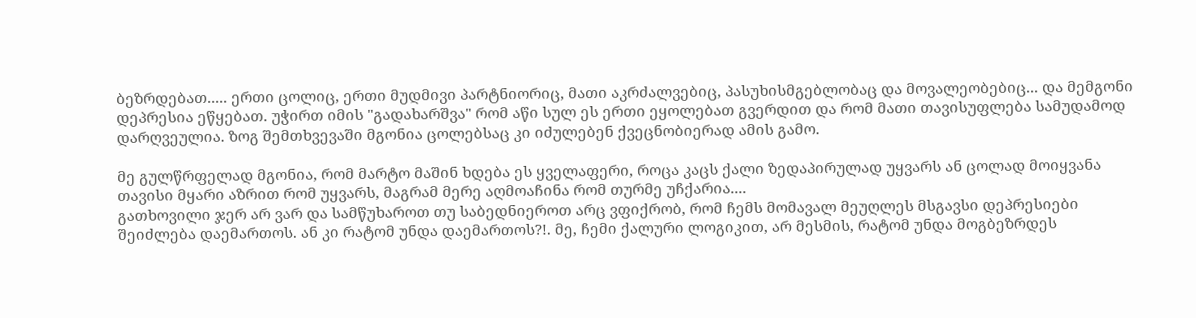ბეზრდებათ..... ერთი ცოლიც, ერთი მუდმივი პარტნიორიც, მათი აკრძალვებიც, პასუხისმგებლობაც და მოვალეობებიც... და მემგონი დეპრესია ეწყებათ. უჭირთ იმის "გადახარშვა" რომ აწი სულ ეს ერთი ეყოლებათ გვერდით და რომ მათი თავისუფლება სამუდამოდ დარღვეულია. ზოგ შემთხვევაში მგონია ცოლებსაც კი იძულებენ ქვეცნობიერად ამის გამო.

მე გულწრფელად მგონია, რომ მარტო მაშინ ხდება ეს ყველაფერი, როცა კაცს ქალი ზედაპირულად უყვარს ან ცოლად მოიყვანა თავისი მყარი აზრით რომ უყვარს, მაგრამ მერე აღმოაჩინა რომ თურმე უჩქარია....
გათხოვილი ჯერ არ ვარ და სამწუხაროთ თუ საბედნიეროთ არც ვფიქრობ, რომ ჩემს მომავალ მეუღლეს მსგავსი დეპრესიები შეიძლება დაემართოს. ან კი რატომ უნდა დაემართოს?!. მე, ჩემი ქალური ლოგიკით, არ მესმის, რატომ უნდა მოგბეზრდეს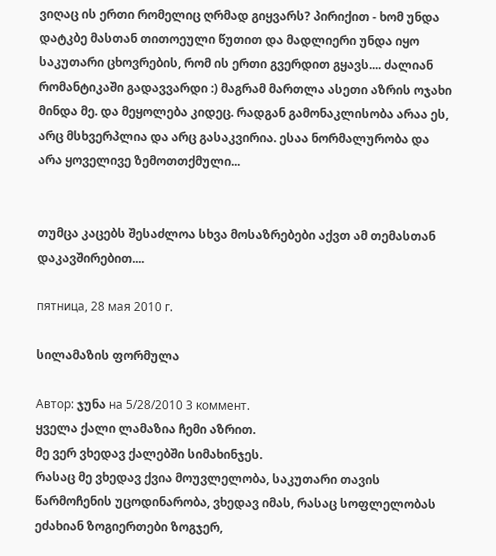ვიღაც ის ერთი რომელიც ღრმად გიყვარს? პირიქით - ხომ უნდა დატკბე მასთან თითოეული წუთით და მადლიერი უნდა იყო საკუთარი ცხოვრების, რომ ის ერთი გვერდით გყავს.... ძალიან რომანტიკაში გადავვარდი :) მაგრამ მართლა ასეთი აზრის ოჯახი მინდა მე. და მეყოლება კიდეც. რადგან გამონაკლისობა არაა ეს, არც მსხვერპლია და არც გასაკვირია. ესაა ნორმალურობა და არა ყოველივე ზემოთთქმული...


თუმცა კაცებს შესაძლოა სხვა მოსაზრებები აქვთ ამ თემასთან დაკავშირებით....

пятница, 28 мая 2010 г.

სილამაზის ფორმულა

Автор: ჯუნა на 5/28/2010 3 коммент.
ყველა ქალი ლამაზია ჩემი აზრით.
მე ვერ ვხედავ ქალებში სიმახინჯეს.
რასაც მე ვხედავ ქვია მოუვლელობა, საკუთარი თავის წარმოჩენის უცოდინარობა, ვხედავ იმას, რასაც სოფლელობას ეძახიან ზოგიერთები ზოგჯერ,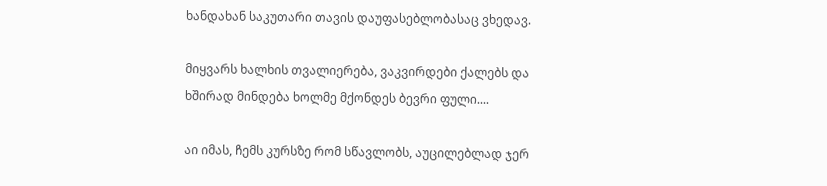ხანდახან საკუთარი თავის დაუფასებლობასაც ვხედავ.

მიყვარს ხალხის თვალიერება, ვაკვირდები ქალებს და ხშირად მინდება ხოლმე მქონდეს ბევრი ფული....

აი იმას, ჩემს კურსზე რომ სწავლობს, აუცილებლად ჯერ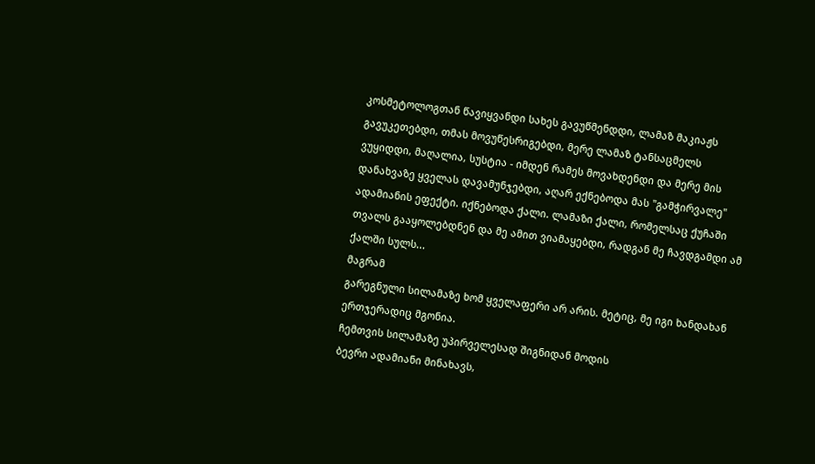კოსმეტოლოგთან წავიყვანდი სახეს გავუწმენდდი, ლამაზ მაკიაჟს გავუკეთებდი, თმას მოვუწესრიგებდი, მერე ლამაზ ტანსაცმელს ვუყიდდი, მაღალია, სუსტია - იმდენ რამეს მოვახდენდი და მერე მის დანახვაზე ყველას დავამუნჯებდი, აღარ ექნებოდა მას "გამჭირვალე" ადამიანის ეფექტი. იქნებოდა ქალი. ლამაზი ქალი, რომელსაც ქუჩაში თვალს გააყოლებდნენ და მე ამით ვიამაყებდი, რადგან მე ჩავდგამდი ამ ქალში სულს...
მაგრამ
გარეგნული სილამაზე ხომ ყველაფერი არ არის. მეტიც, მე იგი ხანდახან ერთჯერადიც მგონია.
ჩემთვის სილამაზე უპირველესად შიგნიდან მოდის
ბევრი ადამიანი მინახავს,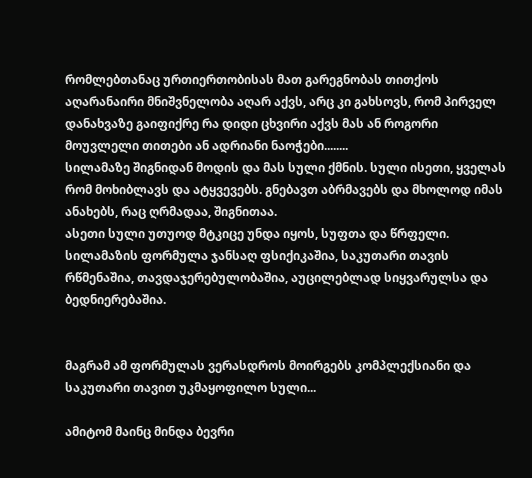რომლებთანაც ურთიერთობისას მათ გარეგნობას თითქოს აღარანაირი მნიშვნელობა აღარ აქვს, არც კი გახსოვს, რომ პირველ დანახვაზე გაიფიქრე რა დიდი ცხვირი აქვს მას ან როგორი მოუვლელი თითები ან ადრიანი ნაოჭები........
სილამაზე შიგნიდან მოდის და მას სული ქმნის. სული ისეთი, ყველას რომ მოხიბლავს და ატყვევებს. გნებავთ აბრმავებს და მხოლოდ იმას ანახებს, რაც ღრმადაა, შიგნითაა.
ასეთი სული უთუოდ მტკიცე უნდა იყოს, სუფთა და წრფელი.
სილამაზის ფორმულა ჯანსაღ ფსიქიკაშია, საკუთარი თავის რწმენაშია, თავდაჯერებულობაშია, აუცილებლად სიყვარულსა და ბედნიერებაშია.


მაგრამ ამ ფორმულას ვერასდროს მოირგებს კომპლექსიანი და საკუთარი თავით უკმაყოფილო სული...

ამიტომ მაინც მინდა ბევრი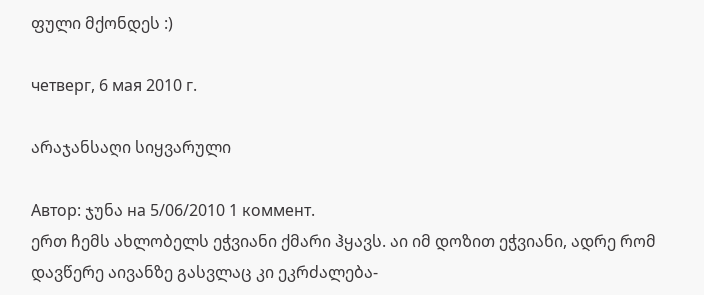ფული მქონდეს :)

четверг, 6 мая 2010 г.

არაჯანსაღი სიყვარული

Автор: ჯუნა на 5/06/2010 1 коммент.
ერთ ჩემს ახლობელს ეჭვიანი ქმარი ჰყავს. აი იმ დოზით ეჭვიანი, ადრე რომ დავწერე აივანზე გასვლაც კი ეკრძალება-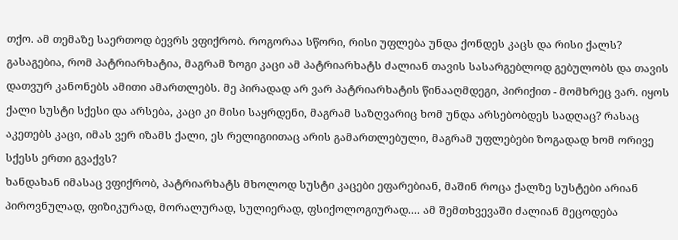თქო. ამ თემაზე საერთოდ ბევრს ვფიქრობ. როგორაა სწორი, რისი უფლება უნდა ქონდეს კაცს და რისი ქალს? გასაგებია, რომ პატრიარხატია, მაგრამ ზოგი კაცი ამ პატრიარხატს ძალიან თავის სასარგებლოდ გებულობს და თავის დათვურ კანონებს ამითი ამართლებს. მე პირადად არ ვარ პატრიარხატის წინააღმდეგი, პირიქით - მომხრეც ვარ. იყოს ქალი სუსტი სქესი და არსება, კაცი კი მისი საყრდენი, მაგრამ საზღვარიც ხომ უნდა არსებობდეს სადღაც? რასაც აკეთებს კაცი, იმას ვერ იზამს ქალი, ეს რელიგიითაც არის გამართლებული, მაგრამ უფლებები ზოგადად ხომ ორივე სქესს ერთი გვაქვს?
ხანდახან იმასაც ვფიქრობ, პატრიარხატს მხოლოდ სუსტი კაცები ეფარებიან, მაშინ როცა ქალზე სუსტები არიან პიროვნულად, ფიზიკურად, მორალურად, სულიერად, ფსიქოლოგიურად.... ამ შემთხვევაში ძალიან მეცოდება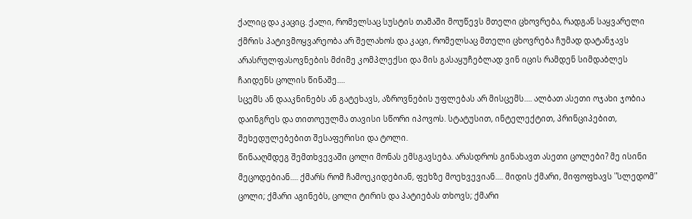ქალიც და კაციც. ქალი, რომელსაც სუსტის თამაში მოუწევს მთელი ცხოვრება, რადგან საყვარელი ქმრის პატივმოყვარეობა არ შელახოს და კაცი, რომელსაც მთელი ცხოვრება ჩუმად დატანჯავს არასრულფასოვნების მძიმე კომპლექსი და მის გასაყუჩებლად ვინ იცის რამდენ სიმდაბლეს ჩაიდენს ცოლის წინაშე....
სცემს ან დააკნინებს ან გატეხავს, აზროვნების უფლებას არ მისცემს.... ალბათ ასეთი ოჯახი ჯობია დაინგრეს და თითოეულმა თავისი სწორი იპოვოს. სტატუსით, ინტელექტით, პრინციპებით, შეხედულებებით შესაფერისი და ტოლი.
წინააღმდეგ შემთხვევაში ცოლი მონას ემსგავსება. არასდროს გინახავთ ასეთი ცოლები? მე ისინი მეცოდებიან.... ქმარს რომ ჩამოეკიდებიან, ფეხზე მოეხვევიან.... მიდის ქმარი, მიფოფხავს "სლედომ" ცოლი; ქმარი აგინებს, ცოლი ტირის და პატიებას თხოვს; ქმარი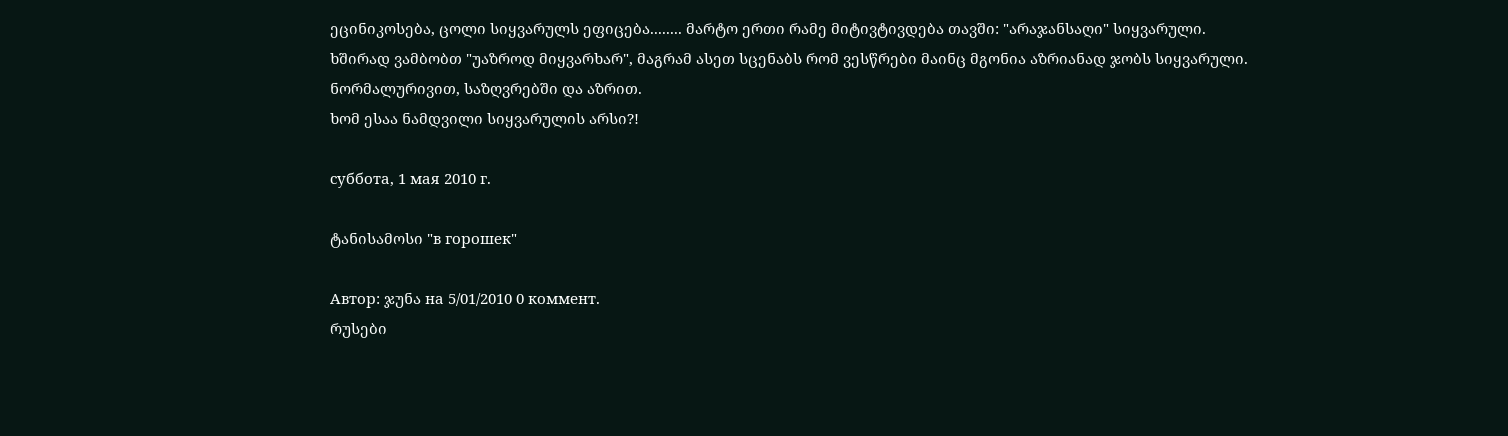ეცინიკოსება, ცოლი სიყვარულს ეფიცება........ მარტო ერთი რამე მიტივტივდება თავში: "არაჯანსაღი" სიყვარული.
ხშირად ვამბობთ "უაზროდ მიყვარხარ", მაგრამ ასეთ სცენაბს რომ ვესწრები მაინც მგონია აზრიანად ჯობს სიყვარული. ნორმალურივით, საზღვრებში და აზრით.
ხომ ესაა ნამდვილი სიყვარულის არსი?!

суббота, 1 мая 2010 г.

ტანისამოსი "в горошек"

Автор: ჯუნა на 5/01/2010 0 коммент.
რუსები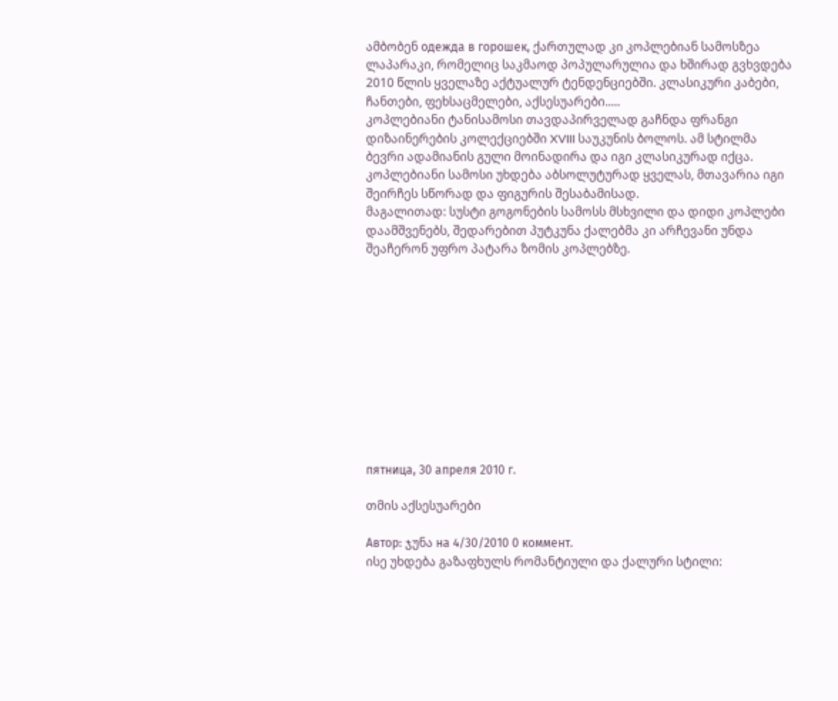ამბობენ одежда в горошек, ქართულად კი კოპლებიან სამოსზეა ლაპარაკი, რომელიც საკმაოდ პოპულარულია და ხშირად გვხვდება 2010 წლის ყველაზე აქტუალურ ტენდენციებში. კლასიკური კაბები, ჩანთები, ფეხსაცმელები, აქსესუარები.....
კოპლებიანი ტანისამოსი თავდაპირველად გაჩნდა ფრანგი დიზაინერების კოლექციებში XVIII საუკუნის ბოლოს. ამ სტილმა ბევრი ადამიანის გული მოინადირა და იგი კლასიკურად იქცა.
კოპლებიანი სამოსი უხდება აბსოლუტურად ყველას, მთავარია იგი შეირჩეს სწორად და ფიგურის შესაბამისად.
მაგალითად: სუსტი გოგონების სამოსს მსხვილი და დიდი კოპლები დაამშვენებს, შედარებით პუტკუნა ქალებმა კი არჩევანი უნდა შეაჩერონ უფრო პატარა ზომის კოპლებზე.











пятница, 30 апреля 2010 г.

თმის აქსესუარები

Автор: ჯუნა на 4/30/2010 0 коммент.
ისე უხდება გაზაფხულს რომანტიული და ქალური სტილი: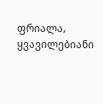ფრიალა, ყვავილებიანი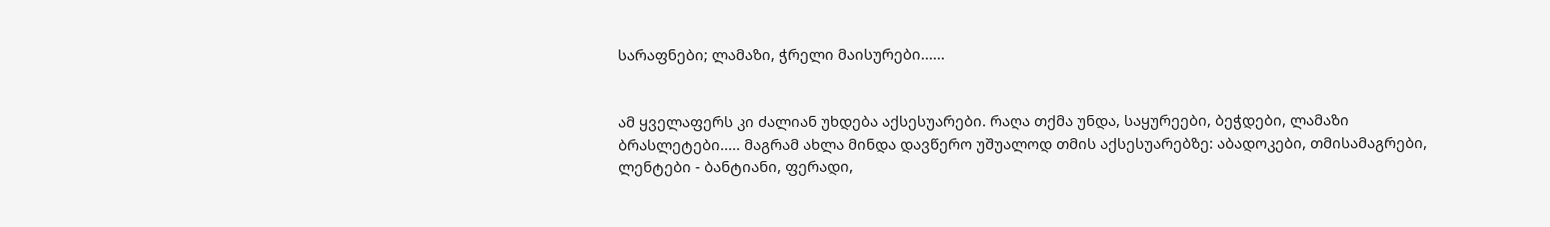სარაფნები; ლამაზი, ჭრელი მაისურები......


ამ ყველაფერს კი ძალიან უხდება აქსესუარები. რაღა თქმა უნდა, საყურეები, ბეჭდები, ლამაზი ბრასლეტები..... მაგრამ ახლა მინდა დავწერო უშუალოდ თმის აქსესუარებზე: აბადოკები, თმისამაგრები, ლენტები - ბანტიანი, ფერადი,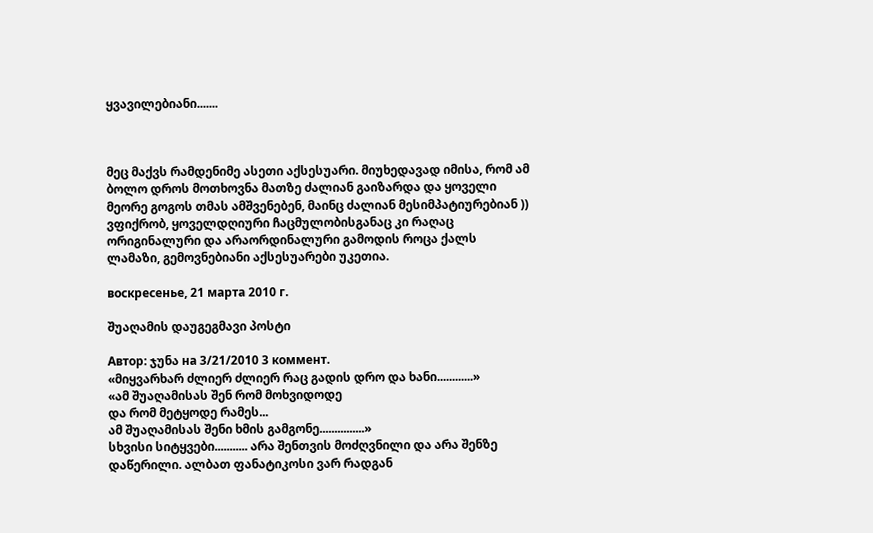ყვავილებიანი.......



მეც მაქვს რამდენიმე ასეთი აქსესუარი. მიუხედავად იმისა, რომ ამ ბოლო დროს მოთხოვნა მათზე ძალიან გაიზარდა და ყოველი მეორე გოგოს თმას ამშვენებენ, მაინც ძალიან მესიმპატიურებიან ))
ვფიქრობ, ყოველდღიური ჩაცმულობისგანაც კი რაღაც ორიგინალური და არაორდინალური გამოდის როცა ქალს ლამაზი, გემოვნებიანი აქსესუარები უკეთია.

воскресенье, 21 марта 2010 г.

შუაღამის დაუგეგმავი პოსტი

Автор: ჯუნა на 3/21/2010 3 коммент.
«მიყვარხარ ძლიერ ძლიერ რაც გადის დრო და ხანი............»
«ამ შუაღამისას შენ რომ მოხვიდოდე
და რომ მეტყოდე რამეს...
ამ შუაღამისას შენი ხმის გამგონე...............»
სხვისი სიტყვები........... არა შენთვის მოძღვნილი და არა შენზე დაწერილი. ალბათ ფანატიკოსი ვარ რადგან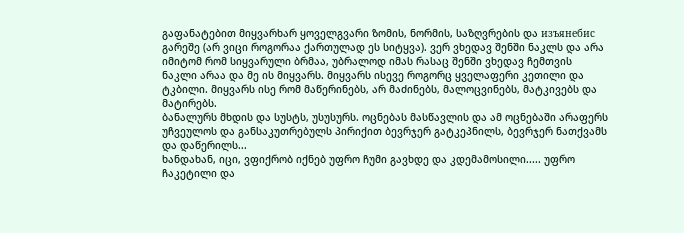გაფანატებით მიყვარხარ ყოველგვარი ზომის, ნორმის, საზღვრების და изъянебис გარეშე (არ ვიცი როგორაა ქართულად ეს სიტყვა). ვერ ვხედავ შენში ნაკლს და არა იმიტომ რომ სიყვარული ბრმაა, უბრალოდ იმას რასაც შენში ვხედავ ჩემთვის ნაკლი არაა და მე ის მიყვარს. მიყვარს ისევე როგორც ყველაფერი კეთილი და ტკბილი. მიყვარს ისე რომ მაწერინებს, არ მაძინებს, მალოცვინებს, მატკივებს და მატირებს.
ბანალურს მხდის და სუსტს, უსუსურს. ოცნებას მასწავლის და ამ ოცნებაში არაფერს უჩვეულოს და განსაკუთრებულს პირიქით ბევრჯერ გატკეპნილს, ბევრჯერ ნათქვამს და დაწერილს...
ხანდახან, იცი, ვფიქრობ იქნებ უფრო ჩუმი გავხდე და კდემამოსილი..... უფრო ჩაკეტილი და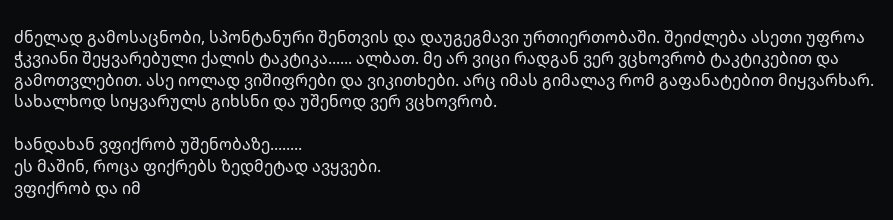ძნელად გამოსაცნობი, სპონტანური შენთვის და დაუგეგმავი ურთიერთობაში. შეიძლება ასეთი უფროა ჭკვიანი შეყვარებული ქალის ტაკტიკა...... ალბათ. მე არ ვიცი რადგან ვერ ვცხოვრობ ტაკტიკებით და გამოთვლებით. ასე იოლად ვიშიფრები და ვიკითხები. არც იმას გიმალავ რომ გაფანატებით მიყვარხარ. სახალხოდ სიყვარულს გიხსნი და უშენოდ ვერ ვცხოვრობ.

ხანდახან ვფიქრობ უშენობაზე........
ეს მაშინ, როცა ფიქრებს ზედმეტად ავყვები.
ვფიქრობ და იმ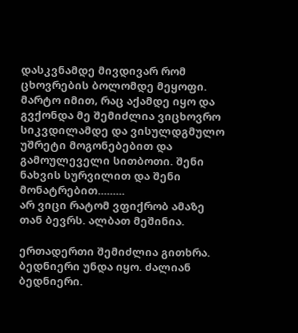დასკვნამდე მივდივარ რომ ცხოვრების ბოლომდე მეყოფი.
მარტო იმით, რაც აქამდე იყო და გვქონდა მე შემიძლია ვიცხოვრო სიკვდილამდე და ვისულდგმულო უშრეტი მოგონებებით და გამოულეველი სითბოთი. შენი ნახვის სურვილით და შენი მონატრებით.........
არ ვიცი რატომ ვფიქრობ ამაზე თან ბევრს. ალბათ მეშინია.

ერთადერთი შემიძლია გითხრა. ბედნიერი უნდა იყო. ძალიან ბედნიერი.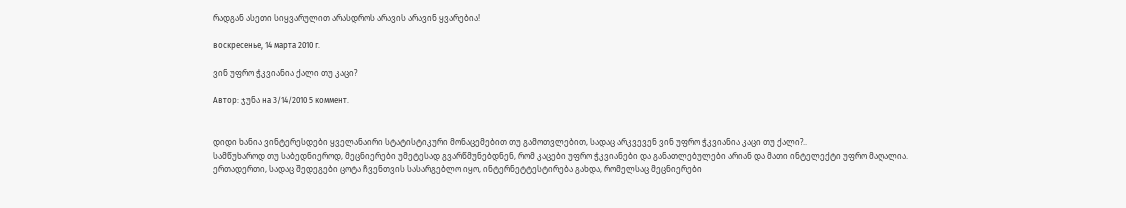რადგან ასეთი სიყვარულით არასდროს არავის არავინ ყვარებია!

воскресенье, 14 марта 2010 г.

ვინ უფრო ჭკვიანია ქალი თუ კაცი?

Автор: ჯუნა на 3/14/2010 5 коммент.


დიდი ხანია ვინტერესდები ყველანაირი სტატისტიკური მონაცემებით თუ გამოთვლებით, სადაც არკვევენ ვინ უფრო ჭკვიანია კაცი თუ ქალი?..
სამწუხაროდ თუ საბედნიეროდ, მეცნიერები უმეტესად გვარწმუნებდნენ, რომ კაცები უფრო ჭკვიანები და განათლებულები არიან და მათი ინტელექტი უფრო მაღალია.
ერთადერთი, სადაც შედეგები ცოტა ჩვენთვის სასარგებლო იყო, ინტერნეტტესტირება გახდა, რომელსაც მეცნიერები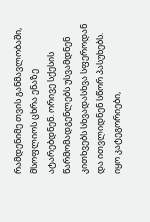რამდენიმე თვის განმავლობაში, მსოფლიოს ცხრა ენაზე ატარებდნენ. ორივე სქესის წარმომადგენლებს უსვამდნენ კითხვებს სხვადასხვა სფეროდან და ითვლიდნენ სწორ პასუხებს.
იყო კატეგორიები,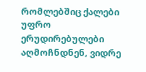რომლებშიც ქალები უფრო ერუდირებულები აღმოჩნდნენ, ვიდრე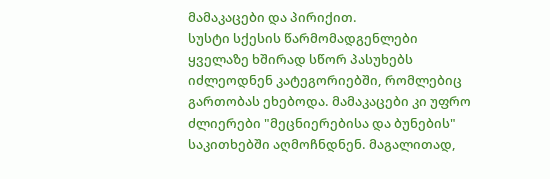მამაკაცები და პირიქით.
სუსტი სქესის წარმომადგენლები ყველაზე ხშირად სწორ პასუხებს იძლეოდნენ კატეგორიებში, რომლებიც გართობას ეხებოდა. მამაკაცები კი უფრო ძლიერები "მეცნიერებისა და ბუნების" საკითხებში აღმოჩნდნენ. მაგალითად,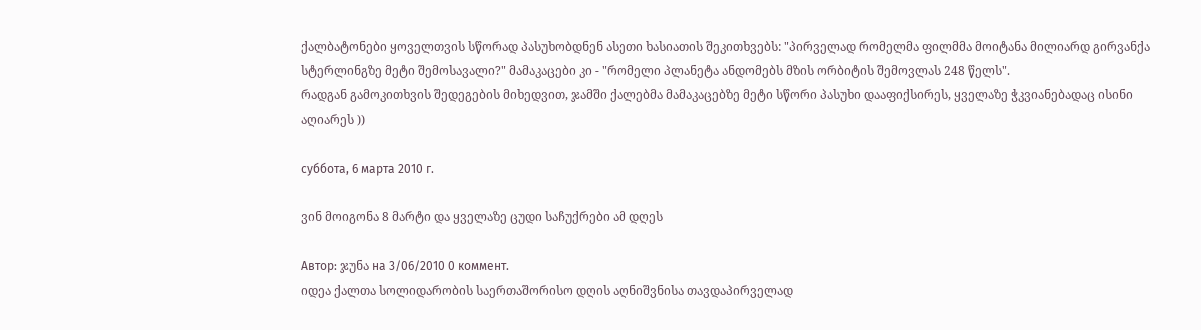ქალბატონები ყოველთვის სწორად პასუხობდნენ ასეთი ხასიათის შეკითხვებს: "პირველად რომელმა ფილმმა მოიტანა მილიარდ გირვანქა სტერლინგზე მეტი შემოსავალი?" მამაკაცები კი - "რომელი პლანეტა ანდომებს მზის ორბიტის შემოვლას 248 წელს".
რადგან გამოკითხვის შედეგების მიხედვით, ჯამში ქალებმა მამაკაცებზე მეტი სწორი პასუხი დააფიქსირეს, ყველაზე ჭკვიანებადაც ისინი აღიარეს ))

суббота, 6 марта 2010 г.

ვინ მოიგონა 8 მარტი და ყველაზე ცუდი საჩუქრები ამ დღეს

Автор: ჯუნა на 3/06/2010 0 коммент.
იდეა ქალთა სოლიდარობის საერთაშორისო დღის აღნიშვნისა თავდაპირველად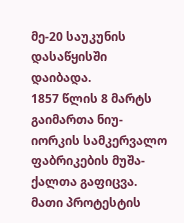მე-20 საუკუნის დასაწყისში დაიბადა.
1857 წლის 8 მარტს გაიმართა ნიუ-იორკის სამკერვალო ფაბრიკების მუშა-ქალთა გაფიცვა. მათი პროტესტის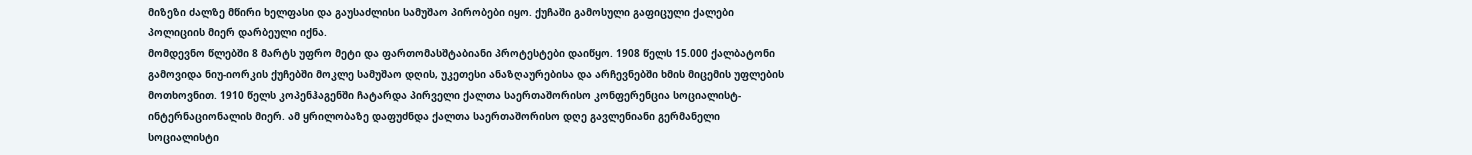მიზეზი ძალზე მწირი ხელფასი და გაუსაძლისი სამუშაო პირობები იყო. ქუჩაში გამოსული გაფიცული ქალები პოლიციის მიერ დარბეული იქნა.
მომდევნო წლებში 8 მარტს უფრო მეტი და ფართომასშტაბიანი პროტესტები დაიწყო. 1908 წელს 15.000 ქალბატონი გამოვიდა ნიუ-იორკის ქუჩებში მოკლე სამუშაო დღის, უკეთესი ანაზღაურებისა და არჩევნებში ხმის მიცემის უფლების მოთხოვნით. 1910 წელს კოპენჰაგენში ჩატარდა პირველი ქალთა საერთაშორისო კონფერენცია სოციალისტ-ინტერნაციონალის მიერ. ამ ყრილობაზე დაფუძნდა ქალთა საერთაშორისო დღე გავლენიანი გერმანელი სოციალისტი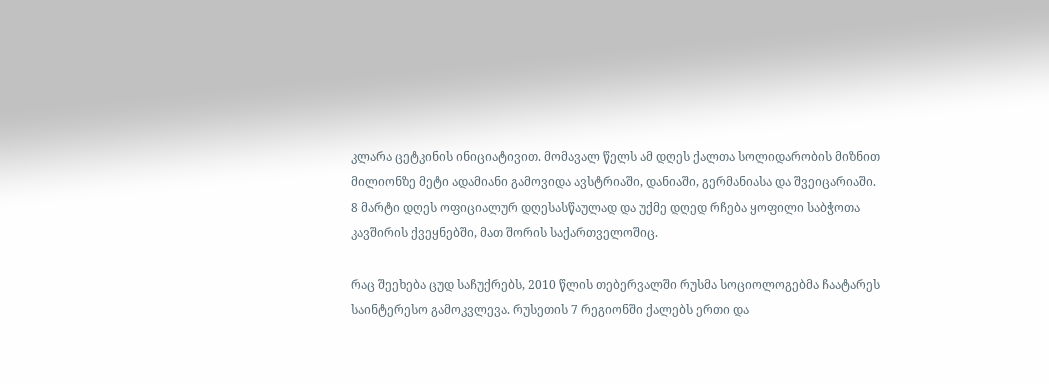კლარა ცეტკინის ინიციატივით. მომავალ წელს ამ დღეს ქალთა სოლიდარობის მიზნით მილიონზე მეტი ადამიანი გამოვიდა ავსტრიაში, დანიაში, გერმანიასა და შვეიცარიაში.
8 მარტი დღეს ოფიციალურ დღესასწაულად და უქმე დღედ რჩება ყოფილი საბჭოთა კავშირის ქვეყნებში, მათ შორის საქართველოშიც.

რაც შეეხება ცუდ საჩუქრებს, 2010 წლის თებერვალში რუსმა სოციოლოგებმა ჩაატარეს საინტერესო გამოკვლევა. რუსეთის 7 რეგიონში ქალებს ერთი და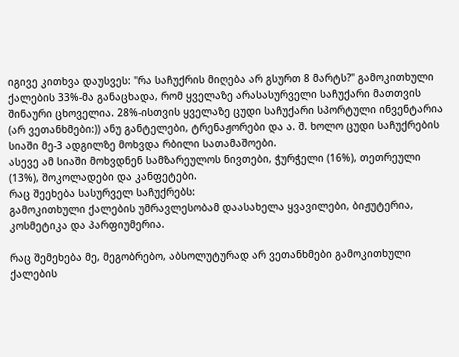იგივე კითხვა დაუსვეს: "რა საჩუქრის მიღება არ გსურთ 8 მარტს?" გამოკითხული ქალების 33%-მა განაცხადა, რომ ყველაზე არასასურველი საჩუქარი მათთვის შინაური ცხოველია. 28%-ისთვის ყველაზე ცუდი საჩუქარი სპორტული ინვენტარია (არ ვეთანხმები:)) ანუ განტელები, ტრენაჟორები და ა. შ. ხოლო ცუდი საჩუქრების სიაში მე-3 ადგილზე მოხვდა რბილი სათამაშოები.
ასევე ამ სიაში მოხვდნენ სამზარეულოს ნივთები, ჭურჭელი (16%), თეთრეული (13%), შოკოლადები და კანფეტები.
რაც შეეხება სასურველ საჩუქრებს:
გამოკითხული ქალების უმრავლესობამ დაასახელა ყვავილები, ბიჟუტერია, კოსმეტიკა და პარფიუმერია.

რაც შემეხება მე, მეგობრებო, აბსოლუტურად არ ვეთანხმები გამოკითხული ქალების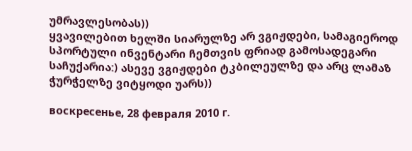უმრავლესობას))
ყვავილებით ხელში სიარულზე არ ვგიჟდები, სამაგიეროდ სპორტული ინვენტარი ჩემთვის ფრიად გამოსადეგარი საჩუქარია:) ასევე ვგიჟდები ტკბილეულზე და არც ლამაზ ჭურჭელზე ვიტყოდი უარს))

воскресенье, 28 февраля 2010 г.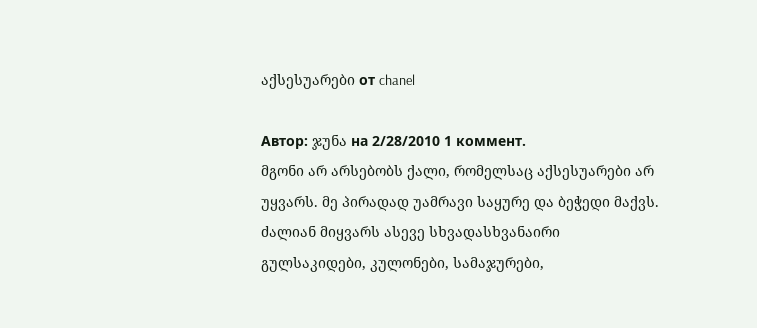აქსესუარები от chanel

Автор: ჯუნა на 2/28/2010 1 коммент.
მგონი არ არსებობს ქალი, რომელსაც აქსესუარები არ უყვარს. მე პირადად უამრავი საყურე და ბეჭედი მაქვს. ძალიან მიყვარს ასევე სხვადასხვანაირი გულსაკიდები, კულონები, სამაჯურები,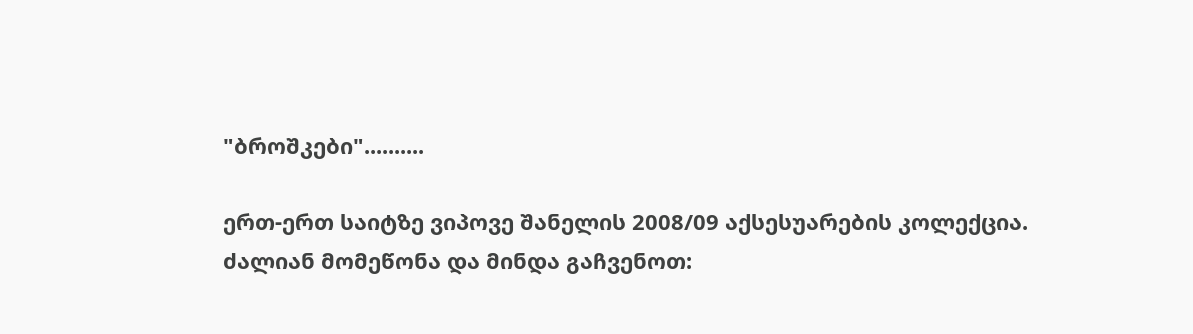"ბროშკები"..........

ერთ-ერთ საიტზე ვიპოვე შანელის 2008/09 აქსესუარების კოლექცია. ძალიან მომეწონა და მინდა გაჩვენოთ: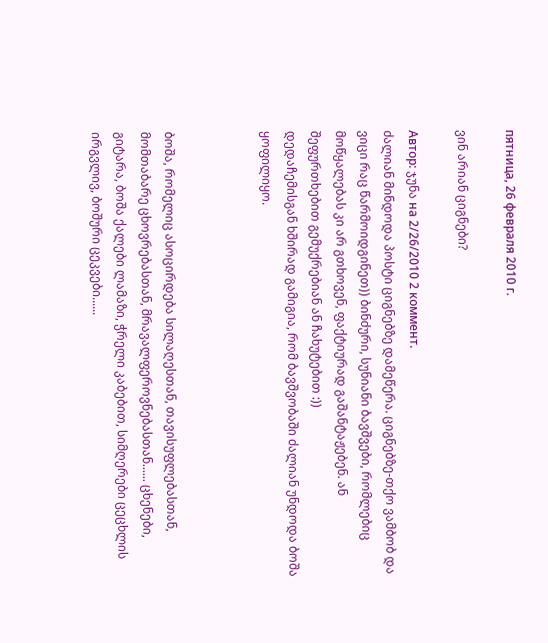пятница, 26 февраля 2010 г.

ვინ არიან ციგნები?

Автор: ჯუნა на 2/26/2010 2 коммент.
ძალიან მინდოდა პოსტი ციგნებზე დამეწერა. ციგნებზე-თქო ვამბობ და ვიცი რაც წარმოიდგინეთ)) ბინძური, სუნიანი ბავშვები, რომლებიც მოწყალებას კი არ გთხოვენ, ფაქტიურად გაშანტაჟებენ. ან შეფურთხებით გემუქრებიან ან ჩახუტებით :))
დედაჩემისგან ხშირად გამიგია, რომ ბავშვობაში ძალიან უნდოდა ბოშა ყოფილიყო.



ბოშა, რომელიც ასოცირდება სილაღესთან, თავისუფლებასთან, მომთაბარე ცხოვრებასთან, მრავალფეროვნებასთან...... ცხენები, გიტარა, ბოშა ქალები ლამაზი, ჭრელი კაბებით, სიმღერები ცეცხლის ირგვლივ, ბოშური ცეკვები......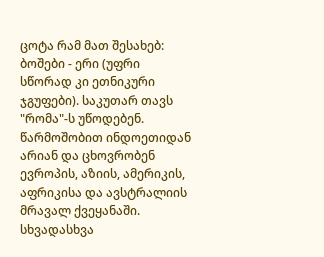ცოტა რამ მათ შესახებ:
ბოშები - ერი (უფრი სწორად კი ეთნიკური ჯგუფები). საკუთარ თავს "რომა"-ს უწოდებენ. წარმოშობით ინდოეთიდან არიან და ცხოვრობენ ევროპის, აზიის, ამერიკის, აფრიკისა და ავსტრალიის მრავალ ქვეყანაში.
სხვადასხვა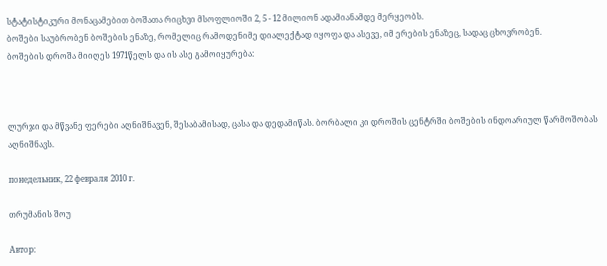სტატისტიკური მონაცამებით ბოშათა რიცხვი მსოფლიოში 2, 5 - 12 მილიონ ადამიანამდე მერყეობს.
ბოშები საუბრობენ ბოშების ენაზე, რომელიც რამოდენიმე დიალექტად იყოფა და ასევე, იმ ერების ენაზეც, სადაც ცხოვრობენ.
ბოშების დროშა მიიღეს 1971წელს და ის ასე გამოიყურება:



ლურჯი და მწვანე ფერები აღნიშნავენ, შესაბამისად, ცასა და დედამიწას. ბორბალი კი დროშის ცენტრში ბოშების ინდოარიულ წარმოშობას აღნიშნავს.

понедельник, 22 февраля 2010 г.

თრუმანის შოუ

Автор: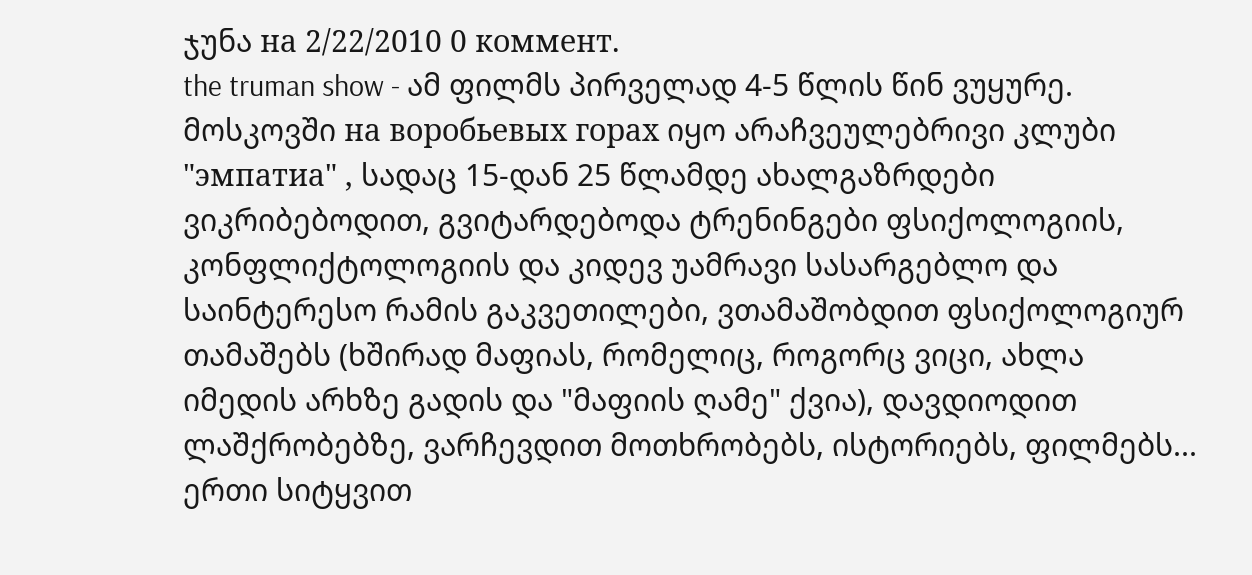ჯუნა на 2/22/2010 0 коммент.
the truman show - ამ ფილმს პირველად 4-5 წლის წინ ვუყურე.
მოსკოვში на воробьевых горах იყო არაჩვეულებრივი კლუბი "эмпатиа" , სადაც 15-დან 25 წლამდე ახალგაზრდები ვიკრიბებოდით, გვიტარდებოდა ტრენინგები ფსიქოლოგიის, კონფლიქტოლოგიის და კიდევ უამრავი სასარგებლო და საინტერესო რამის გაკვეთილები, ვთამაშობდით ფსიქოლოგიურ თამაშებს (ხშირად მაფიას, რომელიც, როგორც ვიცი, ახლა იმედის არხზე გადის და "მაფიის ღამე" ქვია), დავდიოდით ლაშქრობებზე, ვარჩევდით მოთხრობებს, ისტორიებს, ფილმებს... ერთი სიტყვით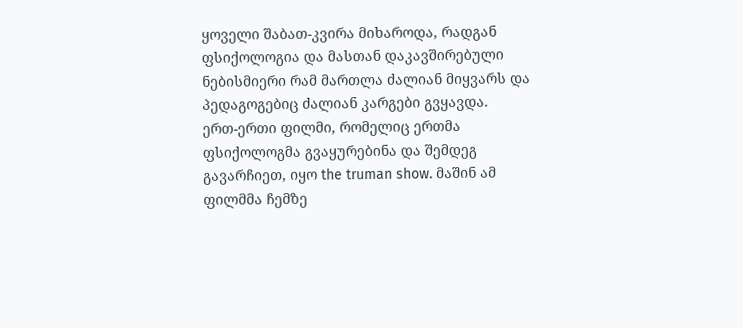ყოველი შაბათ-კვირა მიხაროდა, რადგან ფსიქოლოგია და მასთან დაკავშირებული ნებისმიერი რამ მართლა ძალიან მიყვარს და პედაგოგებიც ძალიან კარგები გვყავდა.
ერთ-ერთი ფილმი, რომელიც ერთმა ფსიქოლოგმა გვაყურებინა და შემდეგ გავარჩიეთ, იყო the truman show. მაშინ ამ ფილმმა ჩემზე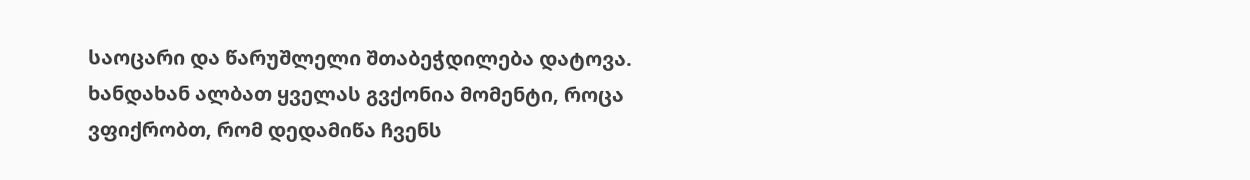საოცარი და წარუშლელი შთაბეჭდილება დატოვა.
ხანდახან ალბათ ყველას გვქონია მომენტი, როცა ვფიქრობთ, რომ დედამიწა ჩვენს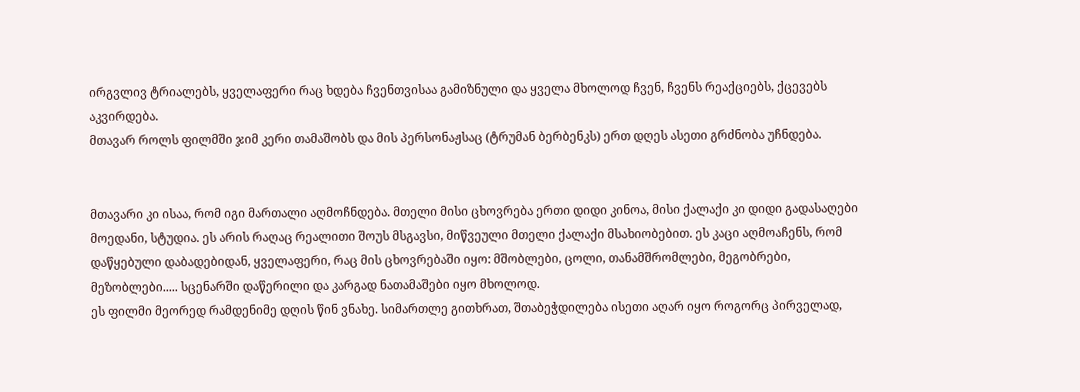ირგვლივ ტრიალებს, ყველაფერი რაც ხდება ჩვენთვისაა გამიზნული და ყველა მხოლოდ ჩვენ, ჩვენს რეაქციებს, ქცევებს აკვირდება.
მთავარ როლს ფილმში ჯიმ კერი თამაშობს და მის პერსონაჟსაც (ტრუმან ბერბენკს) ერთ დღეს ასეთი გრძნობა უჩნდება.


მთავარი კი ისაა, რომ იგი მართალი აღმოჩნდება. მთელი მისი ცხოვრება ერთი დიდი კინოა, მისი ქალაქი კი დიდი გადასაღები მოედანი, სტუდია. ეს არის რაღაც რეალითი შოუს მსგავსი, მიწვეული მთელი ქალაქი მსახიობებით. ეს კაცი აღმოაჩენს, რომ დაწყებული დაბადებიდან, ყველაფერი, რაც მის ცხოვრებაში იყო: მშობლები, ცოლი, თანამშრომლები, მეგობრები, მეზობლები..... სცენარში დაწერილი და კარგად ნათამაშები იყო მხოლოდ.
ეს ფილმი მეორედ რამდენიმე დღის წინ ვნახე. სიმართლე გითხრათ, შთაბეჭდილება ისეთი აღარ იყო როგორც პირველად,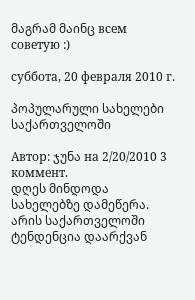მაგრამ მაინც всем советую :)

суббота, 20 февраля 2010 г.

პოპულარული სახელები საქართველოში

Автор: ჯუნა на 2/20/2010 3 коммент.
დღეს მინდოდა სახელებზე დამეწერა. არის საქართველოში ტენდენცია დაარქვან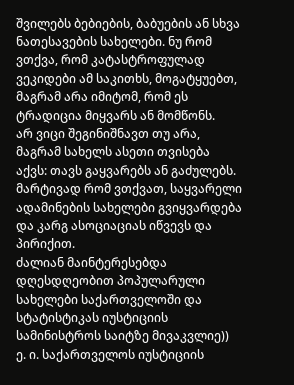შვილებს ბებიების, ბაბუების ან სხვა ნათესავების სახელები. ნუ რომ ვთქვა, რომ კატასტროფულად ვეკიდები ამ საკითხს, მოგატყუებთ, მაგრამ არა იმიტომ, რომ ეს ტრადიცია მიყვარს ან მომწონს.
არ ვიცი შეგინიშნავთ თუ არა, მაგრამ სახელს ასეთი თვისება აქვს: თავს გაყვარებს ან გაძულებს. მარტივად რომ ვთქვათ, საყვარელი ადამინების სახელები გვიყვარდება და კარგ ასოციაციას იწვევს და პირიქით.
ძალიან მაინტერესებდა დღესდღეობით პოპულარული სახელები საქართველოში და სტატისტიკას იუსტიციის სამინისტროს საიტზე მივაკვლიე))
ე. ი. საქართველოს იუსტიციის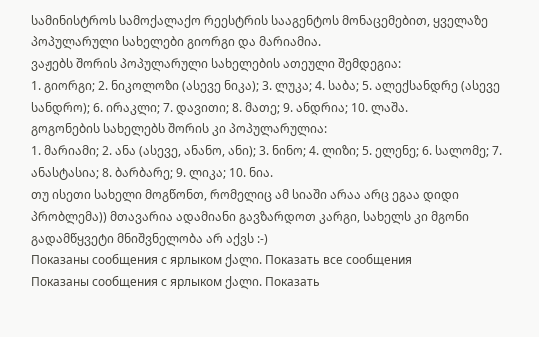სამინისტროს სამოქალაქო რეესტრის სააგენტოს მონაცემებით, ყველაზე პოპულარული სახელები გიორგი და მარიამია.
ვაჟებს შორის პოპულარული სახელების ათეული შემდეგია:
1. გიორგი; 2. ნიკოლოზი (ასევე ნიკა); 3. ლუკა; 4. საბა; 5. ალექსანდრე (ასევე სანდრო); 6. ირაკლი; 7. დავითი; 8. მათე; 9. ანდრია; 10. ლაშა.
გოგონების სახელებს შორის კი პოპულარულია:
1. მარიამი; 2. ანა (ასევე, ანანო, ანი); 3. ნინო; 4. ლიზი; 5. ელენე; 6. სალომე; 7. ანასტასია; 8. ბარბარე; 9. ლიკა; 10. ნია.
თუ ისეთი სახელი მოგწონთ, რომელიც ამ სიაში არაა არც ეგაა დიდი პრობლემა)) მთავარია ადამიანი გავზარდოთ კარგი, სახელს კი მგონი გადამწყვეტი მნიშვნელობა არ აქვს :-)
Показаны сообщения с ярлыком ქალი. Показать все сообщения
Показаны сообщения с ярлыком ქალი. Показать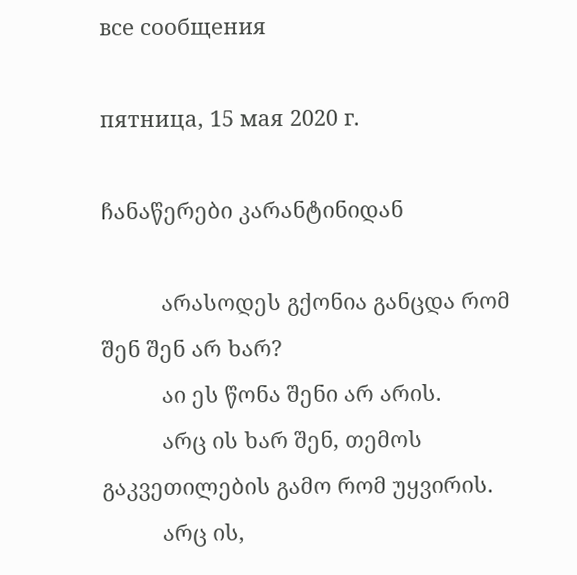все сообщения

пятница, 15 мая 2020 г.

ჩანაწერები კარანტინიდან

          არასოდეს გქონია განცდა რომ შენ შენ არ ხარ?
          აი ეს წონა შენი არ არის.
          არც ის ხარ შენ, თემოს გაკვეთილების გამო რომ უყვირის.
          არც ის,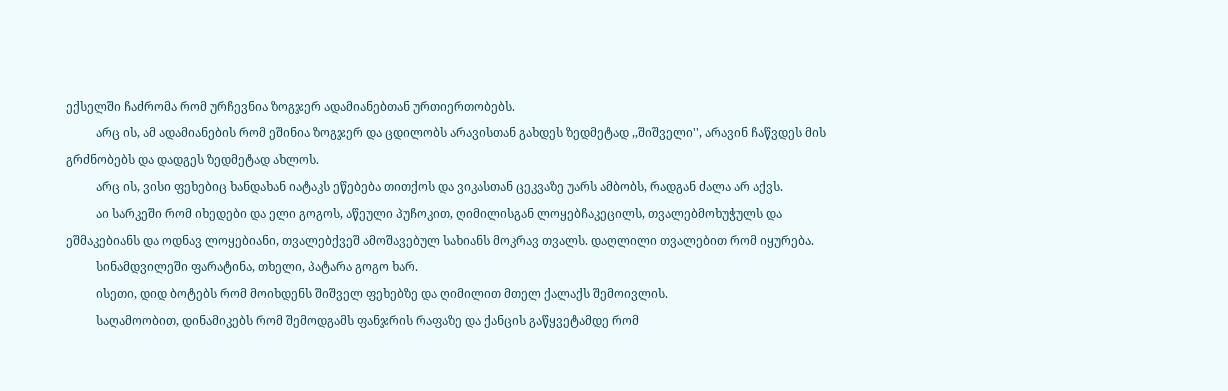ექსელში ჩაძრომა რომ ურჩევნია ზოგჯერ ადამიანებთან ურთიერთობებს.
          არც ის, ამ ადამიანების რომ ეშინია ზოგჯერ და ცდილობს არავისთან გახდეს ზედმეტად ,,შიშველი'', არავინ ჩაწვდეს მის გრძნობებს და დადგეს ზედმეტად ახლოს.
          არც ის, ვისი ფეხებიც ხანდახან იატაკს ეწებება თითქოს და ვიკასთან ცეკვაზე უარს ამბობს, რადგან ძალა არ აქვს.
          აი სარკეში რომ იხედები და ელი გოგოს, აწეული პუჩოკით, ღიმილისგან ლოყებჩაკეცილს, თვალებმოხუჭულს და ეშმაკებიანს და ოდნავ ლოყებიანი, თვალებქვეშ ამოშავებულ სახიანს მოკრავ თვალს. დაღლილი თვალებით რომ იყურება.
          სინამდვილეში ფარატინა, თხელი, პატარა გოგო ხარ.
          ისეთი, დიდ ბოტებს რომ მოიხდენს შიშველ ფეხებზე და ღიმილით მთელ ქალაქს შემოივლის.
          საღამოობით, დინამიკებს რომ შემოდგამს ფანჯრის რაფაზე და ქანცის გაწყვეტამდე რომ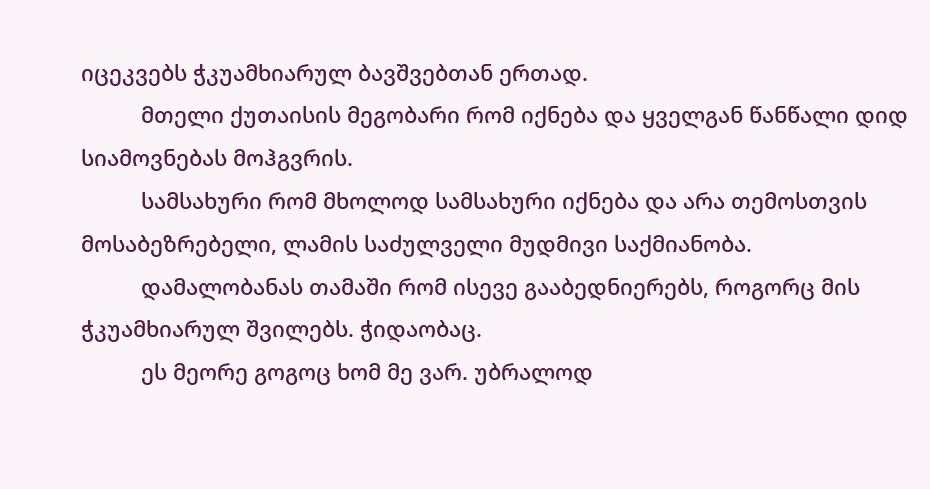იცეკვებს ჭკუამხიარულ ბავშვებთან ერთად.
          მთელი ქუთაისის მეგობარი რომ იქნება და ყველგან წანწალი დიდ სიამოვნებას მოჰგვრის.
          სამსახური რომ მხოლოდ სამსახური იქნება და არა თემოსთვის მოსაბეზრებელი, ლამის საძულველი მუდმივი საქმიანობა.
          დამალობანას თამაში რომ ისევე გააბედნიერებს, როგორც მის ჭკუამხიარულ შვილებს. ჭიდაობაც.
          ეს მეორე გოგოც ხომ მე ვარ. უბრალოდ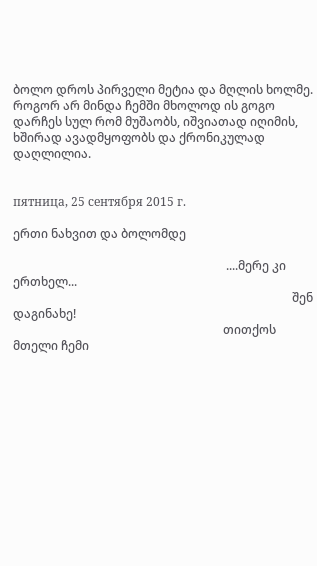ბოლო დროს პირველი მეტია და მღლის ხოლმე. როგორ არ მინდა ჩემში მხოლოდ ის გოგო დარჩეს სულ რომ მუშაობს, იშვიათად იღიმის, ხშირად ავადმყოფობს და ქრონიკულად დაღლილია.


пятница, 25 сентября 2015 г.

ერთი ნახვით და ბოლომდე

                                                                       ....მერე კი ერთხელ...
                                                                                             შენ დაგინახე!
                                                                      თითქოს მთელი ჩემი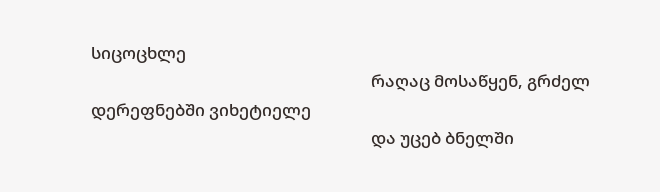სიცოცხლე
                                                                      რაღაც მოსაწყენ, გრძელ დერეფნებში ვიხეტიელე
                                                                      და უცებ ბნელში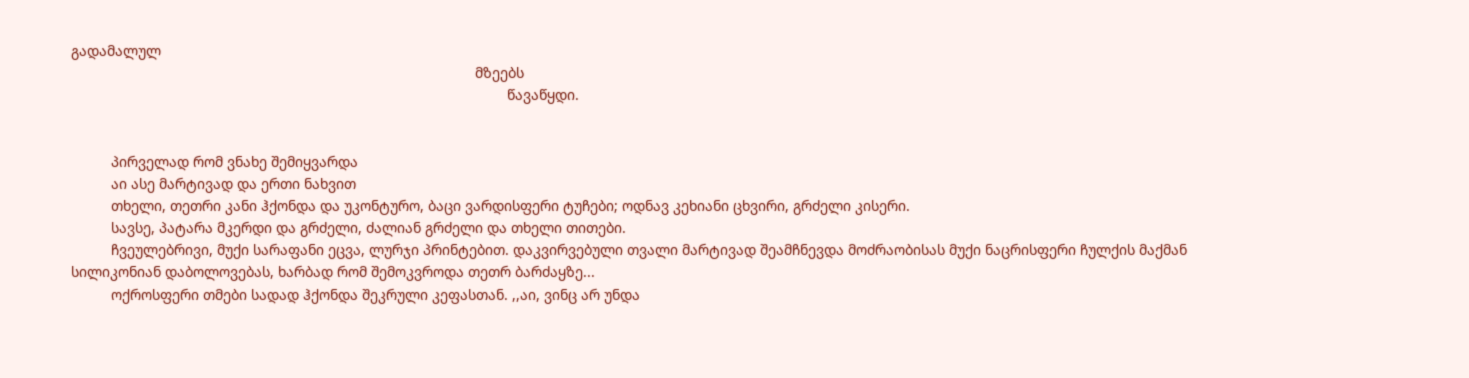გადამალულ
                                                                                                     მზეებს
                                                                                                             წავაწყდი.


          პირველად რომ ვნახე შემიყვარდა
          აი ასე მარტივად და ერთი ნახვით
          თხელი, თეთრი კანი ჰქონდა და უკონტურო, ბაცი ვარდისფერი ტუჩები; ოდნავ კეხიანი ცხვირი, გრძელი კისერი.
          სავსე, პატარა მკერდი და გრძელი, ძალიან გრძელი და თხელი თითები.
          ჩვეულებრივი, მუქი სარაფანი ეცვა, ლურჯი პრინტებით. დაკვირვებული თვალი მარტივად შეამჩნევდა მოძრაობისას მუქი ნაცრისფერი ჩულქის მაქმან სილიკონიან დაბოლოვებას, ხარბად რომ შემოკვროდა თეთრ ბარძაყზე...
          ოქროსფერი თმები სადად ჰქონდა შეკრული კეფასთან. ,,აი, ვინც არ უნდა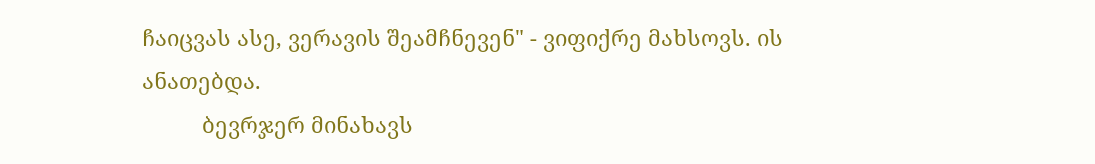ჩაიცვას ასე, ვერავის შეამჩნევენ" - ვიფიქრე მახსოვს. ის ანათებდა.
          ბევრჯერ მინახავს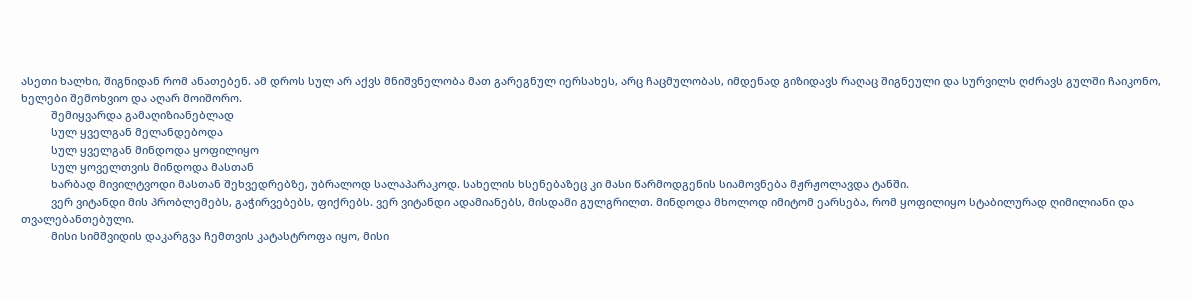ასეთი ხალხი, შიგნიდან რომ ანათებენ. ამ დროს სულ არ აქვს მნიშვნელობა მათ გარეგნულ იერსახეს, არც ჩაცმულობას, იმდენად გიზიდავს რაღაც შიგნეული და სურვილს ღძრავს გულში ჩაიკონო, ხელები შემოხვიო და აღარ მოიშორო.
          შემიყვარდა გამაღიზიანებლად
          სულ ყველგან მელანდებოდა
          სულ ყველგან მინდოდა ყოფილიყო
          სულ ყოველთვის მინდოდა მასთან
          ხარბად მივილტვოდი მასთან შეხვედრებზე, უბრალოდ სალაპარაკოდ. სახელის ხსენებაზეც კი მასი წარმოდგენის სიამოვნება მჟრჟოლავდა ტანში.
          ვერ ვიტანდი მის პრობლემებს, გაჭირვებებს, ფიქრებს. ვერ ვიტანდი ადამიანებს, მისდამი გულგრილთ. მინდოდა მხოლოდ იმიტომ ეარსება, რომ ყოფილიყო სტაბილურად ღიმილიანი და თვალებანთებული.
          მისი სიმშვიდის დაკარგვა ჩემთვის კატასტროფა იყო, მისი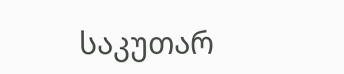საკუთარ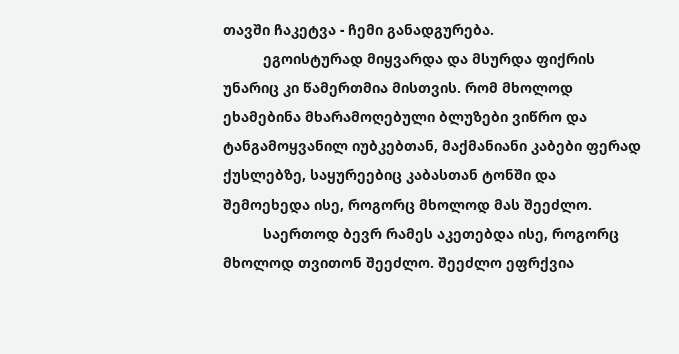თავში ჩაკეტვა - ჩემი განადგურება.
          ეგოისტურად მიყვარდა და მსურდა ფიქრის უნარიც კი წამერთმია მისთვის. რომ მხოლოდ ეხამებინა მხარამოღებული ბლუზები ვიწრო და ტანგამოყვანილ იუბკებთან, მაქმანიანი კაბები ფერად ქუსლებზე, საყურეებიც კაბასთან ტონში და შემოეხედა ისე, როგორც მხოლოდ მას შეეძლო.
          საერთოდ ბევრ რამეს აკეთებდა ისე, როგორც მხოლოდ თვითონ შეეძლო. შეეძლო ეფრქვია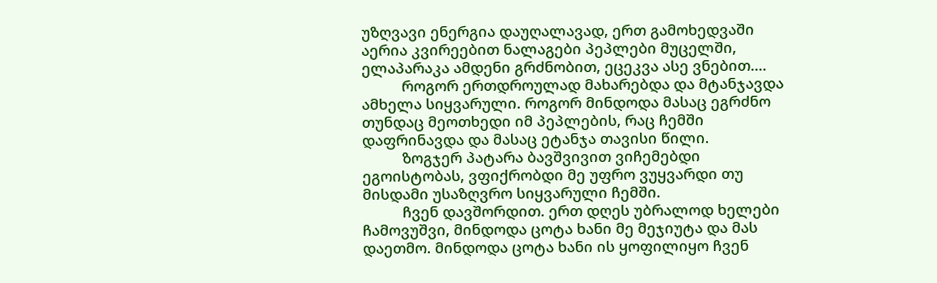უზღვავი ენერგია დაუღალავად, ერთ გამოხედვაში აერია კვირეებით ნალაგები პეპლები მუცელში, ელაპარაკა ამდენი გრძნობით, ეცეკვა ასე ვნებით....
          როგორ ერთდროულად მახარებდა და მტანჯავდა ამხელა სიყვარული. როგორ მინდოდა მასაც ეგრძნო თუნდაც მეოთხედი იმ პეპლების, რაც ჩემში დაფრინავდა და მასაც ეტანჯა თავისი წილი.
          ზოგჯერ პატარა ბავშვივით ვიჩემებდი ეგოისტობას, ვფიქრობდი მე უფრო ვუყვარდი თუ მისდამი უსაზღვრო სიყვარული ჩემში.
          ჩვენ დავშორდით. ერთ დღეს უბრალოდ ხელები ჩამოვუშვი, მინდოდა ცოტა ხანი მე მეჯიუტა და მას დაეთმო. მინდოდა ცოტა ხანი ის ყოფილიყო ჩვენ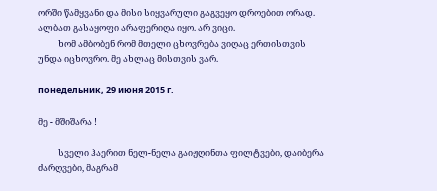ორში წამყვანი და მისი სიყვარული გაგვეყო დროებით ორად. ალბათ გასაყოფი არაფერიღა იყო. არ ვიცი.
          ხომ ამბობენ რომ მთელი ცხოვრება ვიღაც ერთისთვის უნდა იცხოვრო. მე ახლაც მისთვის ვარ.

понедельник, 29 июня 2015 г.

მე - მშიშარა !

          სველი ჰაერით ნელ-ნელა გაიჟღინთა ფილტვები, დაიბერა ძარღვები, მაგრამ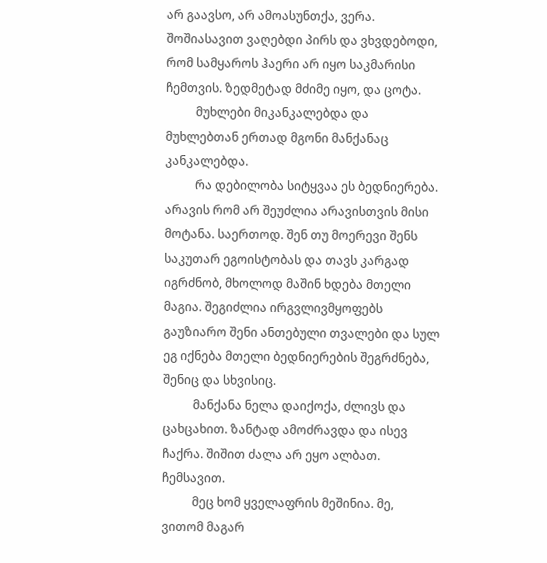არ გაავსო, არ ამოასუნთქა, ვერა. შოშიასავით ვაღებდი პირს და ვხვდებოდი, რომ სამყაროს ჰაერი არ იყო საკმარისი ჩემთვის. ზედმეტად მძიმე იყო, და ცოტა.
          მუხლები მიკანკალებდა და მუხლებთან ერთად მგონი მანქანაც კანკალებდა.
          რა დებილობა სიტყვაა ეს ბედნიერება. არავის რომ არ შეუძლია არავისთვის მისი მოტანა. საერთოდ. შენ თუ მოერევი შენს საკუთარ ეგოისტობას და თავს კარგად იგრძნობ, მხოლოდ მაშინ ხდება მთელი მაგია. შეგიძლია ირგვლივმყოფებს გაუზიარო შენი ანთებული თვალები და სულ ეგ იქნება მთელი ბედნიერების შეგრძნება, შენიც და სხვისიც.
          მანქანა ნელა დაიქოქა, ძლივს და ცახცახით. ზანტად ამოძრავდა და ისევ ჩაქრა. შიშით ძალა არ ეყო ალბათ. ჩემსავით.
          მეც ხომ ყველაფრის მეშინია. მე, ვითომ მაგარ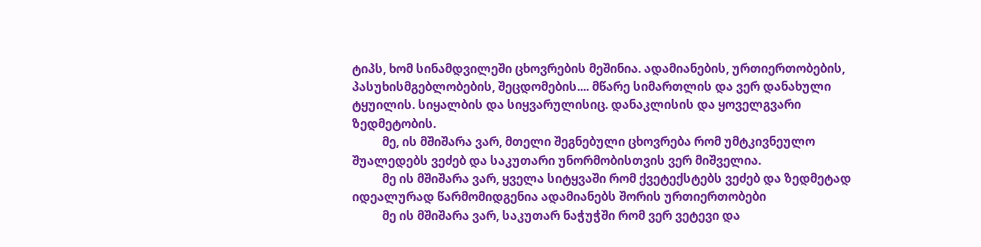ტიპს, ხომ სინამდვილეში ცხოვრების მეშინია. ადამიანების, ურთიერთობების, პასუხისმგებლობების, შეცდომების.... მწარე სიმართლის და ვერ დანახული ტყუილის. სიყალბის და სიყვარულისიც. დანაკლისის და ყოველგვარი ზედმეტობის.
          მე, ის მშიშარა ვარ, მთელი შეგნებული ცხოვრება რომ უმტკივნეულო შუალედებს ვეძებ და საკუთარი უნორმობისთვის ვერ მიშველია.
          მე ის მშიშარა ვარ, ყველა სიტყვაში რომ ქვეტექსტებს ვეძებ და ზედმეტად იდეალურად წარმომიდგენია ადამიანებს შორის ურთიერთობები
          მე ის მშიშარა ვარ, საკუთარ ნაჭუჭში რომ ვერ ვეტევი და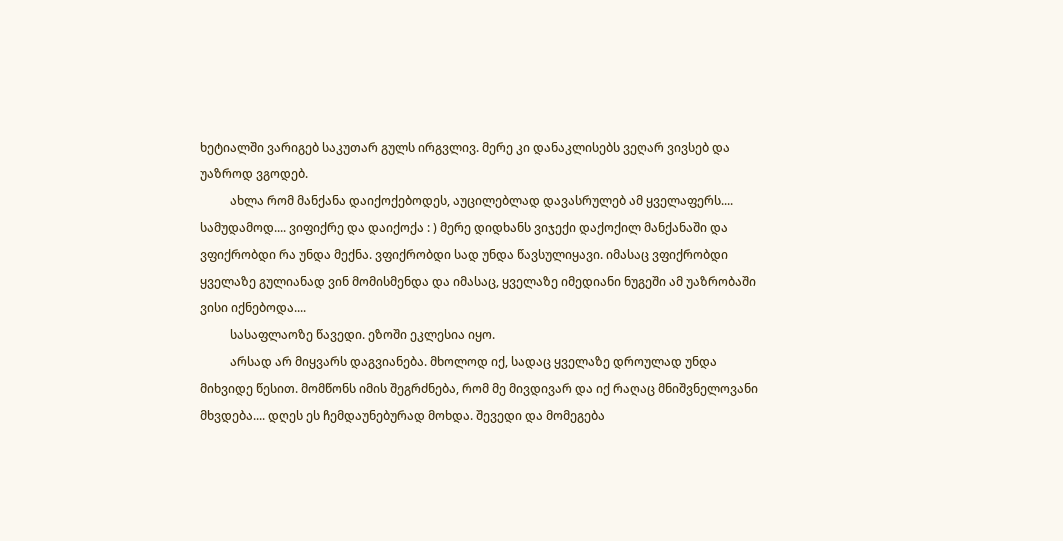ხეტიალში ვარიგებ საკუთარ გულს ირგვლივ. მერე კი დანაკლისებს ვეღარ ვივსებ და უაზროდ ვგოდებ.
          ახლა რომ მანქანა დაიქოქებოდეს, აუცილებლად დავასრულებ ამ ყველაფერს.... სამუდამოდ.... ვიფიქრე და დაიქოქა : ) მერე დიდხანს ვიჯექი დაქოქილ მანქანაში და ვფიქრობდი რა უნდა მექნა. ვფიქრობდი სად უნდა წავსულიყავი. იმასაც ვფიქრობდი ყველაზე გულიანად ვინ მომისმენდა და იმასაც, ყველაზე იმედიანი ნუგეში ამ უაზრობაში ვისი იქნებოდა....
          სასაფლაოზე წავედი. ეზოში ეკლესია იყო.
          არსად არ მიყვარს დაგვიანება. მხოლოდ იქ, სადაც ყველაზე დროულად უნდა მიხვიდე წესით. მომწონს იმის შეგრძნება, რომ მე მივდივარ და იქ რაღაც მნიშვნელოვანი მხვდება.... დღეს ეს ჩემდაუნებურად მოხდა. შევედი და მომეგება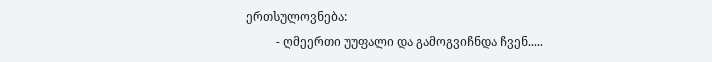ერთსულოვნება:
          - ღმეერთი უუფალი და გამოგვიჩნდა ჩვენ.....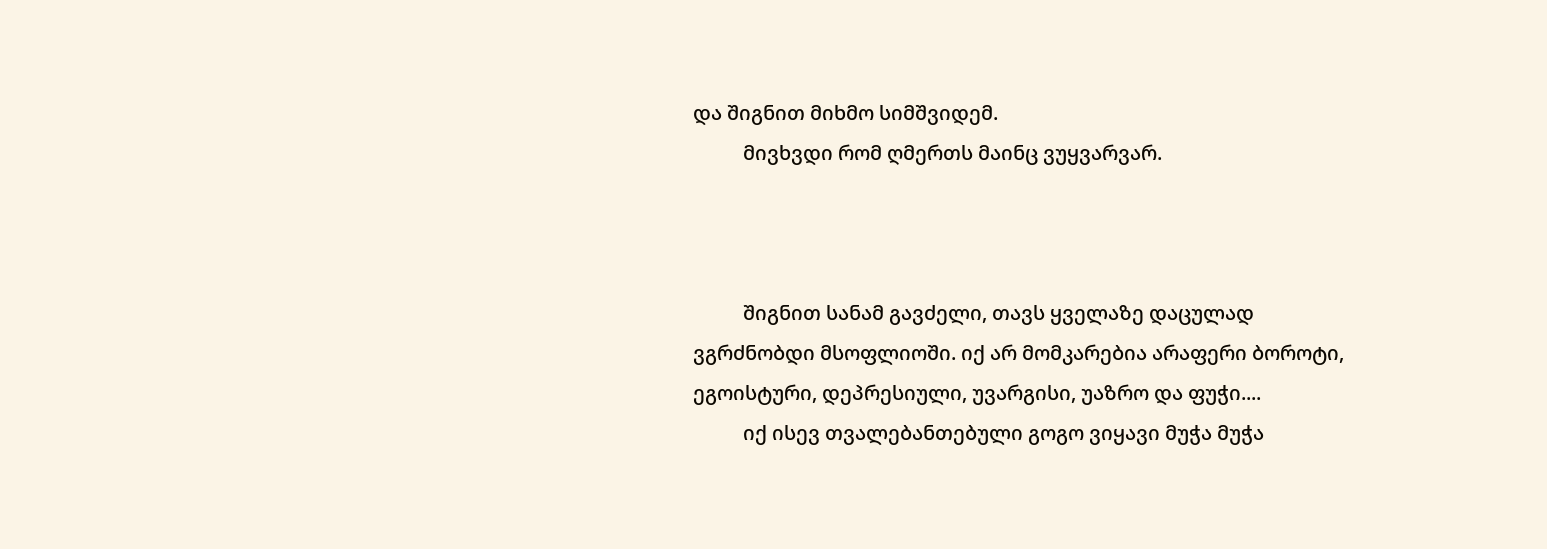და შიგნით მიხმო სიმშვიდემ.
          მივხვდი რომ ღმერთს მაინც ვუყვარვარ.



          შიგნით სანამ გავძელი, თავს ყველაზე დაცულად ვგრძნობდი მსოფლიოში. იქ არ მომკარებია არაფერი ბოროტი, ეგოისტური, დეპრესიული, უვარგისი, უაზრო და ფუჭი....
          იქ ისევ თვალებანთებული გოგო ვიყავი მუჭა მუჭა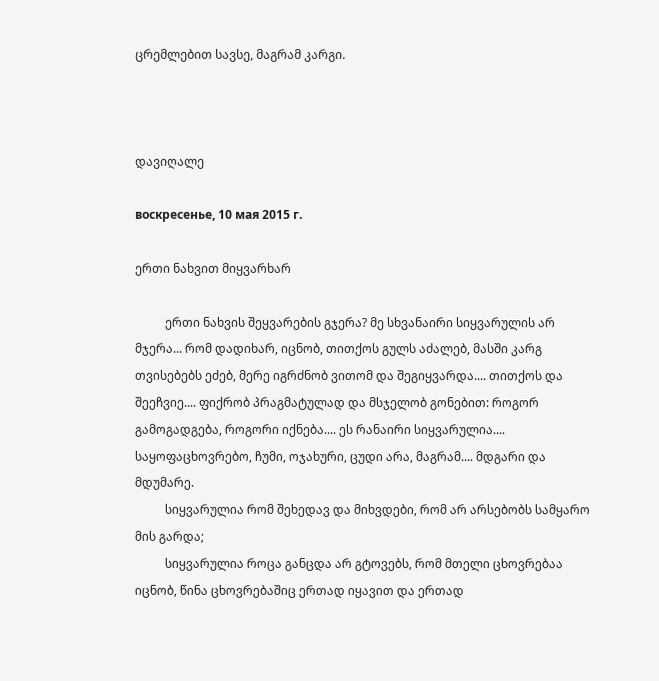ცრემლებით სავსე, მაგრამ კარგი.



დავიღალე

воскресенье, 10 мая 2015 г.

ერთი ნახვით მიყვარხარ

          ერთი ნახვის შეყვარების გჯერა? მე სხვანაირი სიყვარულის არ მჯერა... რომ დადიხარ, იცნობ, თითქოს გულს აძალებ, მასში კარგ თვისებებს ეძებ, მერე იგრძნობ ვითომ და შეგიყვარდა.... თითქოს და შეეჩვიე.... ფიქრობ პრაგმატულად და მსჯელობ გონებით: როგორ გამოგადგება, როგორი იქნება.... ეს რანაირი სიყვარულია.... საყოფაცხოვრებო, ჩუმი, ოჯახური, ცუდი არა, მაგრამ.... მდგარი და მდუმარე.
          სიყვარულია რომ შეხედავ და მიხვდები, რომ არ არსებობს სამყარო მის გარდა;
          სიყვარულია როცა განცდა არ გტოვებს, რომ მთელი ცხოვრებაა იცნობ, წინა ცხოვრებაშიც ერთად იყავით და ერთად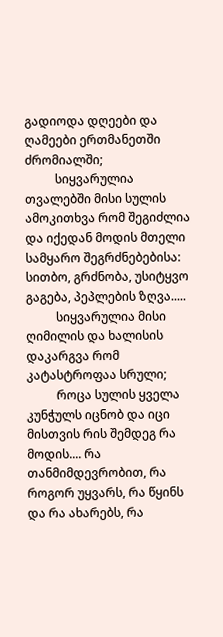გადიოდა დღეები და ღამეები ერთმანეთში ძრომიალში;
          სიყვარულია თვალებში მისი სულის ამოკითხვა რომ შეგიძლია და იქედან მოდის მთელი სამყარო შეგრძნებებისა: სითბო, გრძნობა, უსიტყვო გაგება, პეპლების ზღვა.....
          სიყვარულია მისი ღიმილის და ხალისის დაკარგვა რომ კატასტროფაა სრული;
          როცა სულის ყველა კუნჭულს იცნობ და იცი მისთვის რის შემდეგ რა მოდის.... რა თანმიმდევრობით, რა როგორ უყვარს, რა წყინს და რა ახარებს, რა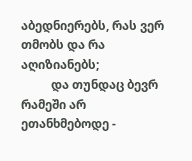აბედნიერებს, რას ვერ თმობს და რა აღიზიანებს;
          და თუნდაც ბევრ რამეში არ ეთანხმებოდე -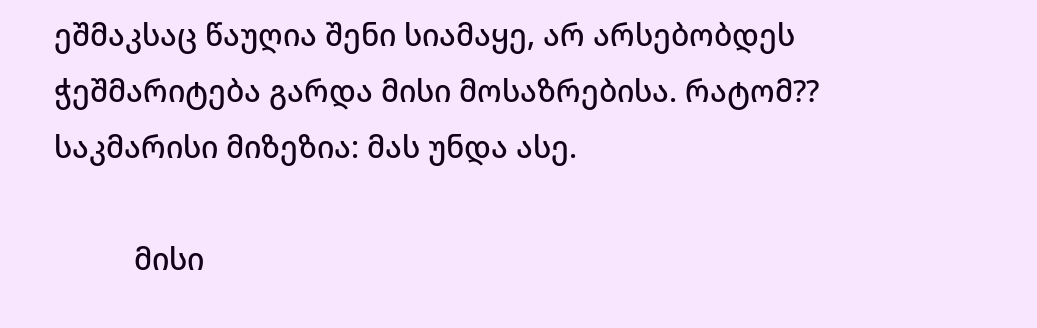ეშმაკსაც წაუღია შენი სიამაყე, არ არსებობდეს ჭეშმარიტება გარდა მისი მოსაზრებისა. რატომ?? საკმარისი მიზეზია: მას უნდა ასე.

          მისი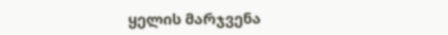ყელის მარჯვენა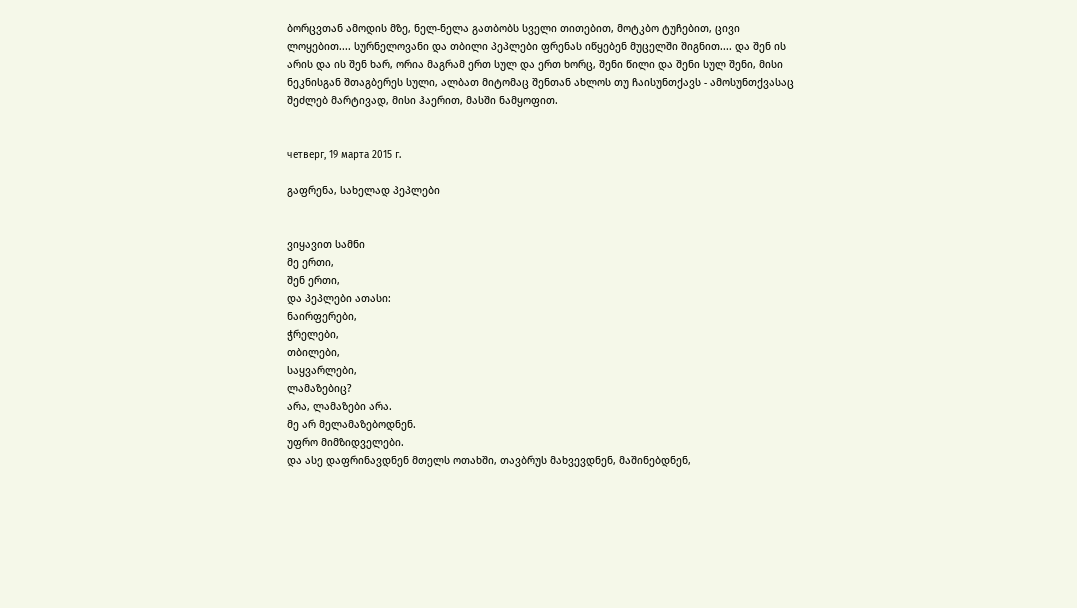ბორცვთან ამოდის მზე, ნელ-ნელა გათბობს სველი თითებით, მოტკბო ტუჩებით, ცივი ლოყებით.... სურნელოვანი და თბილი პეპლები ფრენას იწყებენ მუცელში შიგნით.... და შენ ის არის და ის შენ ხარ, ორია მაგრამ ერთ სულ და ერთ ხორც, შენი წილი და შენი სულ შენი, მისი ნეკნისგან შთაგბერეს სული, ალბათ მიტომაც შენთან ახლოს თუ ჩაისუნთქავს - ამოსუნთქვასაც შეძლებ მარტივად, მისი ჰაერით, მასში ნამყოფით.


четверг, 19 марта 2015 г.

გაფრენა, სახელად პეპლები


ვიყავით სამნი
მე ერთი,
შენ ერთი,
და პეპლები ათასი:
ნაირფერები,
ჭრელები,
თბილები,
საყვარლები,
ლამაზებიც?
არა, ლამაზები არა.
მე არ მელამაზებოდნენ.
უფრო მიმზიდველები.
და ასე დაფრინავდნენ მთელს ოთახში, თავბრუს მახვევდნენ, მაშინებდნენ,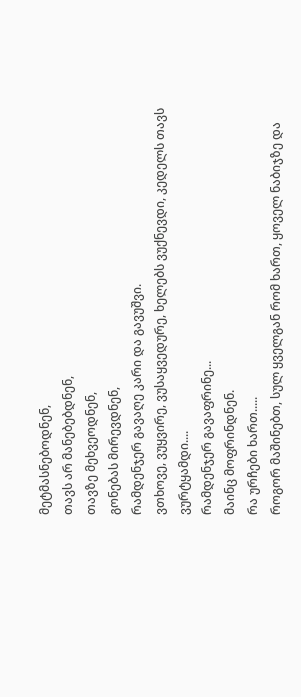მეტმასნებოდნენ,
თავს არ მანებებდნენ,
თავზე მეხვეოდნენ,
გონებას მირევდნენ,
რამდენჯერ გავაღე კარი და გავუშვი.
ვთხოვე, ვუყვირე, ვუსაყვედურე, ხელებს ვუქნევდი, კედელს თავს ვურტყამდი....
რამდენჯერ გავაფრინე...
მაინც მოფრინდნენ.
რა ურჩები ხართ.....
როგორ მაშინებთ, სულ ყველგან რომ ხართ, ყოველ ნაბიჯზე და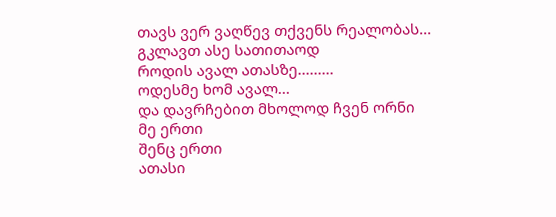თავს ვერ ვაღწევ თქვენს რეალობას...
გკლავთ ასე სათითაოდ
როდის ავალ ათასზე.........
ოდესმე ხომ ავალ...
და დავრჩებით მხოლოდ ჩვენ ორნი
მე ერთი
შენც ერთი
ათასი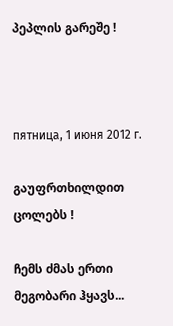პეპლის გარეშე !



пятница, 1 июня 2012 г.

გაუფრთხილდით ცოლებს !

ჩემს ძმას ერთი მეგობარი ჰყავს...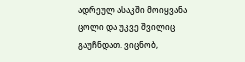ადრეულ ასაკში მოიყვანა ცოლი და უკვე შვილიც გაუჩნდათ. ვიცნობ,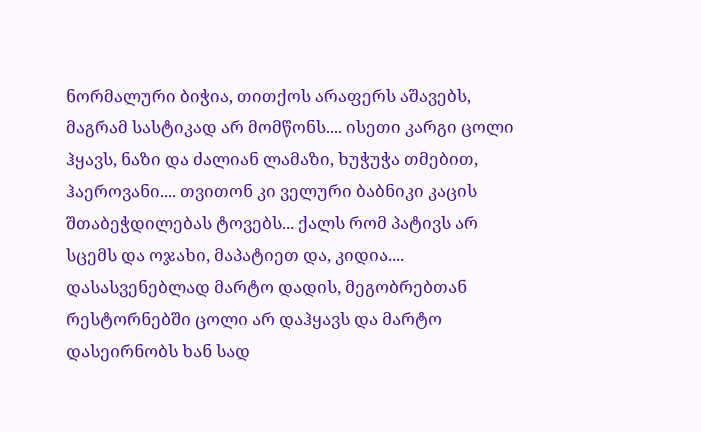ნორმალური ბიჭია, თითქოს არაფერს აშავებს, მაგრამ სასტიკად არ მომწონს.... ისეთი კარგი ცოლი ჰყავს, ნაზი და ძალიან ლამაზი, ხუჭუჭა თმებით, ჰაეროვანი.... თვითონ კი ველური ბაბნიკი კაცის შთაბეჭდილებას ტოვებს... ქალს რომ პატივს არ სცემს და ოჯახი, მაპატიეთ და, კიდია.... დასასვენებლად მარტო დადის, მეგობრებთან რესტორნებში ცოლი არ დაჰყავს და მარტო დასეირნობს ხან სად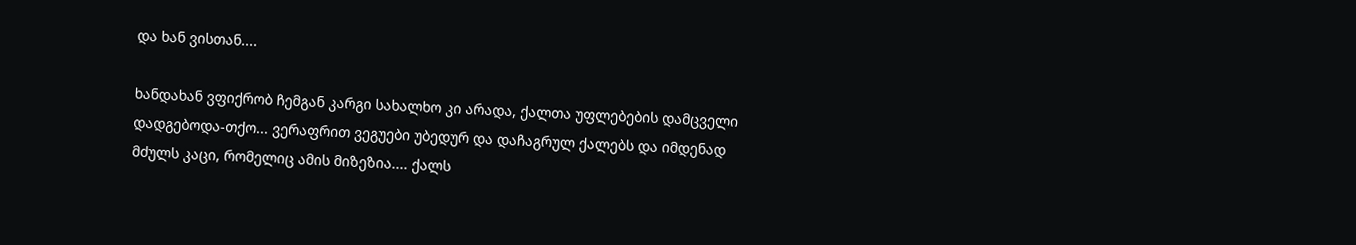და ხან ვისთან....

ხანდახან ვფიქრობ ჩემგან კარგი სახალხო კი არადა, ქალთა უფლებების დამცველი დადგებოდა-თქო... ვერაფრით ვეგუები უბედურ და დაჩაგრულ ქალებს და იმდენად მძულს კაცი, რომელიც ამის მიზეზია.... ქალს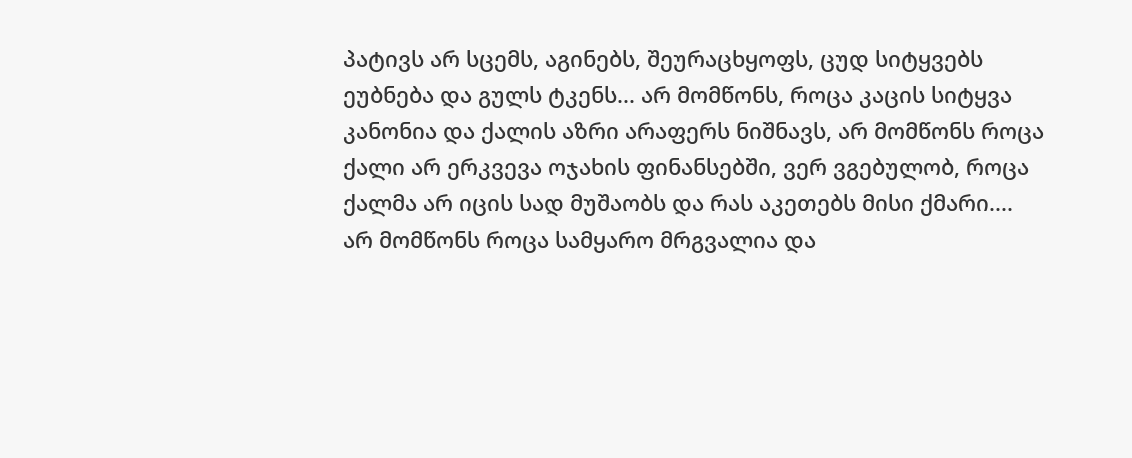პატივს არ სცემს, აგინებს, შეურაცხყოფს, ცუდ სიტყვებს ეუბნება და გულს ტკენს... არ მომწონს, როცა კაცის სიტყვა კანონია და ქალის აზრი არაფერს ნიშნავს, არ მომწონს როცა ქალი არ ერკვევა ოჯახის ფინანსებში, ვერ ვგებულობ, როცა ქალმა არ იცის სად მუშაობს და რას აკეთებს მისი ქმარი....
არ მომწონს როცა სამყარო მრგვალია და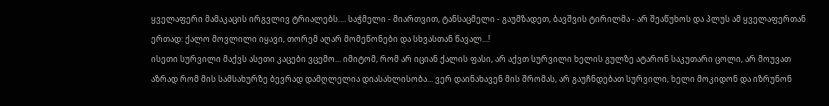ყველაფერი მამაკაცის ირგვლივ ტრიალებს.... საჭმელი - მიართვით, ტანსაცმელი - გაუმზადეთ, ბავშვის ტირილმა - არ შეაწუხოს და პლუს ამ ყველაფერთან ერთად: ქალო მოვლილი იყავი, თორემ აღარ მომეწონები და სხვასთან წავალ...!
ისეთი სურვილი მაქვს ასეთი კაცები ვცემო... იმიტომ, რომ არ იციან ქალის ფასი, არ აქვთ სურვილი ხელის გულზე ატარონ საკუთარი ცოლი, არ მოუვათ აზრად რომ მის სამსახურზე ბევრად დამღლელია დიასახლისობა... ვერ დაინახავენ მის შრომას, არ გაუჩნდებათ სურვილი, ხელი მოკიდონ და იზრუნონ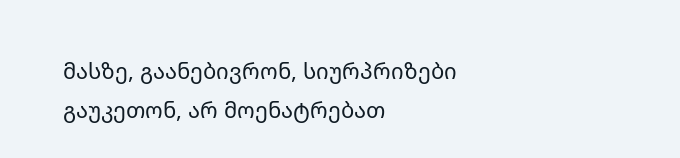მასზე, გაანებივრონ, სიურპრიზები გაუკეთონ, არ მოენატრებათ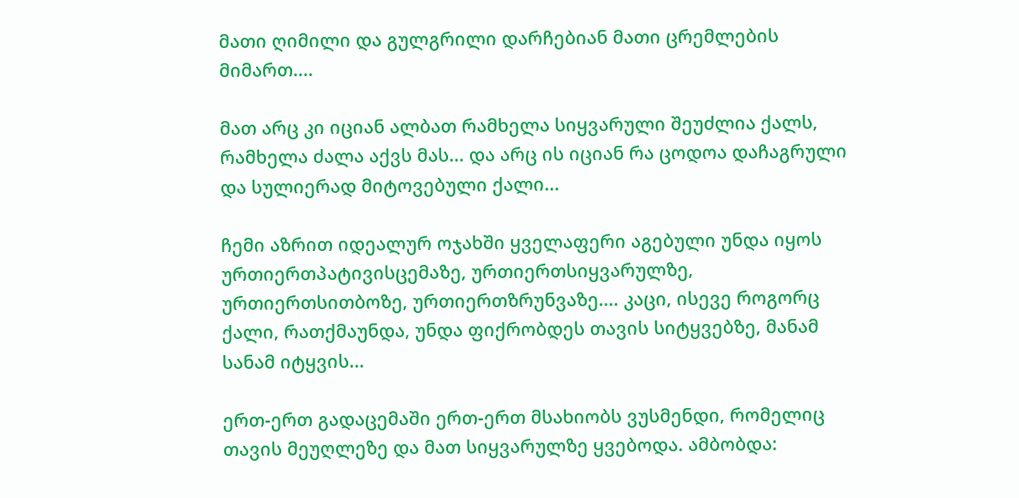მათი ღიმილი და გულგრილი დარჩებიან მათი ცრემლების მიმართ....

მათ არც კი იციან ალბათ რამხელა სიყვარული შეუძლია ქალს, რამხელა ძალა აქვს მას... და არც ის იციან რა ცოდოა დაჩაგრული და სულიერად მიტოვებული ქალი...

ჩემი აზრით იდეალურ ოჯახში ყველაფერი აგებული უნდა იყოს ურთიერთპატივისცემაზე, ურთიერთსიყვარულზე, ურთიერთსითბოზე, ურთიერთზრუნვაზე.... კაცი, ისევე როგორც ქალი, რათქმაუნდა, უნდა ფიქრობდეს თავის სიტყვებზე, მანამ სანამ იტყვის...

ერთ-ერთ გადაცემაში ერთ-ერთ მსახიობს ვუსმენდი, რომელიც თავის მეუღლეზე და მათ სიყვარულზე ყვებოდა. ამბობდა: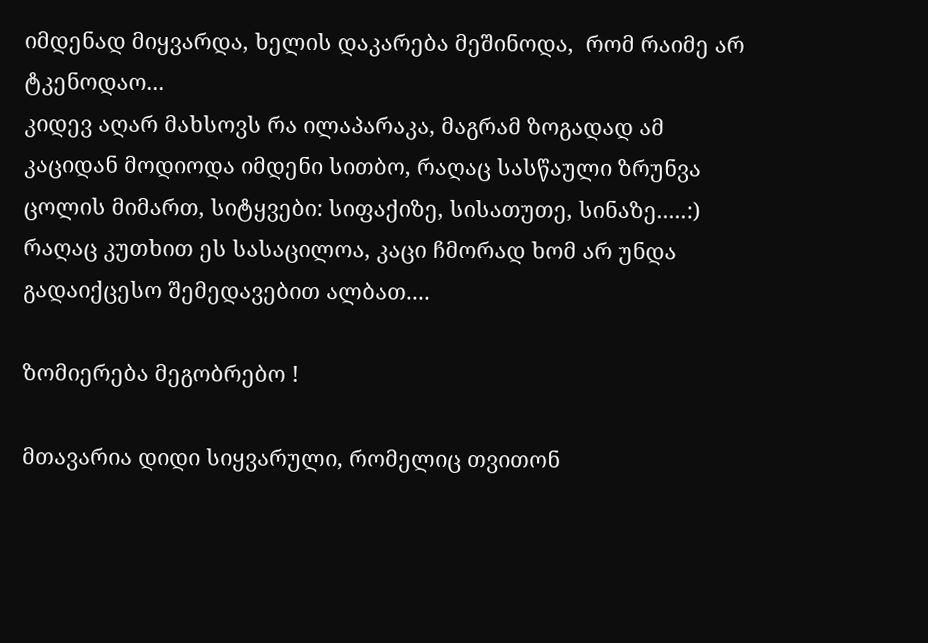იმდენად მიყვარდა, ხელის დაკარება მეშინოდა,  რომ რაიმე არ ტკენოდაო...
კიდევ აღარ მახსოვს რა ილაპარაკა, მაგრამ ზოგადად ამ კაციდან მოდიოდა იმდენი სითბო, რაღაც სასწაული ზრუნვა ცოლის მიმართ, სიტყვები: სიფაქიზე, სისათუთე, სინაზე.....:) რაღაც კუთხით ეს სასაცილოა, კაცი ჩმორად ხომ არ უნდა გადაიქცესო შემედავებით ალბათ....

ზომიერება მეგობრებო !

მთავარია დიდი სიყვარული, რომელიც თვითონ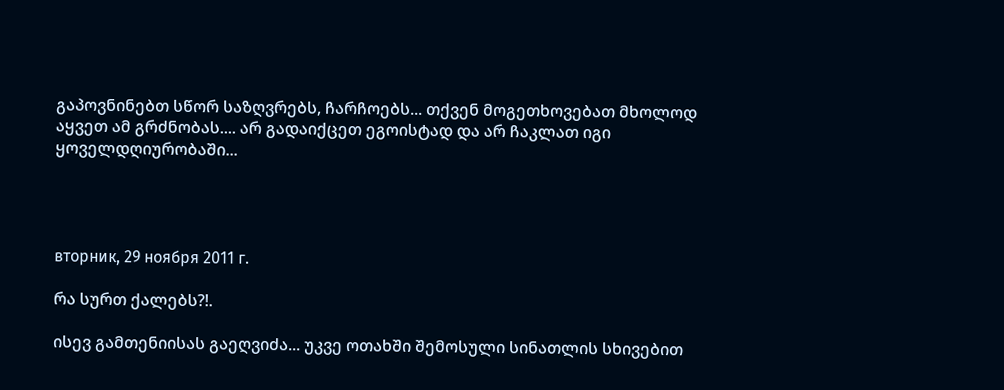გაპოვნინებთ სწორ საზღვრებს, ჩარჩოებს... თქვენ მოგეთხოვებათ მხოლოდ  აყვეთ ამ გრძნობას.... არ გადაიქცეთ ეგოისტად და არ ჩაკლათ იგი ყოველდღიურობაში...




вторник, 29 ноября 2011 г.

რა სურთ ქალებს?!.

ისევ გამთენიისას გაეღვიძა... უკვე ოთახში შემოსული სინათლის სხივებით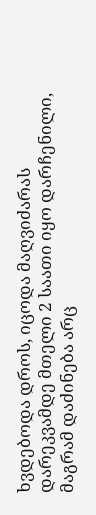ხვდებოდა დროს, იცოდა მაღვიძარას დარეკვამდე მთელი 2 საათი იყო დარჩენილი, მაგრამ დაძინება არც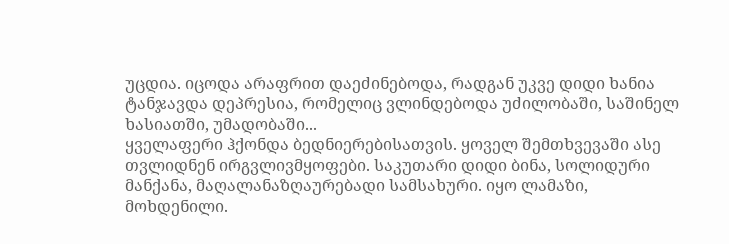უცდია. იცოდა არაფრით დაეძინებოდა, რადგან უკვე დიდი ხანია ტანჯავდა დეპრესია, რომელიც ვლინდებოდა უძილობაში, საშინელ ხასიათში, უმადობაში...
ყველაფერი ჰქონდა ბედნიერებისათვის. ყოველ შემთხვევაში ასე თვლიდნენ ირგვლივმყოფები. საკუთარი დიდი ბინა, სოლიდური მანქანა, მაღალანაზღაურებადი სამსახური. იყო ლამაზი, მოხდენილი.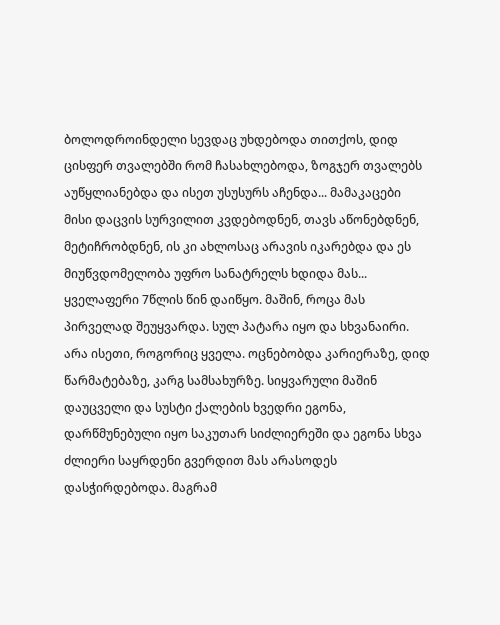ბოლოდროინდელი სევდაც უხდებოდა თითქოს, დიდ ცისფერ თვალებში რომ ჩასახლებოდა, ზოგჯერ თვალებს აუწყლიანებდა და ისეთ უსუსურს აჩენდა... მამაკაცები მისი დაცვის სურვილით კვდებოდნენ, თავს აწონებდნენ, მეტიჩრობდნენ, ის კი ახლოსაც არავის იკარებდა და ეს მიუწვდომელობა უფრო სანატრელს ხდიდა მას... ყველაფერი 7წლის წინ დაიწყო. მაშინ, როცა მას პირველად შეუყვარდა. სულ პატარა იყო და სხვანაირი. არა ისეთი, როგორიც ყველა. ოცნებობდა კარიერაზე, დიდ წარმატებაზე, კარგ სამსახურზე. სიყვარული მაშინ დაუცველი და სუსტი ქალების ხვედრი ეგონა, დარწმუნებული იყო საკუთარ სიძლიერეში და ეგონა სხვა ძლიერი საყრდენი გვერდით მას არასოდეს დასჭირდებოდა. მაგრამ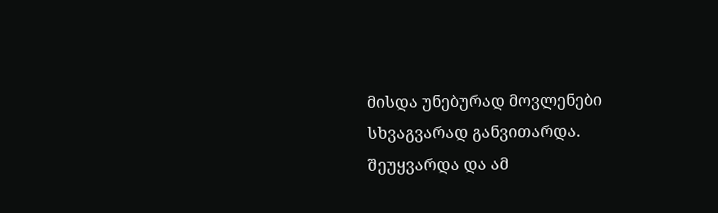მისდა უნებურად მოვლენები სხვაგვარად განვითარდა. შეუყვარდა და ამ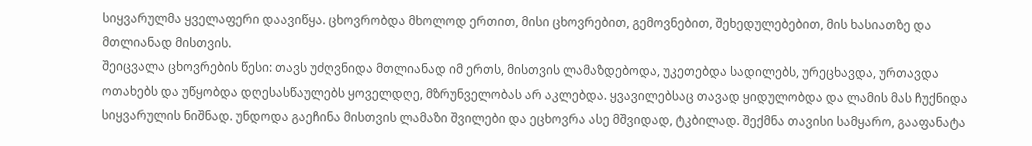სიყვარულმა ყველაფერი დაავიწყა. ცხოვრობდა მხოლოდ ერთით, მისი ცხოვრებით, გემოვნებით, შეხედულებებით, მის ხასიათზე და მთლიანად მისთვის.
შეიცვალა ცხოვრების წესი: თავს უძღვნიდა მთლიანად იმ ერთს, მისთვის ლამაზდებოდა, უკეთებდა სადილებს, ურეცხავდა, ურთავდა ოთახებს და უწყობდა დღესასწაულებს ყოველდღე, მზრუნველობას არ აკლებდა. ყვავილებსაც თავად ყიდულობდა და ლამის მას ჩუქნიდა სიყვარულის ნიშნად. უნდოდა გაეჩინა მისთვის ლამაზი შვილები და ეცხოვრა ასე მშვიდად, ტკბილად. შექმნა თავისი სამყარო, გააფანატა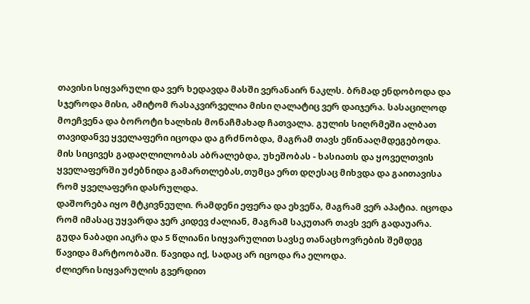თავისი სიყვარული და ვერ ხედავდა მასში ვერანაირ ნაკლს. ბრმად ენდობოდა და სჯეროდა მისი, ამიტომ რასაკვირველია მისი ღალატიც ვერ დაიჯერა. სასაცილოდ მოეჩვენა და ბოროტი ხალხის მონაჩმახად ჩათვალა. გულის სიღრმეში ალბათ თავიდანვე ყველაფერი იცოდა და გრძნობდა, მაგრამ თავს ეწინააღმდეგებოდა. მის სიცივეს გადაღლილობას აბრალებდა, უხეშობას - ხასიათს და ყოველთვის ყველაფერში უძებნიდა გამართლებას,თუმცა ერთ დღესაც მიხვდა და გაითავისა რომ ყველაფერი დასრულდა.
დაშორება იყო მტკივნეული. რამდენი ეფერა და ეხვეწა, მაგრამ ვერ აპატია. იცოდა რომ იმასაც უყვარდა ჯერ კიდევ ძალიან, მაგრამ საკუთარ თავს ვერ გადაუარა. გუდა ნაბადი აიკრა და 5 წლიანი სიყვარულით სავსე თანაცხოვრების შემდეგ წავიდა მარტოობაში. წავიდა იქ, სადაც არ იცოდა რა ელოდა.
ძლიერი სიყვარულის გვერდით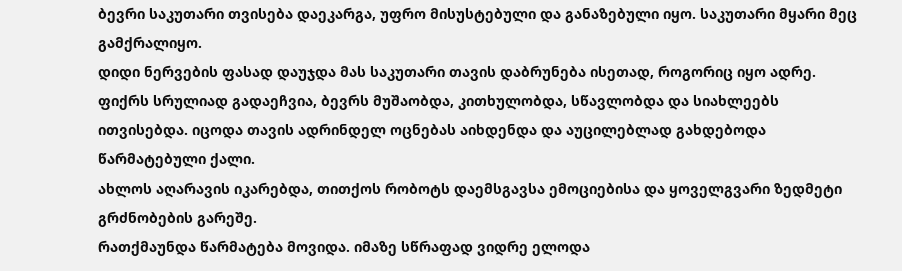ბევრი საკუთარი თვისება დაეკარგა, უფრო მისუსტებული და განაზებული იყო. საკუთარი მყარი მეც გამქრალიყო.
დიდი ნერვების ფასად დაუჯდა მას საკუთარი თავის დაბრუნება ისეთად, როგორიც იყო ადრე. ფიქრს სრულიად გადაეჩვია, ბევრს მუშაობდა, კითხულობდა, სწავლობდა და სიახლეებს ითვისებდა. იცოდა თავის ადრინდელ ოცნებას აიხდენდა და აუცილებლად გახდებოდა წარმატებული ქალი.
ახლოს აღარავის იკარებდა, თითქოს რობოტს დაემსგავსა ემოციებისა და ყოველგვარი ზედმეტი გრძნობების გარეშე.
რათქმაუნდა წარმატება მოვიდა. იმაზე სწრაფად ვიდრე ელოდა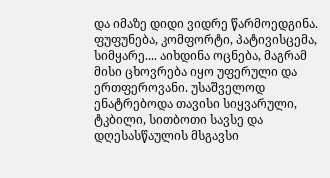და იმაზე დიდი ვიდრე წარმოედგინა. ფუფუნება, კომფორტი, პატივისცემა, სიმყარე.... აიხდინა ოცნება, მაგრამ მისი ცხოვრება იყო უფერული და ერთფეროვანი. უსაშველოდ ენატრებოდა თავისი სიყვარული, ტკბილი, სითბოთი სავსე და დღესასწაულის მსგავსი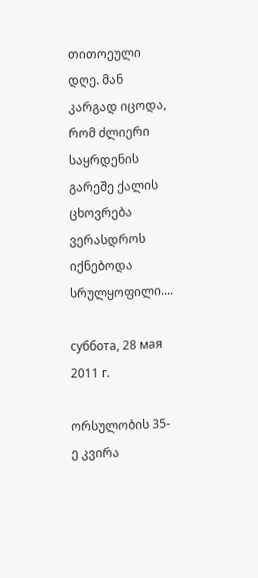თითოეული დღე. მან კარგად იცოდა, რომ ძლიერი საყრდენის გარეშე ქალის ცხოვრება ვერასდროს იქნებოდა სრულყოფილი....

суббота, 28 мая 2011 г.

ორსულობის 35-ე კვირა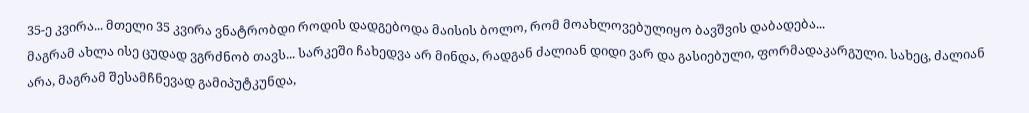35-ე კვირა... მთელი 35 კვირა ვნატრობდი როდის დადგებოდა მაისის ბოლო, რომ მოახლოვებულიყო ბავშვის დაბადება...
მაგრამ ახლა ისე ცუდად ვგრძნობ თავს... სარკეში ჩახედვა არ მინდა, რადგან ძალიან დიდი ვარ და გასიებული, ფორმადაკარგული. სახეც, ძალიან არა, მაგრამ შესამჩნევად გამიპუტკუნდა,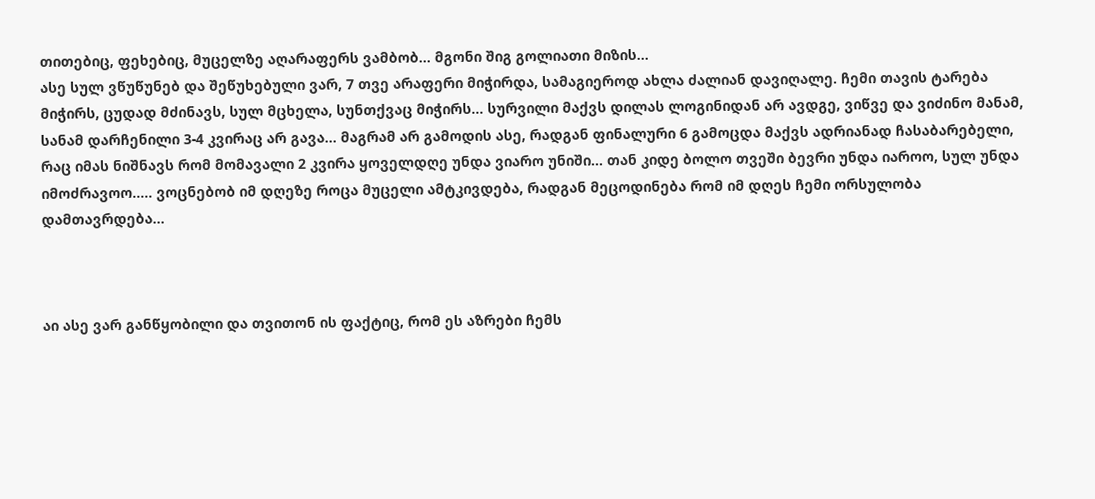თითებიც, ფეხებიც, მუცელზე აღარაფერს ვამბობ... მგონი შიგ გოლიათი მიზის...
ასე სულ ვწუწუნებ და შეწუხებული ვარ, 7 თვე არაფერი მიჭირდა, სამაგიეროდ ახლა ძალიან დავიღალე. ჩემი თავის ტარება მიჭირს, ცუდად მძინავს, სულ მცხელა, სუნთქვაც მიჭირს... სურვილი მაქვს დილას ლოგინიდან არ ავდგე, ვიწვე და ვიძინო მანამ, სანამ დარჩენილი 3-4 კვირაც არ გავა... მაგრამ არ გამოდის ასე, რადგან ფინალური 6 გამოცდა მაქვს ადრიანად ჩასაბარებელი, რაც იმას ნიშნავს რომ მომავალი 2 კვირა ყოველდღე უნდა ვიარო უნიში... თან კიდე ბოლო თვეში ბევრი უნდა იაროო, სულ უნდა იმოძრავოო..... ვოცნებობ იმ დღეზე როცა მუცელი ამტკივდება, რადგან მეცოდინება რომ იმ დღეს ჩემი ორსულობა დამთავრდება...



აი ასე ვარ განწყობილი და თვითონ ის ფაქტიც, რომ ეს აზრები ჩემს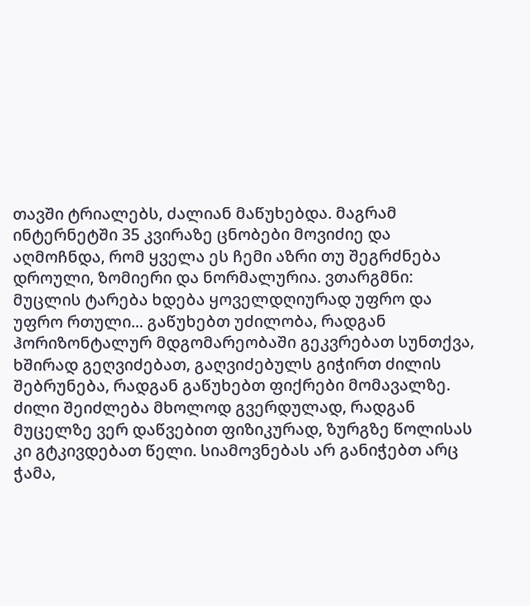თავში ტრიალებს, ძალიან მაწუხებდა. მაგრამ ინტერნეტში 35 კვირაზე ცნობები მოვიძიე და აღმოჩნდა, რომ ყველა ეს ჩემი აზრი თუ შეგრძნება დროული, ზომიერი და ნორმალურია. ვთარგმნი:
მუცლის ტარება ხდება ყოველდღიურად უფრო და უფრო რთული... გაწუხებთ უძილობა, რადგან ჰორიზონტალურ მდგომარეობაში გეკვრებათ სუნთქვა, ხშირად გეღვიძებათ, გაღვიძებულს გიჭირთ ძილის შებრუნება, რადგან გაწუხებთ ფიქრები მომავალზე. ძილი შეიძლება მხოლოდ გვერდულად, რადგან მუცელზე ვერ დაწვებით ფიზიკურად, ზურგზე წოლისას კი გტკივდებათ წელი. სიამოვნებას არ განიჭებთ არც ჭამა,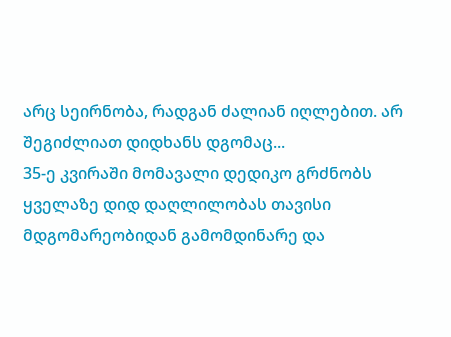არც სეირნობა, რადგან ძალიან იღლებით. არ შეგიძლიათ დიდხანს დგომაც...
35-ე კვირაში მომავალი დედიკო გრძნობს ყველაზე დიდ დაღლილობას თავისი მდგომარეობიდან გამომდინარე და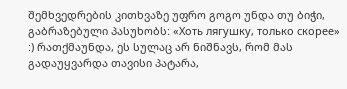შემხვედრების კითხვაზე უფრო გოგო უნდა თუ ბიჭი, გაბრაზებული პასუხობს: «Хоть лягушку, только скорее» :) რათქმაუნდა, ეს სულაც არ ნიშნავს, რომ მას გადაუყვარდა თავისი პატარა,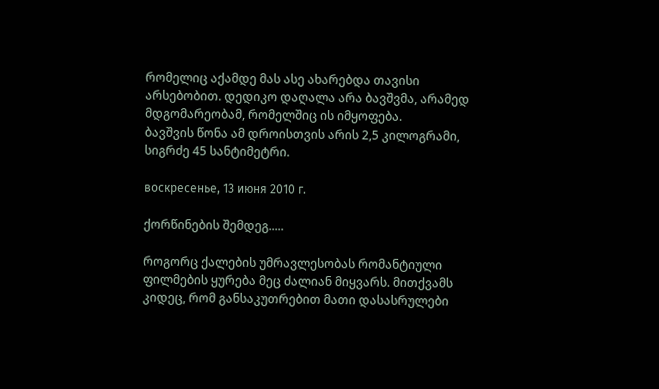რომელიც აქამდე მას ასე ახარებდა თავისი არსებობით. დედიკო დაღალა არა ბავშვმა, არამედ მდგომარეობამ, რომელშიც ის იმყოფება.
ბავშვის წონა ამ დროისთვის არის 2,5 კილოგრამი, სიგრძე 45 სანტიმეტრი.

воскресенье, 13 июня 2010 г.

ქორწინების შემდეგ.....

როგორც ქალების უმრავლესობას რომანტიული ფილმების ყურება მეც ძალიან მიყვარს. მითქვამს კიდეც, რომ განსაკუთრებით მათი დასასრულები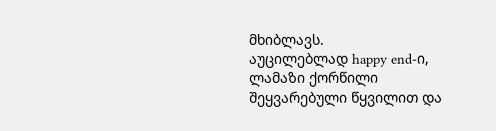მხიბლავს.
აუცილებლად happy end-ი, ლამაზი ქორწილი შეყვარებული წყვილით და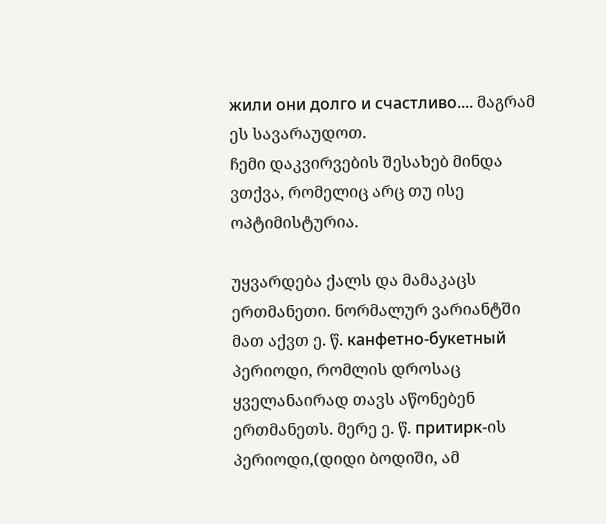жили они долго и счастливо.... მაგრამ ეს სავარაუდოთ.
ჩემი დაკვირვების შესახებ მინდა ვთქვა, რომელიც არც თუ ისე ოპტიმისტურია.

უყვარდება ქალს და მამაკაცს ერთმანეთი. ნორმალურ ვარიანტში მათ აქვთ ე. წ. канфетно-букетный პერიოდი, რომლის დროსაც ყველანაირად თავს აწონებენ ერთმანეთს. მერე ე. წ. притирк-ის პერიოდი,(დიდი ბოდიში, ამ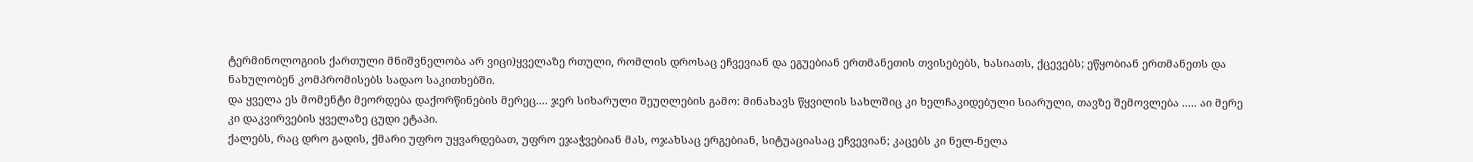ტერმინოლოგიის ქართული მნიშვნელობა არ ვიცი)ყველაზე რთული, რომლის დროსაც ეჩვევიან და ეგუებიან ერთმანეთის თვისებებს, ხასიათს, ქცევებს; ეწყობიან ერთმანეთს და ნახულობენ კომპრომისებს სადაო საკითხებში.
და ყველა ეს მომენტი მეორდება დაქორწინების მერეც.... ჯერ სიხარული შეუღლების გამო: მინახავს წყვილის სახლშიც კი ხელჩაკიდებული სიარული, თავზე შემოვლება ..... აი მერე კი დაკვირვების ყველაზე ცუდი ეტაპი.
ქალებს, რაც დრო გადის, ქმარი უფრო უყვარდებათ, უფრო ეჯაჭვებიან მას, ოჯახსაც ერგებიან, სიტუაციასაც ეჩვევიან; კაცებს კი ნელ-ნელა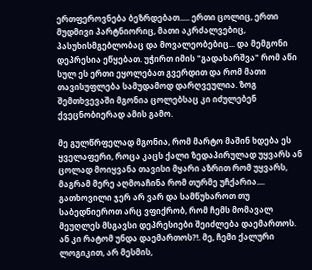ერთფეროვნება ბეზრდებათ..... ერთი ცოლიც, ერთი მუდმივი პარტნიორიც, მათი აკრძალვებიც, პასუხისმგებლობაც და მოვალეობებიც... და მემგონი დეპრესია ეწყებათ. უჭირთ იმის "გადახარშვა" რომ აწი სულ ეს ერთი ეყოლებათ გვერდით და რომ მათი თავისუფლება სამუდამოდ დარღვეულია. ზოგ შემთხვევაში მგონია ცოლებსაც კი იძულებენ ქვეცნობიერად ამის გამო.

მე გულწრფელად მგონია, რომ მარტო მაშინ ხდება ეს ყველაფერი, როცა კაცს ქალი ზედაპირულად უყვარს ან ცოლად მოიყვანა თავისი მყარი აზრით რომ უყვარს, მაგრამ მერე აღმოაჩინა რომ თურმე უჩქარია....
გათხოვილი ჯერ არ ვარ და სამწუხაროთ თუ საბედნიეროთ არც ვფიქრობ, რომ ჩემს მომავალ მეუღლეს მსგავსი დეპრესიები შეიძლება დაემართოს. ან კი რატომ უნდა დაემართოს?!. მე, ჩემი ქალური ლოგიკით, არ მესმის,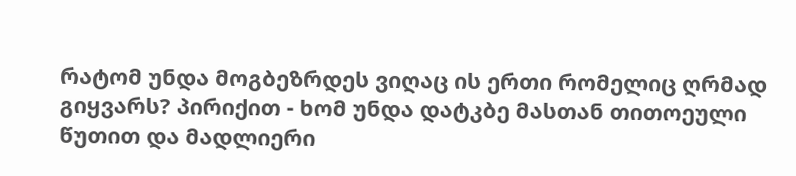რატომ უნდა მოგბეზრდეს ვიღაც ის ერთი რომელიც ღრმად გიყვარს? პირიქით - ხომ უნდა დატკბე მასთან თითოეული წუთით და მადლიერი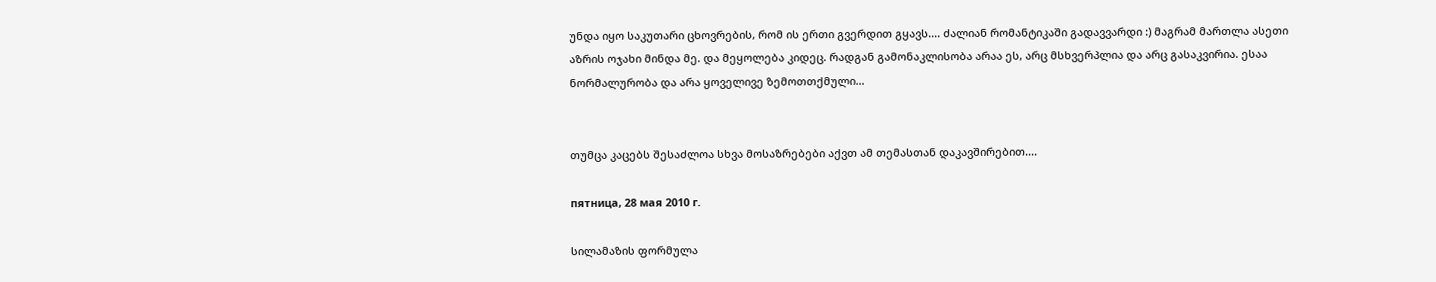უნდა იყო საკუთარი ცხოვრების, რომ ის ერთი გვერდით გყავს.... ძალიან რომანტიკაში გადავვარდი :) მაგრამ მართლა ასეთი აზრის ოჯახი მინდა მე. და მეყოლება კიდეც. რადგან გამონაკლისობა არაა ეს, არც მსხვერპლია და არც გასაკვირია. ესაა ნორმალურობა და არა ყოველივე ზემოთთქმული...


თუმცა კაცებს შესაძლოა სხვა მოსაზრებები აქვთ ამ თემასთან დაკავშირებით....

пятница, 28 мая 2010 г.

სილამაზის ფორმულა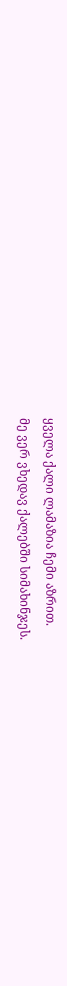ყველა ქალი ლამაზია ჩემი აზრით.
მე ვერ ვხედავ ქალებში სიმახინჯეს.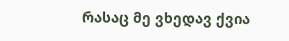რასაც მე ვხედავ ქვია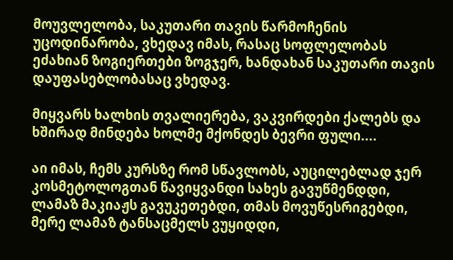მოუვლელობა, საკუთარი თავის წარმოჩენის უცოდინარობა, ვხედავ იმას, რასაც სოფლელობას ეძახიან ზოგიერთები ზოგჯერ, ხანდახან საკუთარი თავის დაუფასებლობასაც ვხედავ.

მიყვარს ხალხის თვალიერება, ვაკვირდები ქალებს და ხშირად მინდება ხოლმე მქონდეს ბევრი ფული....

აი იმას, ჩემს კურსზე რომ სწავლობს, აუცილებლად ჯერ კოსმეტოლოგთან წავიყვანდი სახეს გავუწმენდდი, ლამაზ მაკიაჟს გავუკეთებდი, თმას მოვუწესრიგებდი, მერე ლამაზ ტანსაცმელს ვუყიდდი,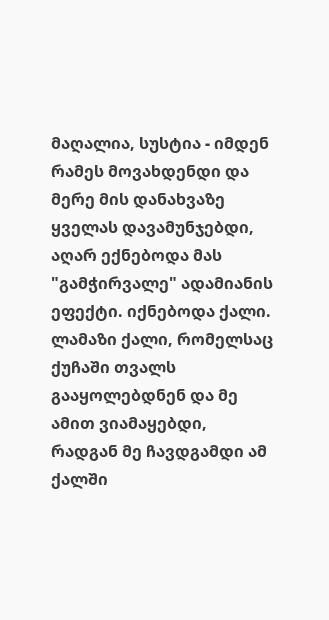მაღალია, სუსტია - იმდენ რამეს მოვახდენდი და მერე მის დანახვაზე ყველას დავამუნჯებდი, აღარ ექნებოდა მას "გამჭირვალე" ადამიანის ეფექტი. იქნებოდა ქალი. ლამაზი ქალი, რომელსაც ქუჩაში თვალს გააყოლებდნენ და მე ამით ვიამაყებდი, რადგან მე ჩავდგამდი ამ ქალში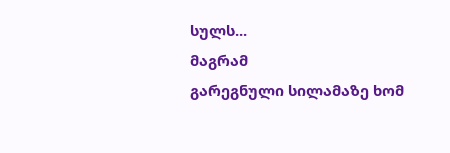სულს...
მაგრამ
გარეგნული სილამაზე ხომ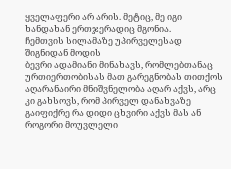ყველაფერი არ არის. მეტიც, მე იგი ხანდახან ერთჯერადიც მგონია.
ჩემთვის სილამაზე უპირველესად შიგნიდან მოდის
ბევრი ადამიანი მინახავს, რომლებთანაც ურთიერთობისას მათ გარეგნობას თითქოს აღარანაირი მნიშვნელობა აღარ აქვს, არც კი გახსოვს, რომ პირველ დანახვაზე გაიფიქრე რა დიდი ცხვირი აქვს მას ან როგორი მოუვლელი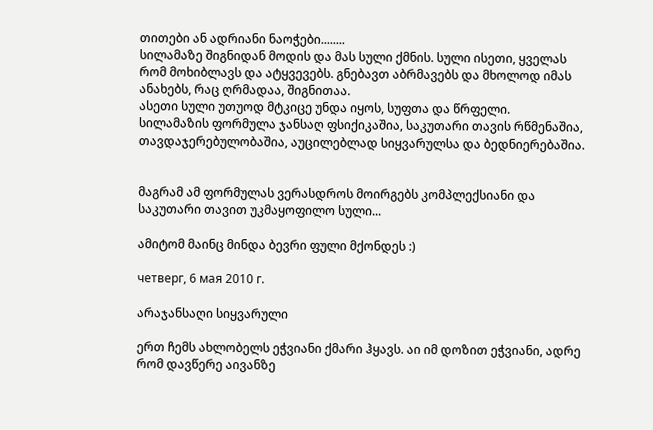თითები ან ადრიანი ნაოჭები........
სილამაზე შიგნიდან მოდის და მას სული ქმნის. სული ისეთი, ყველას რომ მოხიბლავს და ატყვევებს. გნებავთ აბრმავებს და მხოლოდ იმას ანახებს, რაც ღრმადაა, შიგნითაა.
ასეთი სული უთუოდ მტკიცე უნდა იყოს, სუფთა და წრფელი.
სილამაზის ფორმულა ჯანსაღ ფსიქიკაშია, საკუთარი თავის რწმენაშია, თავდაჯერებულობაშია, აუცილებლად სიყვარულსა და ბედნიერებაშია.


მაგრამ ამ ფორმულას ვერასდროს მოირგებს კომპლექსიანი და საკუთარი თავით უკმაყოფილო სული...

ამიტომ მაინც მინდა ბევრი ფული მქონდეს :)

четверг, 6 мая 2010 г.

არაჯანსაღი სიყვარული

ერთ ჩემს ახლობელს ეჭვიანი ქმარი ჰყავს. აი იმ დოზით ეჭვიანი, ადრე რომ დავწერე აივანზე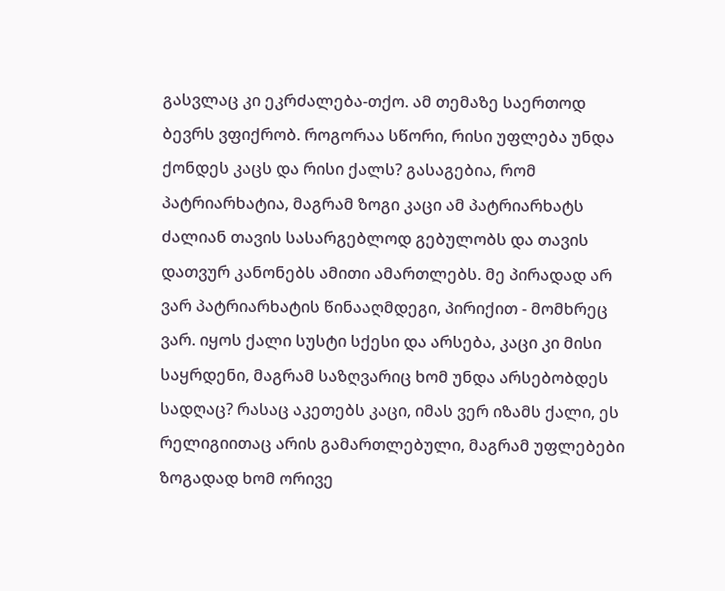გასვლაც კი ეკრძალება-თქო. ამ თემაზე საერთოდ ბევრს ვფიქრობ. როგორაა სწორი, რისი უფლება უნდა ქონდეს კაცს და რისი ქალს? გასაგებია, რომ პატრიარხატია, მაგრამ ზოგი კაცი ამ პატრიარხატს ძალიან თავის სასარგებლოდ გებულობს და თავის დათვურ კანონებს ამითი ამართლებს. მე პირადად არ ვარ პატრიარხატის წინააღმდეგი, პირიქით - მომხრეც ვარ. იყოს ქალი სუსტი სქესი და არსება, კაცი კი მისი საყრდენი, მაგრამ საზღვარიც ხომ უნდა არსებობდეს სადღაც? რასაც აკეთებს კაცი, იმას ვერ იზამს ქალი, ეს რელიგიითაც არის გამართლებული, მაგრამ უფლებები ზოგადად ხომ ორივე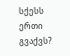სქესს ერთი გვაქვს?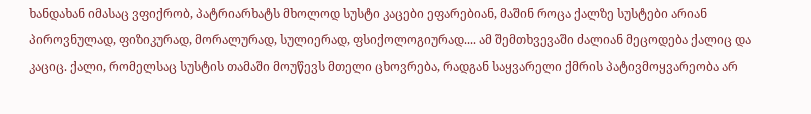ხანდახან იმასაც ვფიქრობ, პატრიარხატს მხოლოდ სუსტი კაცები ეფარებიან, მაშინ როცა ქალზე სუსტები არიან პიროვნულად, ფიზიკურად, მორალურად, სულიერად, ფსიქოლოგიურად.... ამ შემთხვევაში ძალიან მეცოდება ქალიც და კაციც. ქალი, რომელსაც სუსტის თამაში მოუწევს მთელი ცხოვრება, რადგან საყვარელი ქმრის პატივმოყვარეობა არ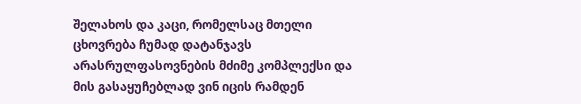შელახოს და კაცი, რომელსაც მთელი ცხოვრება ჩუმად დატანჯავს არასრულფასოვნების მძიმე კომპლექსი და მის გასაყუჩებლად ვინ იცის რამდენ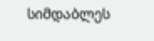სიმდაბლეს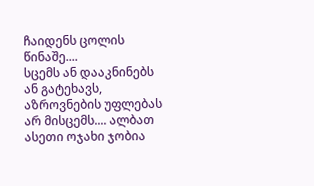ჩაიდენს ცოლის წინაშე....
სცემს ან დააკნინებს ან გატეხავს, აზროვნების უფლებას არ მისცემს.... ალბათ ასეთი ოჯახი ჯობია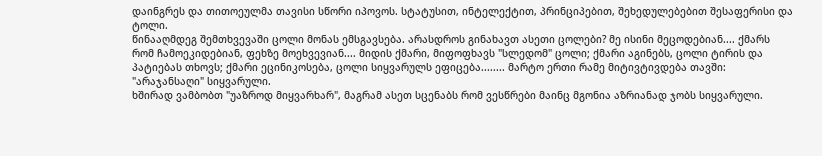დაინგრეს და თითოეულმა თავისი სწორი იპოვოს. სტატუსით, ინტელექტით, პრინციპებით, შეხედულებებით შესაფერისი და ტოლი.
წინააღმდეგ შემთხვევაში ცოლი მონას ემსგავსება. არასდროს გინახავთ ასეთი ცოლები? მე ისინი მეცოდებიან.... ქმარს რომ ჩამოეკიდებიან, ფეხზე მოეხვევიან.... მიდის ქმარი, მიფოფხავს "სლედომ" ცოლი; ქმარი აგინებს, ცოლი ტირის და პატიებას თხოვს; ქმარი ეცინიკოსება, ცოლი სიყვარულს ეფიცება........ მარტო ერთი რამე მიტივტივდება თავში: "არაჯანსაღი" სიყვარული.
ხშირად ვამბობთ "უაზროდ მიყვარხარ", მაგრამ ასეთ სცენაბს რომ ვესწრები მაინც მგონია აზრიანად ჯობს სიყვარული.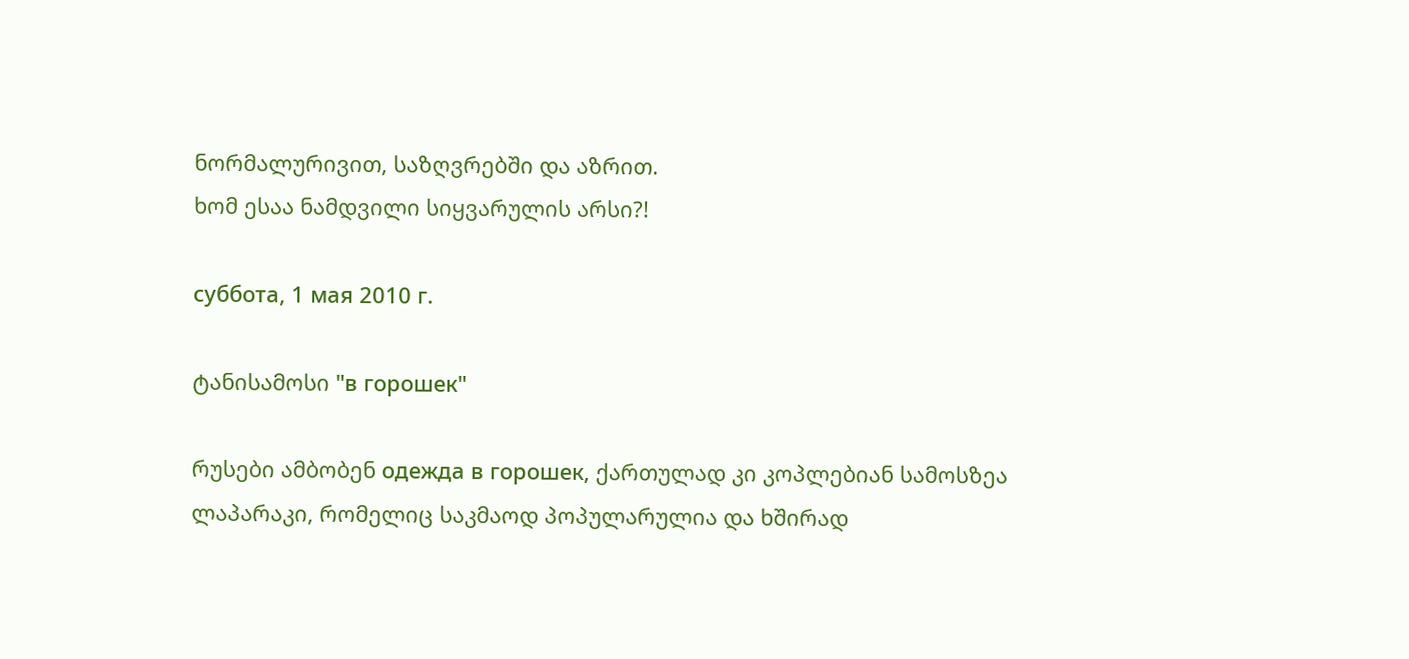ნორმალურივით, საზღვრებში და აზრით.
ხომ ესაა ნამდვილი სიყვარულის არსი?!

суббота, 1 мая 2010 г.

ტანისამოსი "в горошек"

რუსები ამბობენ одежда в горошек, ქართულად კი კოპლებიან სამოსზეა ლაპარაკი, რომელიც საკმაოდ პოპულარულია და ხშირად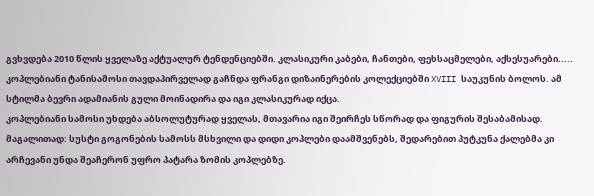გვხვდება 2010 წლის ყველაზე აქტუალურ ტენდენციებში. კლასიკური კაბები, ჩანთები, ფეხსაცმელები, აქსესუარები.....
კოპლებიანი ტანისამოსი თავდაპირველად გაჩნდა ფრანგი დიზაინერების კოლექციებში XVIII საუკუნის ბოლოს. ამ სტილმა ბევრი ადამიანის გული მოინადირა და იგი კლასიკურად იქცა.
კოპლებიანი სამოსი უხდება აბსოლუტურად ყველას, მთავარია იგი შეირჩეს სწორად და ფიგურის შესაბამისად.
მაგალითად: სუსტი გოგონების სამოსს მსხვილი და დიდი კოპლები დაამშვენებს, შედარებით პუტკუნა ქალებმა კი არჩევანი უნდა შეაჩერონ უფრო პატარა ზომის კოპლებზე.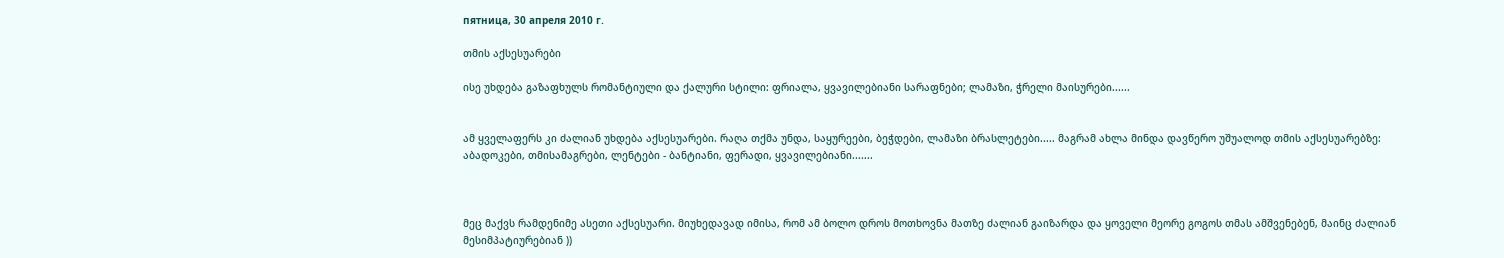пятница, 30 апреля 2010 г.

თმის აქსესუარები

ისე უხდება გაზაფხულს რომანტიული და ქალური სტილი: ფრიალა, ყვავილებიანი სარაფნები; ლამაზი, ჭრელი მაისურები......


ამ ყველაფერს კი ძალიან უხდება აქსესუარები. რაღა თქმა უნდა, საყურეები, ბეჭდები, ლამაზი ბრასლეტები..... მაგრამ ახლა მინდა დავწერო უშუალოდ თმის აქსესუარებზე: აბადოკები, თმისამაგრები, ლენტები - ბანტიანი, ფერადი, ყვავილებიანი.......



მეც მაქვს რამდენიმე ასეთი აქსესუარი. მიუხედავად იმისა, რომ ამ ბოლო დროს მოთხოვნა მათზე ძალიან გაიზარდა და ყოველი მეორე გოგოს თმას ამშვენებენ, მაინც ძალიან მესიმპატიურებიან ))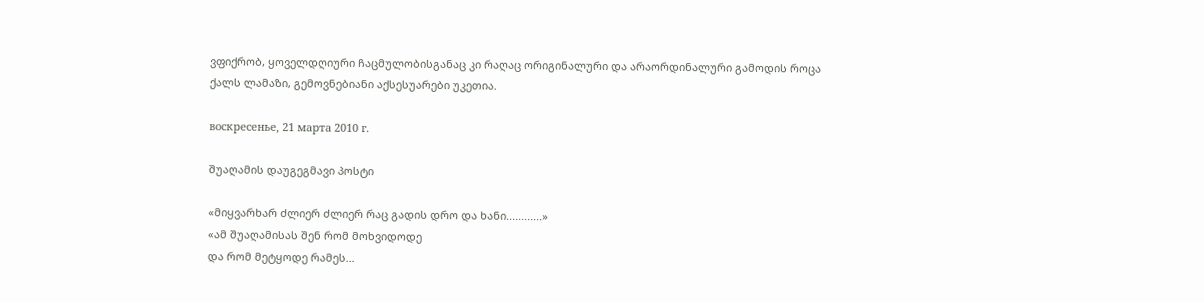ვფიქრობ, ყოველდღიური ჩაცმულობისგანაც კი რაღაც ორიგინალური და არაორდინალური გამოდის როცა ქალს ლამაზი, გემოვნებიანი აქსესუარები უკეთია.

воскресенье, 21 марта 2010 г.

შუაღამის დაუგეგმავი პოსტი

«მიყვარხარ ძლიერ ძლიერ რაც გადის დრო და ხანი............»
«ამ შუაღამისას შენ რომ მოხვიდოდე
და რომ მეტყოდე რამეს...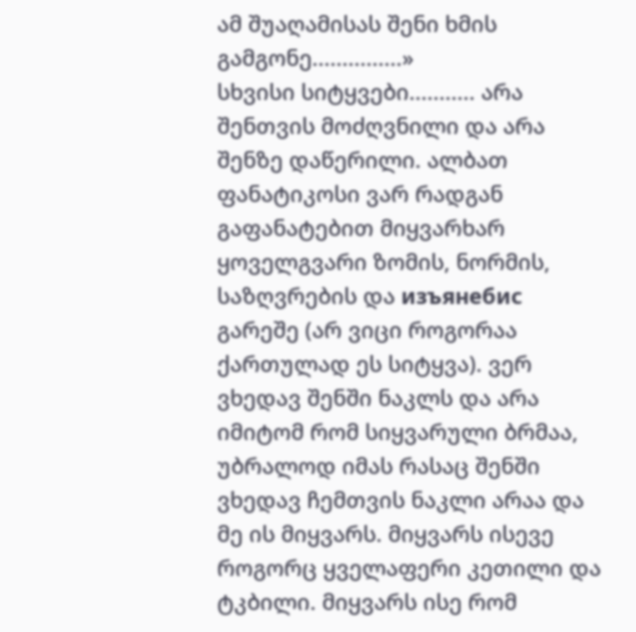ამ შუაღამისას შენი ხმის გამგონე...............»
სხვისი სიტყვები........... არა შენთვის მოძღვნილი და არა შენზე დაწერილი. ალბათ ფანატიკოსი ვარ რადგან გაფანატებით მიყვარხარ ყოველგვარი ზომის, ნორმის, საზღვრების და изъянебис გარეშე (არ ვიცი როგორაა ქართულად ეს სიტყვა). ვერ ვხედავ შენში ნაკლს და არა იმიტომ რომ სიყვარული ბრმაა, უბრალოდ იმას რასაც შენში ვხედავ ჩემთვის ნაკლი არაა და მე ის მიყვარს. მიყვარს ისევე როგორც ყველაფერი კეთილი და ტკბილი. მიყვარს ისე რომ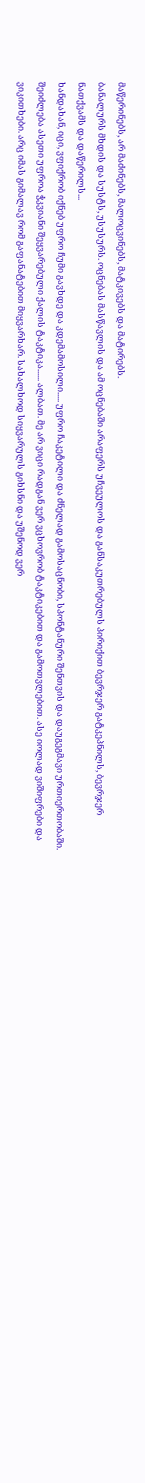მაწერინებს, არ მაძინებს, მალოცვინებს, მატკივებს და მატირებს.
ბანალურს მხდის და სუსტს, უსუსურს. ოცნებას მასწავლის და ამ ოცნებაში არაფერს უჩვეულოს და განსაკუთრებულს პირიქით ბევრჯერ გატკეპნილს, ბევრჯერ ნათქვამს და დაწერილს...
ხანდახან, იცი, ვფიქრობ იქნებ უფრო ჩუმი გავხდე და კდემამოსილი..... უფრო ჩაკეტილი და ძნელად გამოსაცნობი, სპონტანური შენთვის და დაუგეგმავი ურთიერთობაში. შეიძლება ასეთი უფროა ჭკვიანი შეყვარებული ქალის ტაკტიკა...... ალბათ. მე არ ვიცი რადგან ვერ ვცხოვრობ ტაკტიკებით და გამოთვლებით. ასე იოლად ვიშიფრები და ვიკითხები. არც იმას გიმალავ რომ გაფანატებით მიყვარხარ. სახალხოდ სიყვარულს გიხსნი და უშენოდ ვერ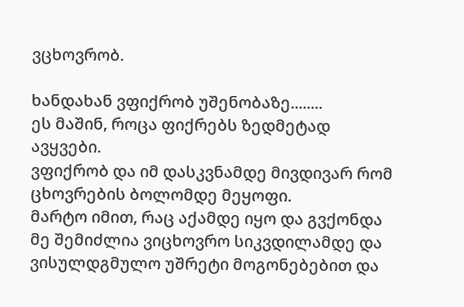ვცხოვრობ.

ხანდახან ვფიქრობ უშენობაზე........
ეს მაშინ, როცა ფიქრებს ზედმეტად ავყვები.
ვფიქრობ და იმ დასკვნამდე მივდივარ რომ ცხოვრების ბოლომდე მეყოფი.
მარტო იმით, რაც აქამდე იყო და გვქონდა მე შემიძლია ვიცხოვრო სიკვდილამდე და ვისულდგმულო უშრეტი მოგონებებით და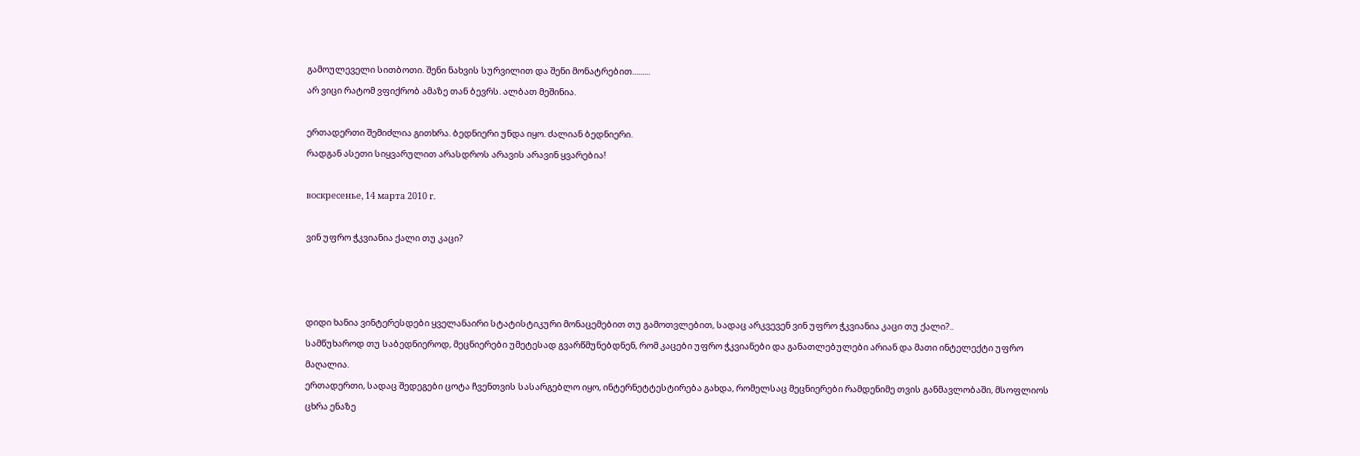გამოულეველი სითბოთი. შენი ნახვის სურვილით და შენი მონატრებით.........
არ ვიცი რატომ ვფიქრობ ამაზე თან ბევრს. ალბათ მეშინია.

ერთადერთი შემიძლია გითხრა. ბედნიერი უნდა იყო. ძალიან ბედნიერი.
რადგან ასეთი სიყვარულით არასდროს არავის არავინ ყვარებია!

воскресенье, 14 марта 2010 г.

ვინ უფრო ჭკვიანია ქალი თუ კაცი?



დიდი ხანია ვინტერესდები ყველანაირი სტატისტიკური მონაცემებით თუ გამოთვლებით, სადაც არკვევენ ვინ უფრო ჭკვიანია კაცი თუ ქალი?..
სამწუხაროდ თუ საბედნიეროდ, მეცნიერები უმეტესად გვარწმუნებდნენ, რომ კაცები უფრო ჭკვიანები და განათლებულები არიან და მათი ინტელექტი უფრო მაღალია.
ერთადერთი, სადაც შედეგები ცოტა ჩვენთვის სასარგებლო იყო, ინტერნეტტესტირება გახდა, რომელსაც მეცნიერები რამდენიმე თვის განმავლობაში, მსოფლიოს ცხრა ენაზე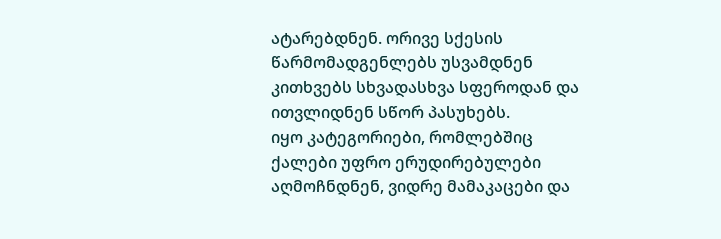ატარებდნენ. ორივე სქესის წარმომადგენლებს უსვამდნენ კითხვებს სხვადასხვა სფეროდან და ითვლიდნენ სწორ პასუხებს.
იყო კატეგორიები, რომლებშიც ქალები უფრო ერუდირებულები აღმოჩნდნენ, ვიდრე მამაკაცები და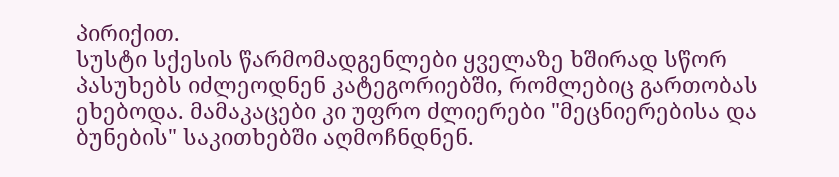პირიქით.
სუსტი სქესის წარმომადგენლები ყველაზე ხშირად სწორ პასუხებს იძლეოდნენ კატეგორიებში, რომლებიც გართობას ეხებოდა. მამაკაცები კი უფრო ძლიერები "მეცნიერებისა და ბუნების" საკითხებში აღმოჩნდნენ.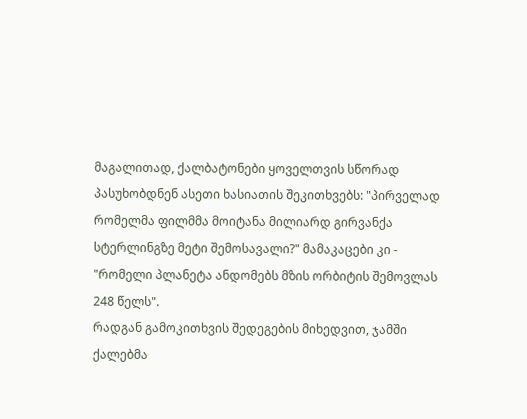მაგალითად, ქალბატონები ყოველთვის სწორად პასუხობდნენ ასეთი ხასიათის შეკითხვებს: "პირველად რომელმა ფილმმა მოიტანა მილიარდ გირვანქა სტერლინგზე მეტი შემოსავალი?" მამაკაცები კი - "რომელი პლანეტა ანდომებს მზის ორბიტის შემოვლას 248 წელს".
რადგან გამოკითხვის შედეგების მიხედვით, ჯამში ქალებმა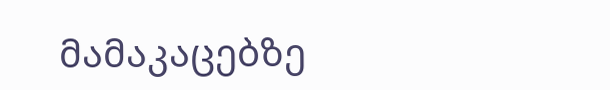მამაკაცებზე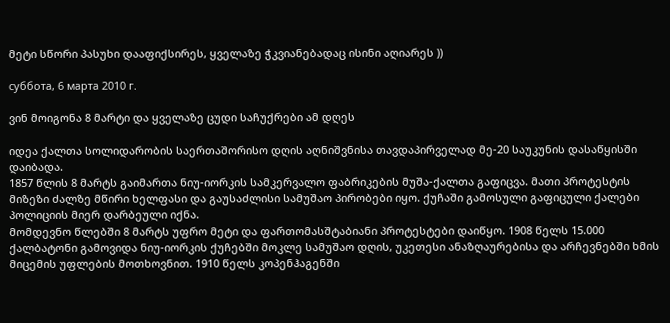მეტი სწორი პასუხი დააფიქსირეს, ყველაზე ჭკვიანებადაც ისინი აღიარეს ))

суббота, 6 марта 2010 г.

ვინ მოიგონა 8 მარტი და ყველაზე ცუდი საჩუქრები ამ დღეს

იდეა ქალთა სოლიდარობის საერთაშორისო დღის აღნიშვნისა თავდაპირველად მე-20 საუკუნის დასაწყისში დაიბადა.
1857 წლის 8 მარტს გაიმართა ნიუ-იორკის სამკერვალო ფაბრიკების მუშა-ქალთა გაფიცვა. მათი პროტესტის მიზეზი ძალზე მწირი ხელფასი და გაუსაძლისი სამუშაო პირობები იყო. ქუჩაში გამოსული გაფიცული ქალები პოლიციის მიერ დარბეული იქნა.
მომდევნო წლებში 8 მარტს უფრო მეტი და ფართომასშტაბიანი პროტესტები დაიწყო. 1908 წელს 15.000 ქალბატონი გამოვიდა ნიუ-იორკის ქუჩებში მოკლე სამუშაო დღის, უკეთესი ანაზღაურებისა და არჩევნებში ხმის მიცემის უფლების მოთხოვნით. 1910 წელს კოპენჰაგენში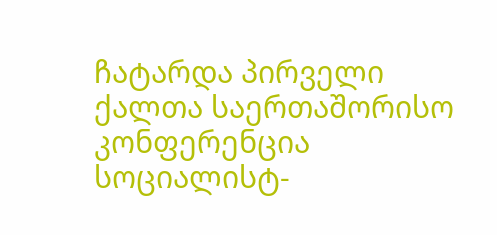ჩატარდა პირველი ქალთა საერთაშორისო კონფერენცია სოციალისტ-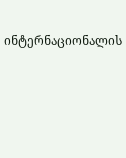ინტერნაციონალის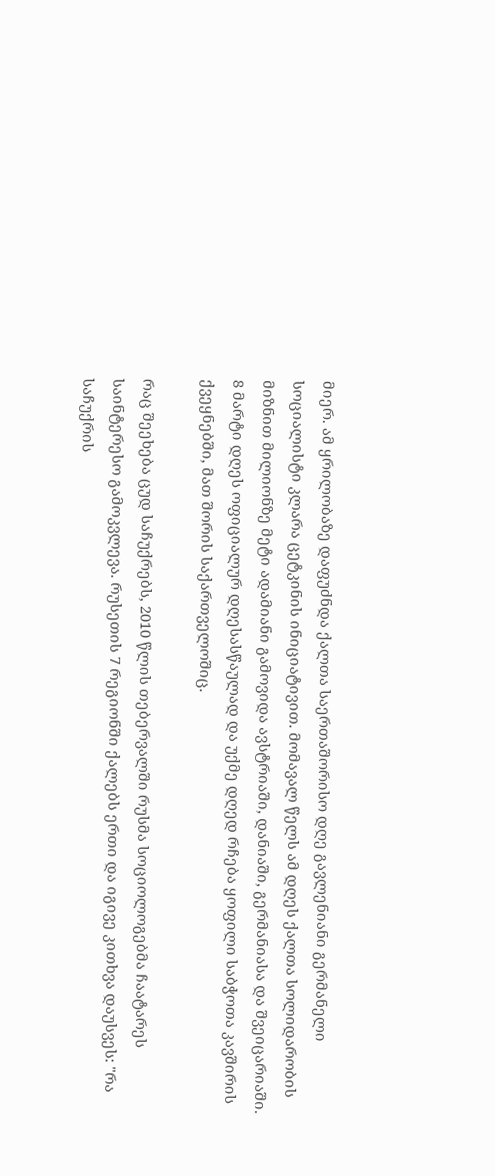მიერ. ამ ყრილობაზე დაფუძნდა ქალთა საერთაშორისო დღე გავლენიანი გერმანელი სოციალისტი კლარა ცეტკინის ინიციატივით. მომავალ წელს ამ დღეს ქალთა სოლიდარობის მიზნით მილიონზე მეტი ადამიანი გამოვიდა ავსტრიაში, დანიაში, გერმანიასა და შვეიცარიაში.
8 მარტი დღეს ოფიციალურ დღესასწაულად და უქმე დღედ რჩება ყოფილი საბჭოთა კავშირის ქვეყნებში, მათ შორის საქართველოშიც.

რაც შეეხება ცუდ საჩუქრებს, 2010 წლის თებერვალში რუსმა სოციოლოგებმა ჩაატარეს საინტერესო გამოკვლევა. რუსეთის 7 რეგიონში ქალებს ერთი და იგივე კითხვა დაუსვეს: "რა საჩუქრის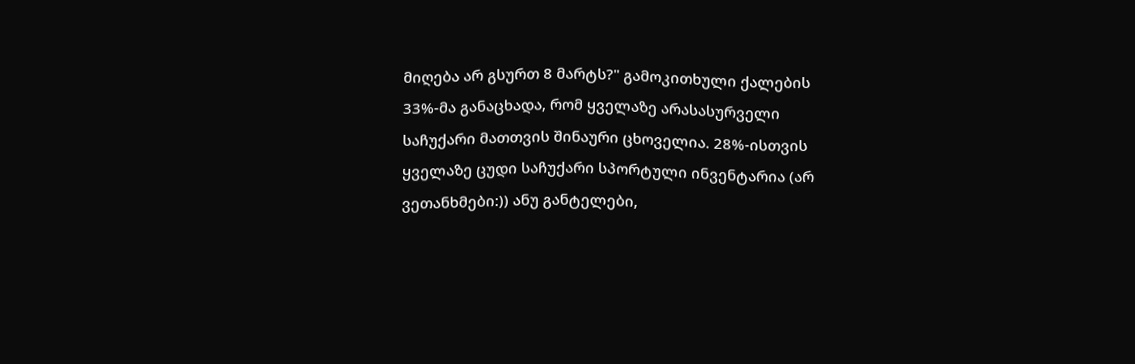მიღება არ გსურთ 8 მარტს?" გამოკითხული ქალების 33%-მა განაცხადა, რომ ყველაზე არასასურველი საჩუქარი მათთვის შინაური ცხოველია. 28%-ისთვის ყველაზე ცუდი საჩუქარი სპორტული ინვენტარია (არ ვეთანხმები:)) ანუ განტელები,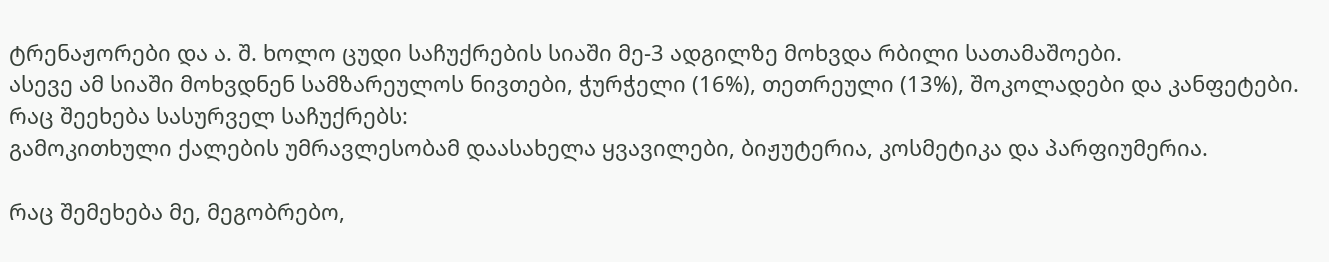ტრენაჟორები და ა. შ. ხოლო ცუდი საჩუქრების სიაში მე-3 ადგილზე მოხვდა რბილი სათამაშოები.
ასევე ამ სიაში მოხვდნენ სამზარეულოს ნივთები, ჭურჭელი (16%), თეთრეული (13%), შოკოლადები და კანფეტები.
რაც შეეხება სასურველ საჩუქრებს:
გამოკითხული ქალების უმრავლესობამ დაასახელა ყვავილები, ბიჟუტერია, კოსმეტიკა და პარფიუმერია.

რაც შემეხება მე, მეგობრებო,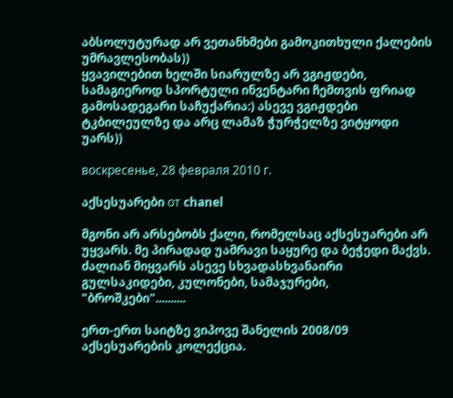აბსოლუტურად არ ვეთანხმები გამოკითხული ქალების უმრავლესობას))
ყვავილებით ხელში სიარულზე არ ვგიჟდები, სამაგიეროდ სპორტული ინვენტარი ჩემთვის ფრიად გამოსადეგარი საჩუქარია:) ასევე ვგიჟდები ტკბილეულზე და არც ლამაზ ჭურჭელზე ვიტყოდი უარს))

воскресенье, 28 февраля 2010 г.

აქსესუარები от chanel

მგონი არ არსებობს ქალი, რომელსაც აქსესუარები არ უყვარს. მე პირადად უამრავი საყურე და ბეჭედი მაქვს. ძალიან მიყვარს ასევე სხვადასხვანაირი გულსაკიდები, კულონები, სამაჯურები, "ბროშკები"..........

ერთ-ერთ საიტზე ვიპოვე შანელის 2008/09 აქსესუარების კოლექცია.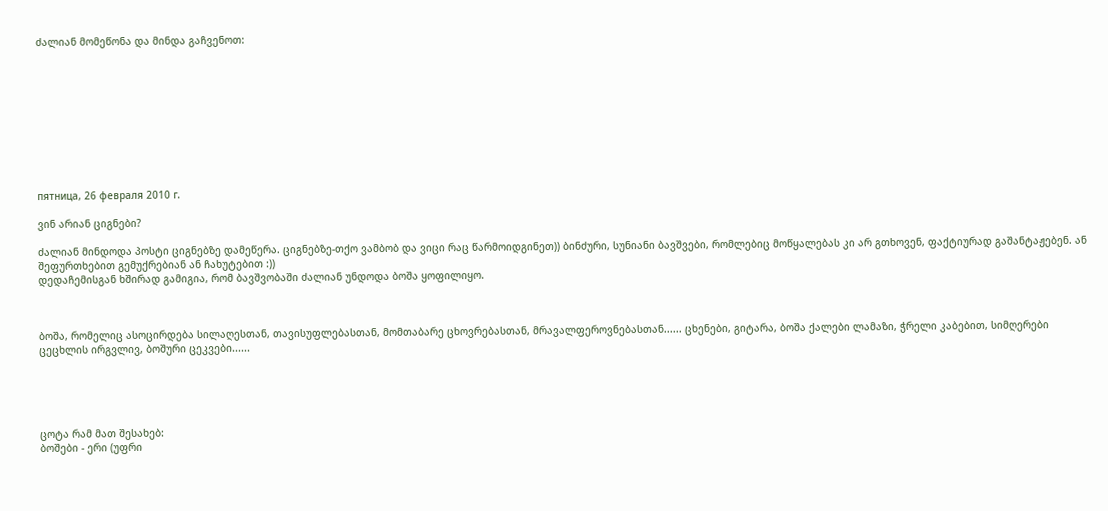ძალიან მომეწონა და მინდა გაჩვენოთ:










пятница, 26 февраля 2010 г.

ვინ არიან ციგნები?

ძალიან მინდოდა პოსტი ციგნებზე დამეწერა. ციგნებზე-თქო ვამბობ და ვიცი რაც წარმოიდგინეთ)) ბინძური, სუნიანი ბავშვები, რომლებიც მოწყალებას კი არ გთხოვენ, ფაქტიურად გაშანტაჟებენ. ან შეფურთხებით გემუქრებიან ან ჩახუტებით :))
დედაჩემისგან ხშირად გამიგია, რომ ბავშვობაში ძალიან უნდოდა ბოშა ყოფილიყო.



ბოშა, რომელიც ასოცირდება სილაღესთან, თავისუფლებასთან, მომთაბარე ცხოვრებასთან, მრავალფეროვნებასთან...... ცხენები, გიტარა, ბოშა ქალები ლამაზი, ჭრელი კაბებით, სიმღერები ცეცხლის ირგვლივ, ბოშური ცეკვები......





ცოტა რამ მათ შესახებ:
ბოშები - ერი (უფრი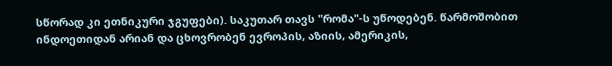სწორად კი ეთნიკური ჯგუფები). საკუთარ თავს "რომა"-ს უწოდებენ. წარმოშობით ინდოეთიდან არიან და ცხოვრობენ ევროპის, აზიის, ამერიკის,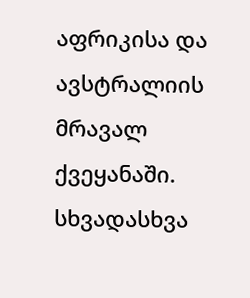აფრიკისა და ავსტრალიის მრავალ ქვეყანაში.
სხვადასხვა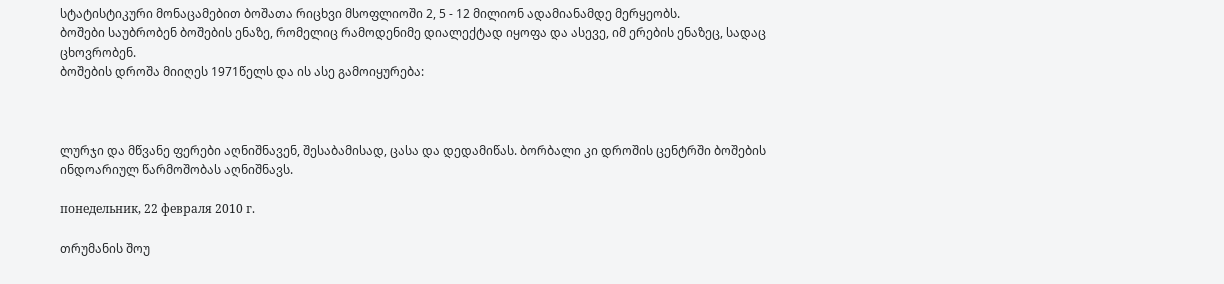სტატისტიკური მონაცამებით ბოშათა რიცხვი მსოფლიოში 2, 5 - 12 მილიონ ადამიანამდე მერყეობს.
ბოშები საუბრობენ ბოშების ენაზე, რომელიც რამოდენიმე დიალექტად იყოფა და ასევე, იმ ერების ენაზეც, სადაც ცხოვრობენ.
ბოშების დროშა მიიღეს 1971წელს და ის ასე გამოიყურება:



ლურჯი და მწვანე ფერები აღნიშნავენ, შესაბამისად, ცასა და დედამიწას. ბორბალი კი დროშის ცენტრში ბოშების ინდოარიულ წარმოშობას აღნიშნავს.

понедельник, 22 февраля 2010 г.

თრუმანის შოუ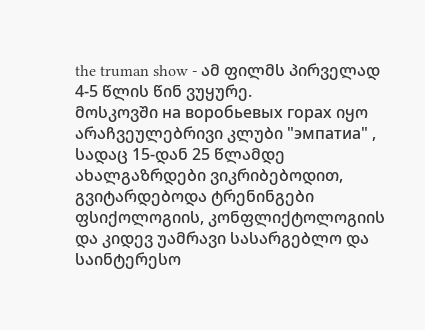the truman show - ამ ფილმს პირველად 4-5 წლის წინ ვუყურე.
მოსკოვში на воробьевых горах იყო არაჩვეულებრივი კლუბი "эмпатиа" , სადაც 15-დან 25 წლამდე ახალგაზრდები ვიკრიბებოდით, გვიტარდებოდა ტრენინგები ფსიქოლოგიის, კონფლიქტოლოგიის და კიდევ უამრავი სასარგებლო და საინტერესო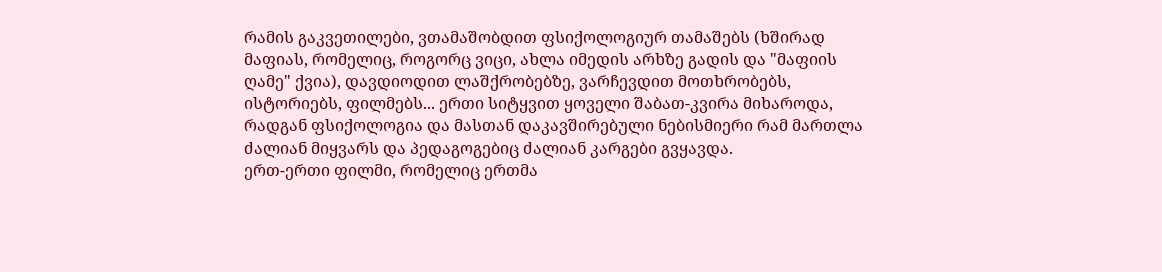რამის გაკვეთილები, ვთამაშობდით ფსიქოლოგიურ თამაშებს (ხშირად მაფიას, რომელიც, როგორც ვიცი, ახლა იმედის არხზე გადის და "მაფიის ღამე" ქვია), დავდიოდით ლაშქრობებზე, ვარჩევდით მოთხრობებს, ისტორიებს, ფილმებს... ერთი სიტყვით ყოველი შაბათ-კვირა მიხაროდა, რადგან ფსიქოლოგია და მასთან დაკავშირებული ნებისმიერი რამ მართლა ძალიან მიყვარს და პედაგოგებიც ძალიან კარგები გვყავდა.
ერთ-ერთი ფილმი, რომელიც ერთმა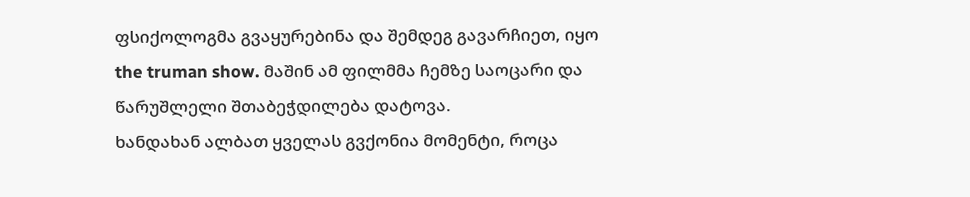ფსიქოლოგმა გვაყურებინა და შემდეგ გავარჩიეთ, იყო the truman show. მაშინ ამ ფილმმა ჩემზე საოცარი და წარუშლელი შთაბეჭდილება დატოვა.
ხანდახან ალბათ ყველას გვქონია მომენტი, როცა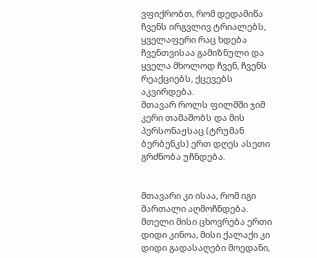ვფიქრობთ, რომ დედამიწა ჩვენს ირგვლივ ტრიალებს, ყველაფერი რაც ხდება ჩვენთვისაა გამიზნული და ყველა მხოლოდ ჩვენ, ჩვენს რეაქციებს, ქცევებს აკვირდება.
მთავარ როლს ფილმში ჯიმ კერი თამაშობს და მის პერსონაჟსაც (ტრუმან ბერბენკს) ერთ დღეს ასეთი გრძნობა უჩნდება.


მთავარი კი ისაა, რომ იგი მართალი აღმოჩნდება. მთელი მისი ცხოვრება ერთი დიდი კინოა, მისი ქალაქი კი დიდი გადასაღები მოედანი,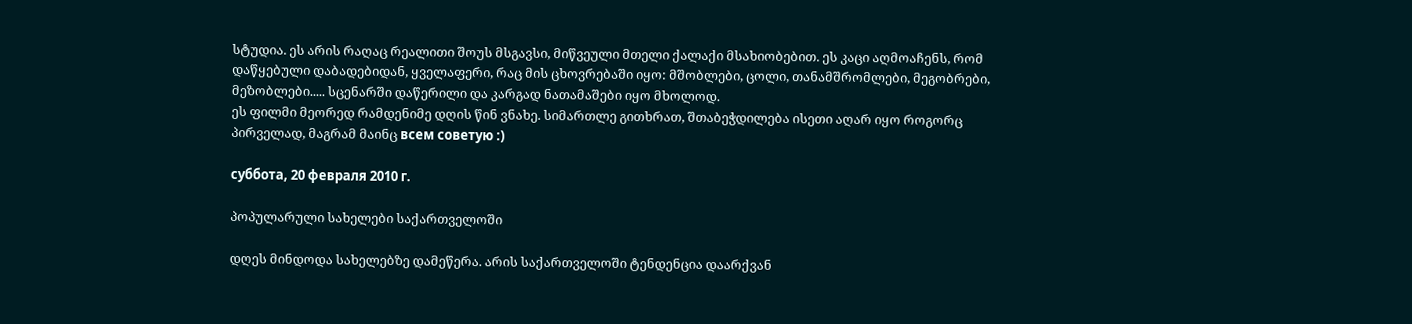სტუდია. ეს არის რაღაც რეალითი შოუს მსგავსი, მიწვეული მთელი ქალაქი მსახიობებით. ეს კაცი აღმოაჩენს, რომ დაწყებული დაბადებიდან, ყველაფერი, რაც მის ცხოვრებაში იყო: მშობლები, ცოლი, თანამშრომლები, მეგობრები, მეზობლები..... სცენარში დაწერილი და კარგად ნათამაშები იყო მხოლოდ.
ეს ფილმი მეორედ რამდენიმე დღის წინ ვნახე. სიმართლე გითხრათ, შთაბეჭდილება ისეთი აღარ იყო როგორც პირველად, მაგრამ მაინც всем советую :)

суббота, 20 февраля 2010 г.

პოპულარული სახელები საქართველოში

დღეს მინდოდა სახელებზე დამეწერა. არის საქართველოში ტენდენცია დაარქვან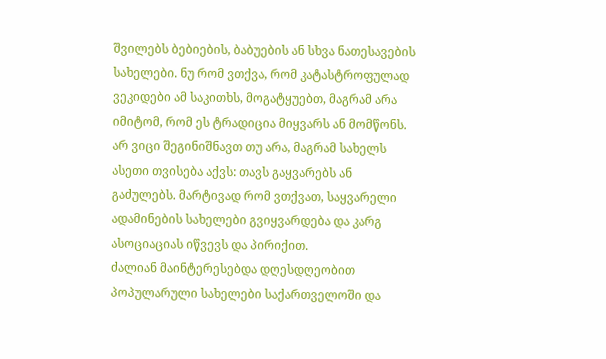შვილებს ბებიების, ბაბუების ან სხვა ნათესავების სახელები. ნუ რომ ვთქვა, რომ კატასტროფულად ვეკიდები ამ საკითხს, მოგატყუებთ, მაგრამ არა იმიტომ, რომ ეს ტრადიცია მიყვარს ან მომწონს.
არ ვიცი შეგინიშნავთ თუ არა, მაგრამ სახელს ასეთი თვისება აქვს: თავს გაყვარებს ან გაძულებს. მარტივად რომ ვთქვათ, საყვარელი ადამინების სახელები გვიყვარდება და კარგ ასოციაციას იწვევს და პირიქით.
ძალიან მაინტერესებდა დღესდღეობით პოპულარული სახელები საქართველოში და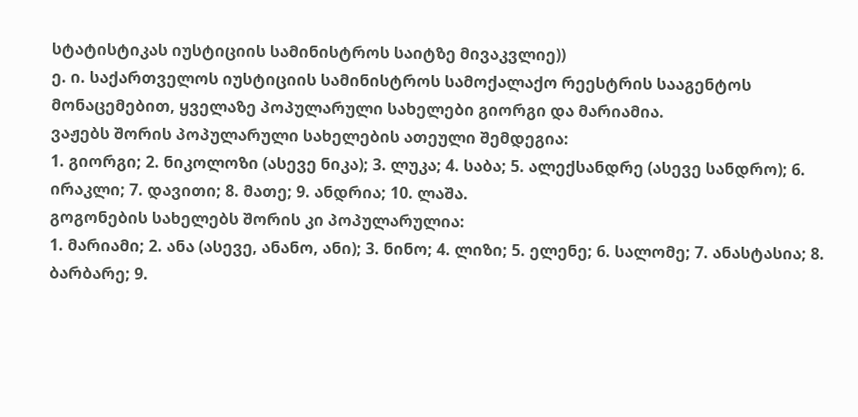სტატისტიკას იუსტიციის სამინისტროს საიტზე მივაკვლიე))
ე. ი. საქართველოს იუსტიციის სამინისტროს სამოქალაქო რეესტრის სააგენტოს მონაცემებით, ყველაზე პოპულარული სახელები გიორგი და მარიამია.
ვაჟებს შორის პოპულარული სახელების ათეული შემდეგია:
1. გიორგი; 2. ნიკოლოზი (ასევე ნიკა); 3. ლუკა; 4. საბა; 5. ალექსანდრე (ასევე სანდრო); 6. ირაკლი; 7. დავითი; 8. მათე; 9. ანდრია; 10. ლაშა.
გოგონების სახელებს შორის კი პოპულარულია:
1. მარიამი; 2. ანა (ასევე, ანანო, ანი); 3. ნინო; 4. ლიზი; 5. ელენე; 6. სალომე; 7. ანასტასია; 8. ბარბარე; 9.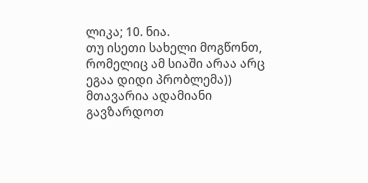ლიკა; 10. ნია.
თუ ისეთი სახელი მოგწონთ, რომელიც ამ სიაში არაა არც ეგაა დიდი პრობლემა)) მთავარია ადამიანი გავზარდოთ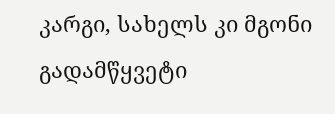კარგი, სახელს კი მგონი გადამწყვეტი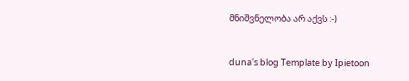მნიშვნელობა არ აქვს :-)


duna's blog Template by Ipietoon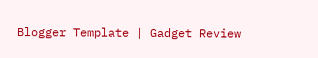Blogger Template | Gadget Review